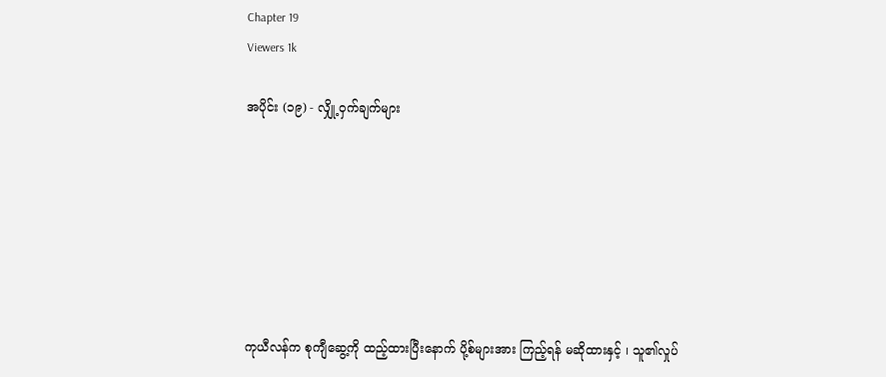Chapter 19
Viewers 1k

အပိုင်း (၁၉) - လျှို့ဝှက်ချက်များ







ကုယီလန်က စုကျီဆွေ့ကို ထည့်ထားပြီးနောက် ပို့စ်များအား ကြည့်ရန် မဆိုထားနှင့် ၊ သူ၏လှုပ်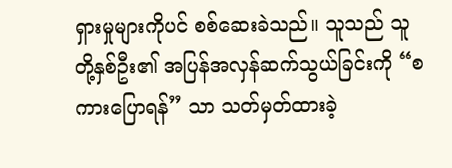ရှားမှုများကိုပင် စစ်ဆေးခဲသည်။ သူသည် သူတို့နှစ်ဦး၏ အပြန်အလှန်ဆက်သွယ်ခြင်းကို “စကားပြောရန်” သာ သတ်မှတ်ထားခဲ့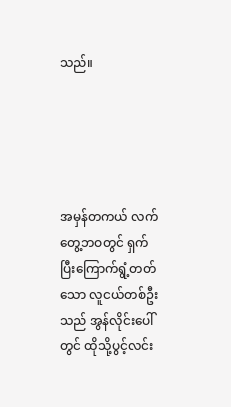သည်။





အမှန်တကယ် လက်တွေ့ဘဝတွင် ရှက်ပြီးကြောက်ရွံ့တတ်သော လူငယ်တစ်ဦးသည် အွန်လိုင်းပေါ်တွင် ထိုသို့ပွင့်လင်း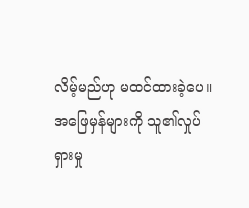လိမ့်မည်ဟု မထင်ထားခဲ့ပေ။ အဖြေမှန်များကို သူ၏လှုပ်ရှားမှု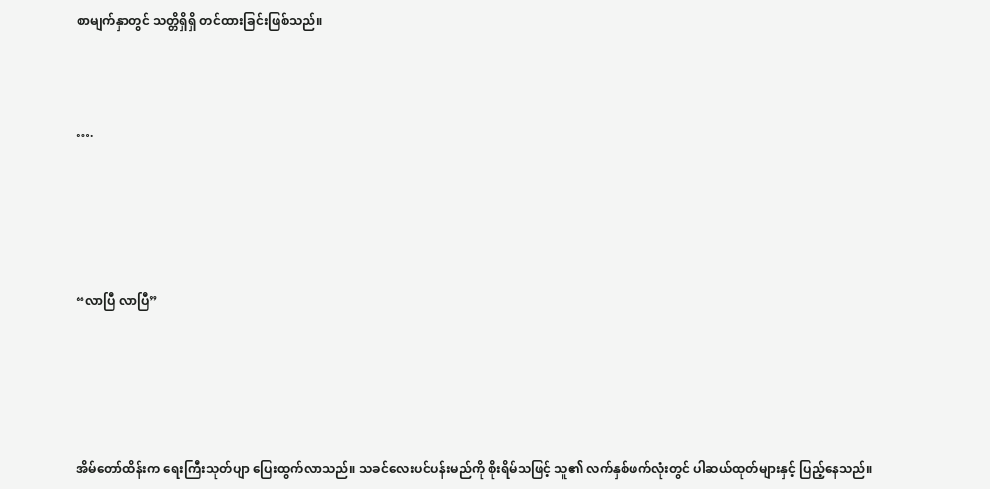စာမျက်နှာတွင် သတ္တိရှိရှိ တင်ထားခြင်းဖြစ်သည်။



….





“လာပြီ လာပြီ”





အိမ်တော်ထိန်းက ရေးကြီးသုတ်ပျာ ပြေးထွက်လာသည်။ သခင်လေးပင်ပန်းမည်ကို စိုးရိမ်သဖြင့် သူ၏ လက်နှစ်ဖက်လုံးတွင် ပါဆယ်ထုတ်များနှင့် ပြည့်နေသည်။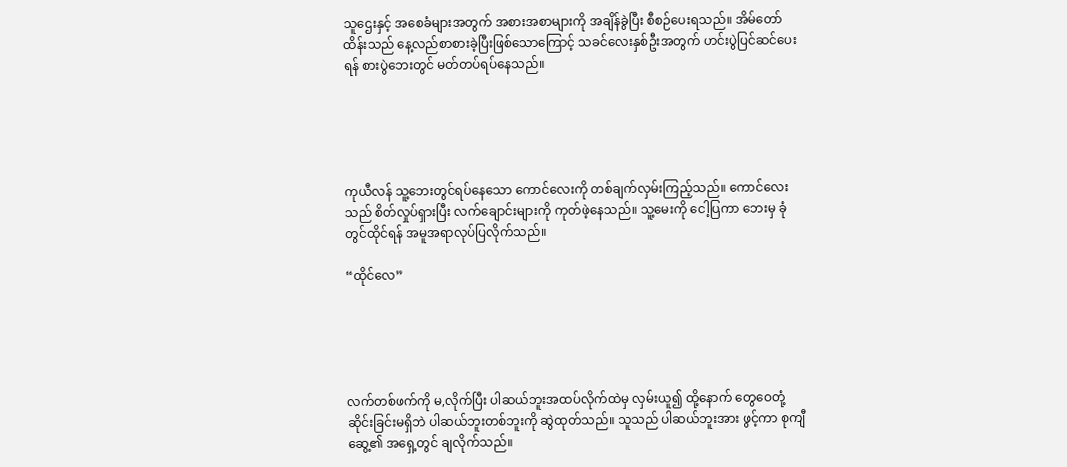သူဌေးနှင့် အစေခံများအတွက် အစားအစာများကို အချိန်ခွဲပြီး စီစဉ်ပေးရသည်။ အိမ်တော်ထိန်းသည် နေ့လည်စာစားခဲ့ပြီးဖြစ်သောကြောင့် သခင်လေးနှစ်ဦးအတွက် ဟင်းပွဲပြင်ဆင်ပေးရန် စားပွဲဘေးတွင် မတ်တပ်ရပ်နေသည်။





ကုယီလန် သူ့ဘေးတွင်ရပ်နေသော ကောင်လေးကို တစ်ချက်လှမ်းကြည့်သည်။ ကောင်လေးသည် စိတ်လှုပ်ရှားပြီး လက်ချောင်းများကို ကုတ်ဖဲ့နေသည်။ သူ့မေးကို ငေါ့ပြကာ ဘေးမှ ခုံတွင်ထိုင်ရန် အမူအရာလုပ်ပြလိုက်သည်။

“ထိုင်လေ”





လက်တစ်ဖက်ကို မ,လိုက်ပြီး ပါဆယ်ဘူးအထပ်လိုက်ထဲမှ လှမ်းယူ၍ ထို့နောက် တွေဝေတုံ့ဆိုင်းခြင်းမရှိဘဲ ပါဆယ်ဘူးတစ်ဘူးကို ဆွဲထုတ်သည်။ သူသည် ပါဆယ်ဘူးအား ဖွင့်ကာ စုကျီဆွေ့၏ အရှေ့တွင် ချလိုက်သည်။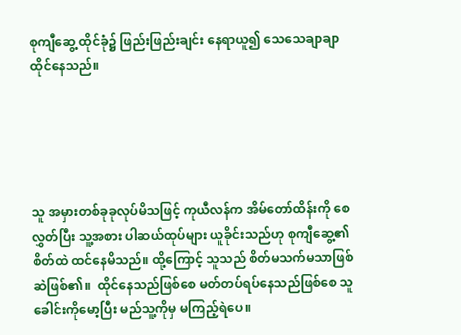စုကျီဆွေ့ ထိုင်ခုံ၌ ဖြည်းဖြည်းချင်း နေရာယူ၍ သေသေချာချာ ထိုင်နေသည်။





သူ အမှားတစ်ခုခုလုပ်မိသဖြင့် ကုယီလန်က အိမ်တော်ထိန်းကို စေလွှတ်ပြီး သူ့အစား ပါဆယ်ထုပ်များ ယူခိုင်းသည်ဟု စုကျီဆွေ့၏ စိတ်ထဲ ထင်နေမိသည်။ ထို့ကြောင့် သူသည် စိတ်မသက်မသာဖြစ်ဆဲဖြစ်၏။  ထိုင်နေသည်ဖြစ်စေ မတ်တပ်ရပ်နေသည်ဖြစ်စေ သူ ခေါင်းကိုမော့ပြီး မည်သူ့ကိုမှ မကြည့်ရဲပေ။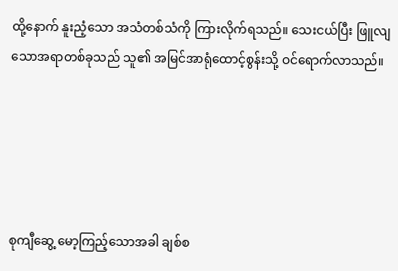ထို့နောက် နူးညံ့သော အသံတစ်သံကို ကြားလိုက်ရသည်။ သေးငယ်ပြီး ဖြူလျသောအရာတစ်ခုသည် သူ၏ အမြင်အာရုံထောင့်စွန်းသို့ ဝင်ရောက်လာသည်။





စုကျီဆွေ့ မော့ကြည့်သောအခါ ချစ်စ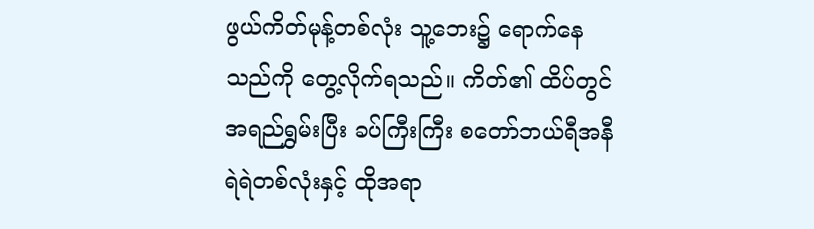ဖွယ်ကိတ်မုန့်တစ်လုံး သူ့ဘေး၌ ရောက်နေသည်ကို တွေ့လိုက်ရသည်။ ကိတ်၏ ထိပ်တွင် အရည်ရွှမ်းပြီး ခပ်ကြီးကြီး စတော်ဘယ်ရီအနီရဲရဲတစ်လုံးနှင့် ထိုအရာ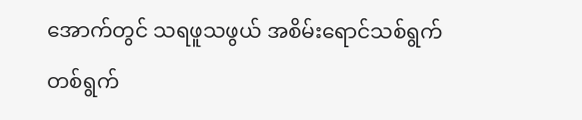အောက်တွင် သရဖူသဖွယ် အစိမ်းရောင်သစ်ရွက်တစ်ရွက်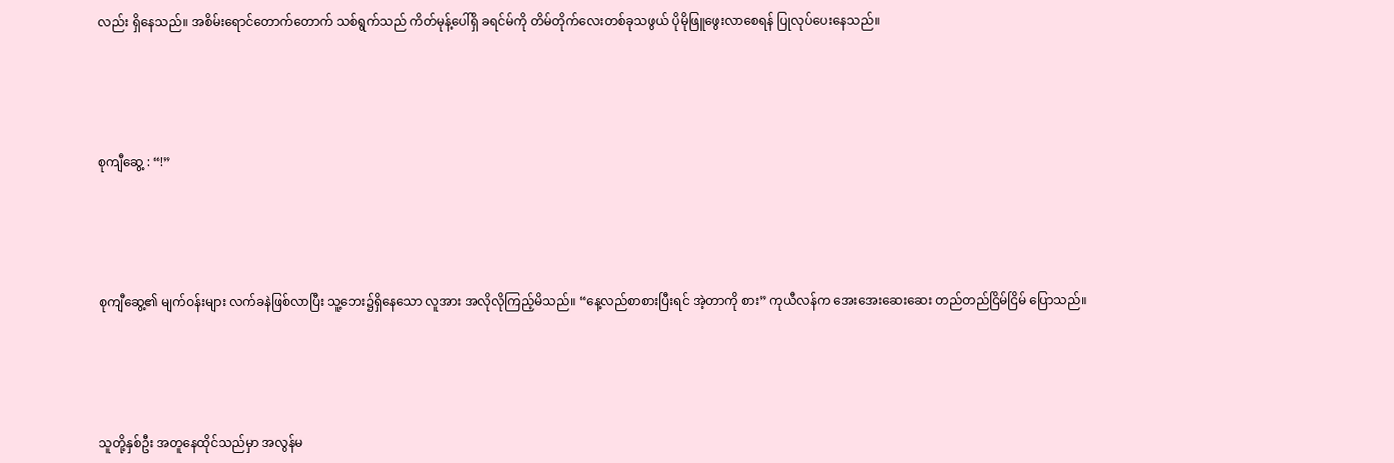လည်း ရှိနေသည်။ အစိမ်းရောင်တောက်တောက် သစ်ရွက်သည် ကိတ်မုန့်ပေါ်ရှိ ခရင်မ်ကို တိမ်တိုက်လေးတစ်ခုသဖွယ် ပိုမိုဖြူဖွေးလာစေရန် ပြုလုပ်ပေးနေသည်။





စုကျီဆွေ့ : “!”





စုကျီဆွေ့၏ မျက်ဝန်းများ လက်ခနဲဖြစ်လာပြီး သူ့ဘေး၌ရှိနေသော လူအား အလိုလိုကြည့်မိသည်။ “နေ့လည်စာစားပြီးရင် အဲ့တာကို စား” ကုယီလန်က အေးအေးဆေးဆေး တည်တည်ငြိမ်ငြိမ် ပြောသည်။





သူတို့နှစ်ဦး အတူနေထိုင်သည်မှာ အလွန်မ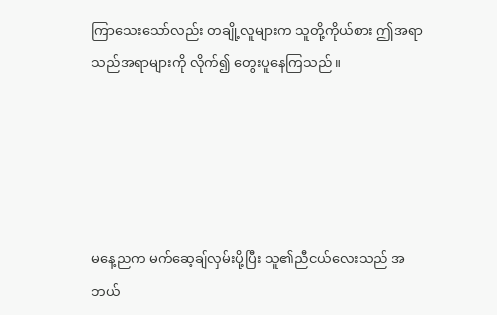ကြာသေးသော်လည်း တချို့လူများက သူတို့ကိုယ်စား ဤအရာ သည်အရာများကို လိုက်၍ တွေးပူနေကြသည်။





မနေ့ညက မက်ဆေ့ချ်လှမ်းပို့ပြီး သူ၏ညီငယ်လေးသည် အဘယ်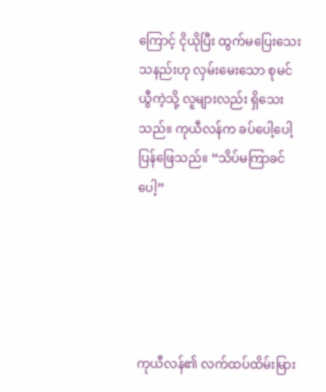ကြောင့် ငိုယိုပြီး ထွက်မပြေးသေးသနည်းဟု လှမ်းမေးသော စုမင်ယွီကဲ့သို့ လူများလည်း ရှိသေးသည်။ ကုယီလန်က ခပ်ပေါ့ပေါ့ပြန်ဖြေသည်။ “သိပ်မကြာခင်ပေါ့”





ကုယီလန်၏ လက်ထပ်ထိမ်းမြား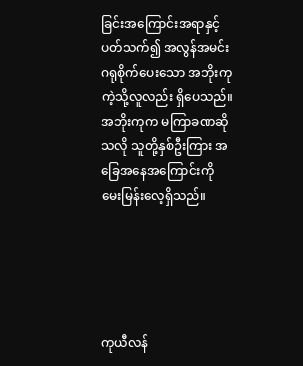ခြင်းအကြောင်းအရာနှင့် ပတ်သက်၍ အလွန်အမင်းဂရုစိုက်ပေးသော အဘိုးကုကဲ့သို့လူလည်း ရှိပေသည်။ အဘိုးကုက မကြာခဏဆိုသလို သူတို့နှစ်ဦးကြား အခြေအနေအကြောင်းကို မေးမြန်းလေ့ရှိသည်။





ကုယီလန်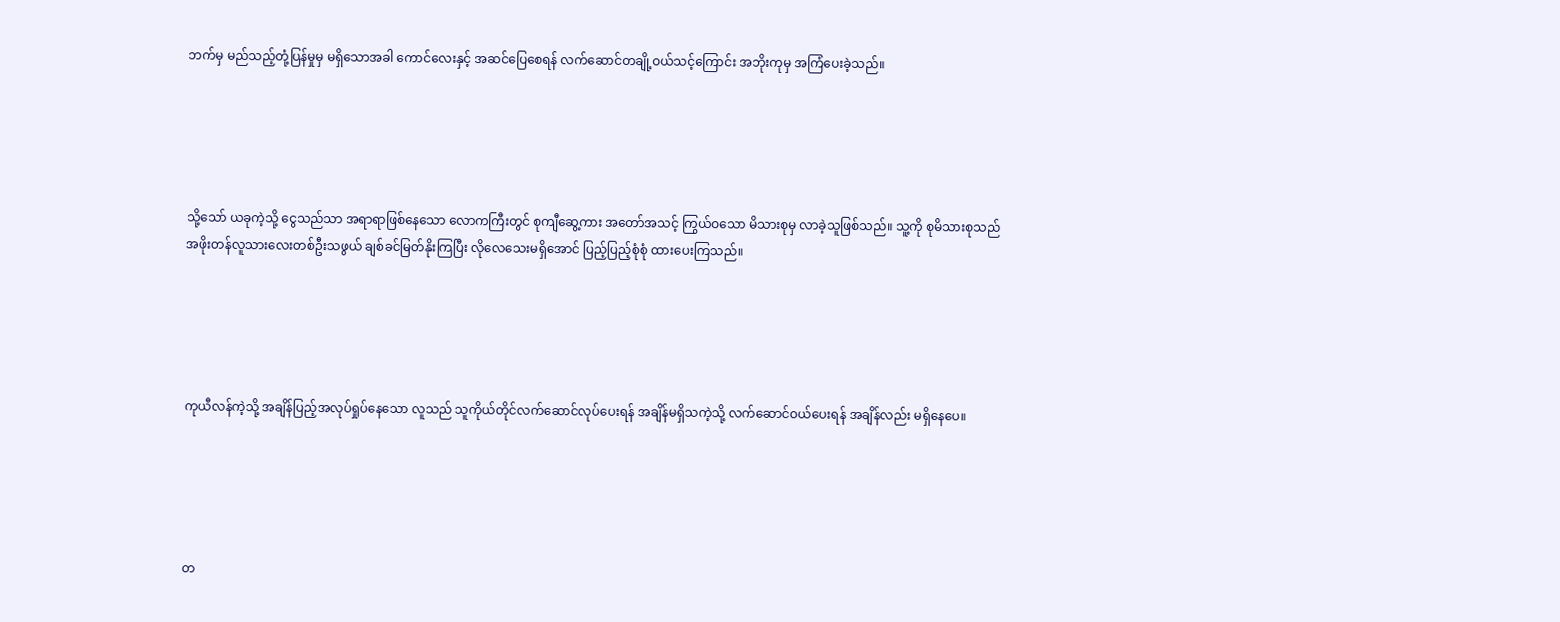ဘက်မှ မည်သည့်တုံ့ပြန်မှုမှ မရှိသောအခါ ကောင်လေးနှင့် အဆင်ပြေစေရန် လက်ဆောင်တချို့ဝယ်သင့်ကြောင်း အဘိုးကုမှ အကြံပေးခဲ့သည်။





သို့သော် ယခုကဲ့သို့ ငွေသည်သာ အရာရာဖြစ်နေသော လောကကြီးတွင် စုကျီဆွေ့ကား အတော်အသင့် ကြွယ်ဝသော မိသားစုမှ လာခဲ့သူဖြစ်သည်။ သူ့ကို စုမိသားစုသည် အဖိုးတန်လူသားလေးတစ်ဦးသဖွယ် ချစ်ခင်မြတ်နိုးကြပြီး လိုလေသေးမရှိအောင် ပြည့်ပြည့်စုံစုံ ထားပေးကြသည်။





ကုယီလန်ကဲ့သို့ အချိန်ပြည့်အလုပ်ရှုပ်နေသော လူသည် သူကိုယ်တိုင်လက်ဆောင်လုပ်ပေးရန် အချိန်မရှိသကဲ့သို့ လက်ဆောင်ဝယ်ပေးရန် အချိန်လည်း မရှိနေပေ။





တ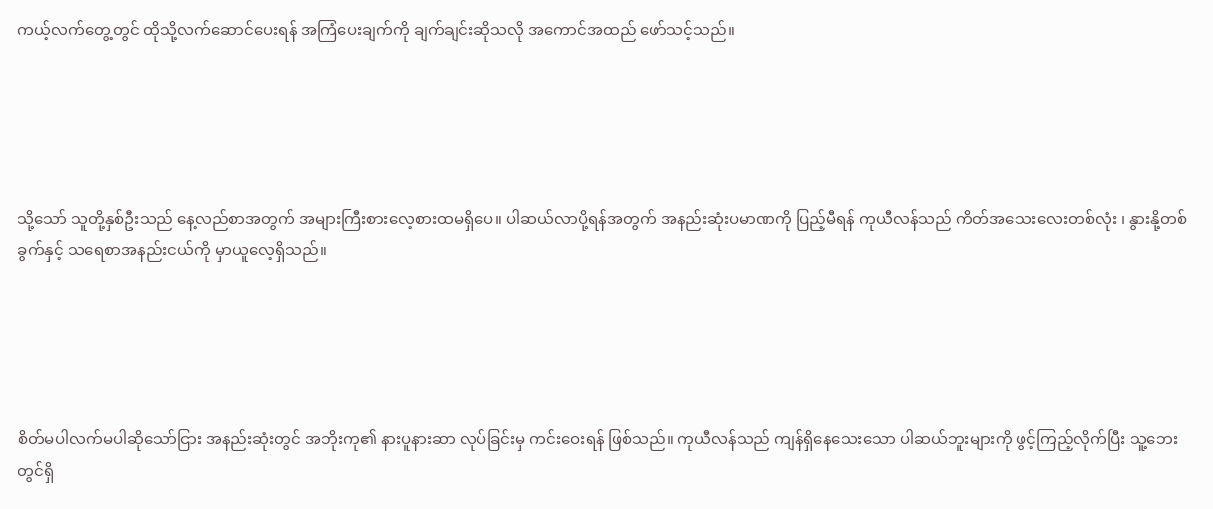ကယ့်လက်တွေ့တွင် ထိုသို့လက်ဆောင်ပေးရန် အကြံပေးချက်ကို ချက်ချင်းဆိုသလို အကောင်အထည် ဖော်သင့်သည်။





သို့သော် သူတို့နှစ်ဦးသည် နေ့လည်စာအတွက် အများကြီးစားလေ့စားထမရှိပေ။ ပါဆယ်လာပို့ရန်အတွက် အနည်းဆုံးပမာဏကို ပြည့်မီရန် ကုယီလန်သည် ကိတ်အသေးလေးတစ်လုံး ၊ နွားနို့တစ်ခွက်နှင့် သရေစာအနည်းငယ်ကို မှာယူလေ့ရှိသည်။





စိတ်မပါလက်မပါဆိုသော်ငြား အနည်းဆုံးတွင် အဘိုးကု၏ နားပူနားဆာ လုပ်ခြင်းမှ ကင်းဝေးရန် ဖြစ်သည်။ ကုယီလန်သည် ကျန်ရှိနေသေးသော ပါဆယ်ဘူးများကို ဖွင့်ကြည့်လိုက်ပြီး သူ့ဘေးတွင်ရှိ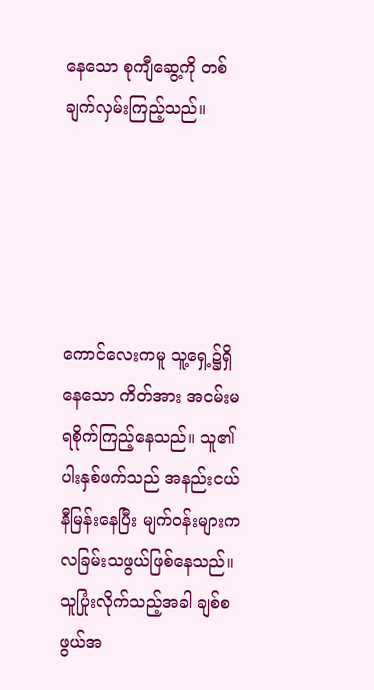နေသော စုကျီဆွေ့ကို တစ်ချက်လှမ်းကြည့်သည်။





ကောင်လေးကမူ သူ့ရှေ့၌ရှိနေသော ကိတ်အား အငမ်းမရစိုက်ကြည့်နေသည်။ သူ၏ ပါးနှစ်ဖက်သည် အနည်းငယ် နီမြန်းနေပြီး မျက်ဝန်းများက လခြမ်းသဖွယ်ဖြစ်နေသည်။ သူပြုံးလိုက်သည့်အခါ ချစ်စဖွယ်အ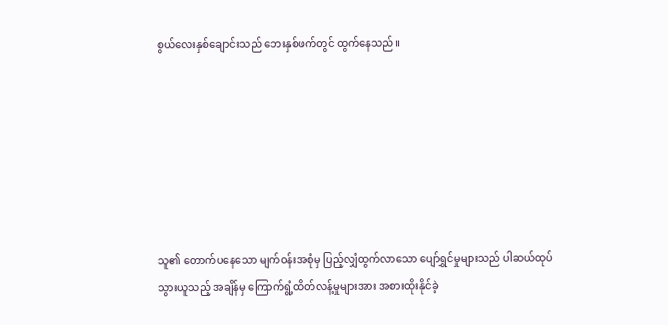စွယ်လေးနှစ်ချောင်းသည် ဘေးနှစ်ဖက်တွင် ထွက်နေသည်။







သူ၏ တောက်ပနေသော မျက်ဝန်းအစုံမှ ပြည့်လျှံထွက်လာသော ပျော်ရွှင်မှုများသည် ပါဆယ်ထုပ်သွားယူသည့် အချိန်မှ ကြောက်ရွံ့ထိတ်လန့်မှုများအား အစားထိုးနိုင်ခဲ့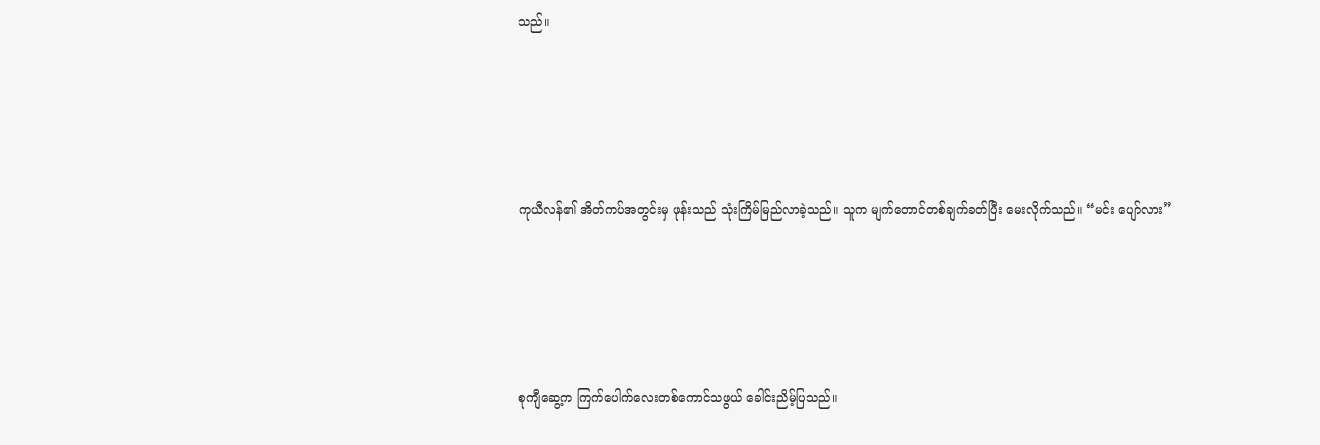သည်။





ကုယီလန်၏ အိတ်ကပ်အတွင်းမှ ဖုန်းသည် သုံးကြိမ်မြည်လာခဲ့သည်။ သူက မျက်တောင်တစ်ချက်ခတ်ပြီး မေးလိုက်သည်။ “မင်း ပျော်လား”





စုကျီဆွေ့က ကြက်ပေါက်လေးတစ်ကောင်သဖွယ် ခေါင်းညိမ့်ပြသည်။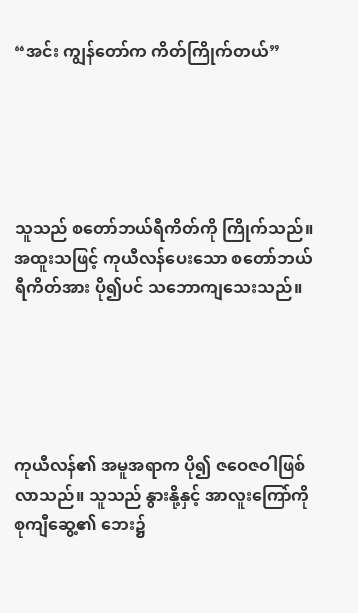“အင်း ကျွန်တော်က ကိတ်ကြိုက်တယ်”





သူသည် စတော်ဘယ်ရီကိတ်ကို ကြိုက်သည်။ အထူးသဖြင့် ကုယီလန်ပေးသော စတော်ဘယ်ရီကိတ်အား ပို၍ပင် သဘောကျသေးသည်။





ကုယီလန်၏ အမူအရာက ပို၍ ဇဝေဇဝါဖြစ်လာသည်။ သူသည် နွားနို့နှင့် အာလူးကြော်ကို စုကျီဆွေ့၏ ဘေး၌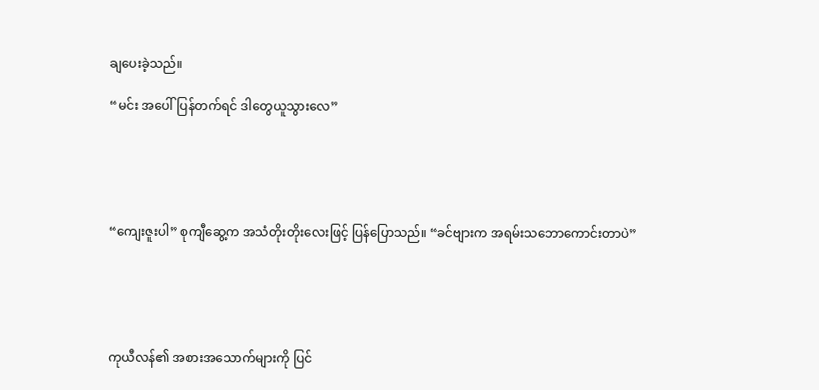ချပေးခဲ့သည်။

“မင်း အပေါ်ပြန်တက်ရင် ဒါတွေယူသွားလေ”





“ကျေးဇူးပါ” စုကျီဆွေ့က အသံတိုးတိုးလေးဖြင့် ပြန်ပြောသည်။ “ခင်ဗျားက အရမ်းသဘောကောင်းတာပဲ”





ကုယီလန်၏ အစားအသောက်များကို ပြင်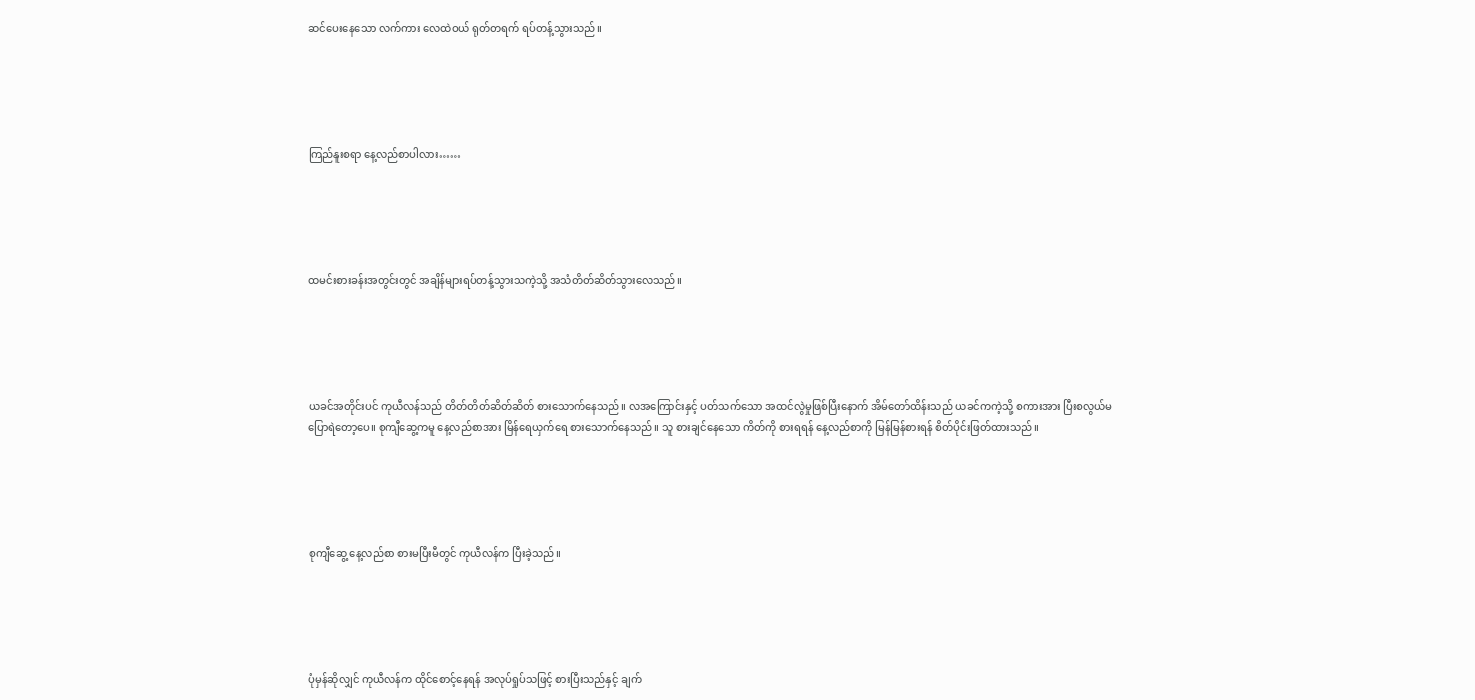ဆင်ပေးနေသော လက်ကား လေထဲဝယ် ရုတ်တရက် ရပ်တန့်သွားသည်။





ကြည်နူးစရာ နေ့လည်စာပါလား……





ထမင်းစားခန်းအတွင်းတွင် အချိန်များရပ်တန့်သွားသကဲ့သို့ အသံတိတ်ဆိတ်သွားလေသည်။





ယခင်အတိုင်းပင် ကုယီလန်သည် တိတ်တိတ်ဆိတ်ဆိတ် စားသောက်နေသည်။ လအကြောင်းနှင့် ပတ်သက်သော အထင်လွဲမှုဖြစ်ပြီးနောက် အိမ်တော်ထိန်းသည် ယခင်ကကဲ့သို့ စကားအား ပြီးစလွယ်မပြောရဲတော့ပေ။ စုကျီဆွေ့ကမူ နေ့လည်စာအား မြိန်ရေယှက်ရေ စားသောက်နေသည်။ သူ စားချင်နေသော ကိတ်ကို စားရရန် နေ့လည်စာကို မြန်မြန်စားရန် စိတ်ပိုင်းဖြတ်ထားသည်။





စုကျီဆွေ့ နေ့လည်စာ စားမပြီးမီတွင် ကုယီလန်က ပြီးခဲ့သည်။





ပုံမှန်ဆိုလျှင် ကုယီလန်က ထိုင်စောင့်နေရန် အလုပ်ရှုပ်သဖြင့် စားပြီးသည်နှင့် ချက်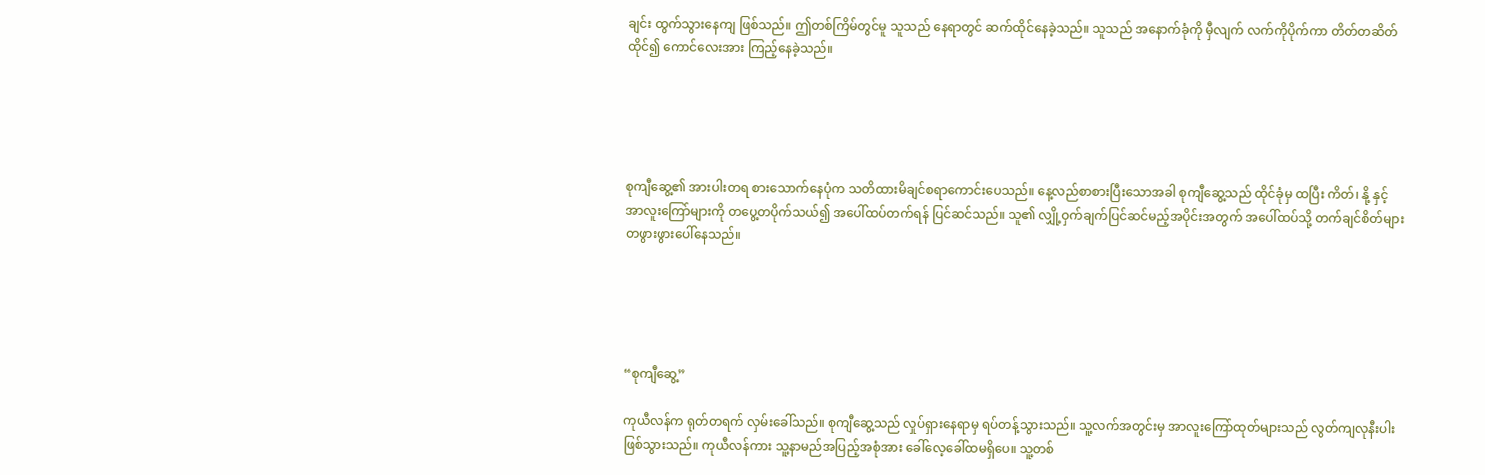ချင်း ထွက်သွားနေကျ ဖြစ်သည်။ ဤတစ်ကြိမ်တွင်မူ သူသည် နေရာတွင် ဆက်ထိုင်နေခဲ့သည်။ သူသည် အနောက်ခုံကို မှီလျက် လက်ကိုပိုက်ကာ တိတ်တဆိတ်ထိုင်၍ ကောင်လေးအား ကြည့်နေခဲ့သည်။





စုကျီဆွေ့၏ အားပါးတရ စားသောက်နေပုံက သတိထားမိချင်စရာကောင်းပေသည်။ နေ့လည်စာစားပြီးသောအခါ စုကျီဆွေ့သည် ထိုင်ခုံမှ ထပြီး ကိတ်၊ နို့ နှင့် အာလူးကြော်များကို တပွေ့တပိုက်သယ်၍ အပေါ်ထပ်တက်ရန် ပြင်ဆင်သည်။ သူ၏ လျှို့ဝှက်ချက်ပြင်ဆင်မည့်အပိုင်းအတွက် အပေါ်ထပ်သို့ တက်ချင်စိတ်များ တဖွားဖွားပေါ်နေသည်။





“စုကျီဆွေ့”

ကုယီလန်က ရုတ်တရက် လှမ်းခေါ်သည်။ စုကျီဆွေ့သည် လှုပ်ရှားနေရာမှ ရပ်တန့်သွားသည်။ သူ့လက်အတွင်းမှ အာလူးကြော်ထုတ်များသည် လွတ်ကျလုနီးပါး ဖြစ်သွားသည်။ ကုယီလန်ကား သူ့နာမည်အပြည့်အစုံအား ခေါ်လေ့ခေါ်ထမရှိပေ။ သူ့တစ်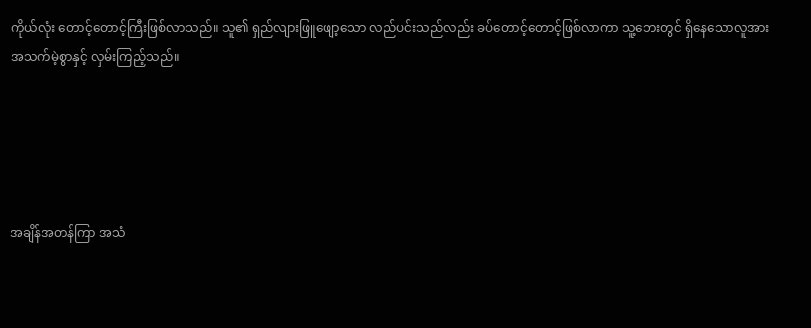ကိုယ်လုံး တောင့်တောင့်ကြီးဖြစ်လာသည်။ သူ၏ ရှည်လျားဖြူဖျော့သော လည်ပင်းသည်လည်း ခပ်တောင့်တောင့်ဖြစ်လာကာ သူ့ဘေးတွင် ရှိနေသောလူအား အသက်မဲ့စွာနှင့် လှမ်းကြည့်သည်။





အချိန်အတန်ကြာ အသံ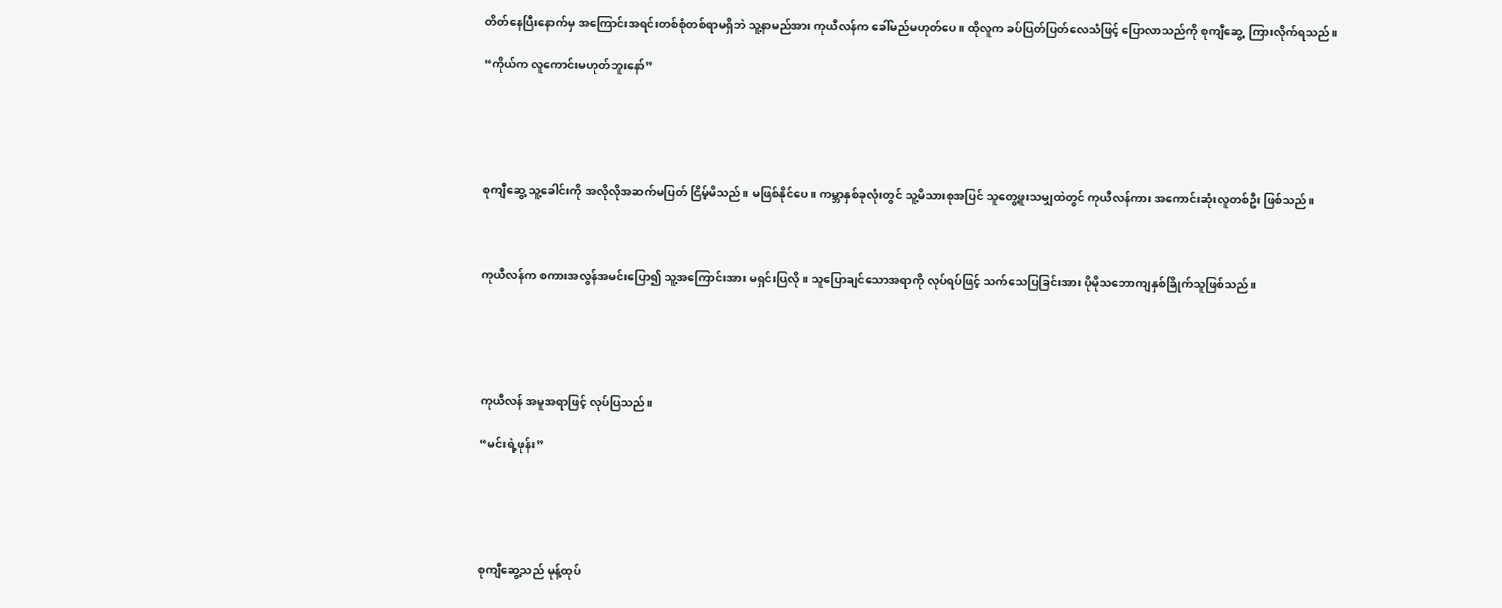တိတ်နေပြီးနောက်မှ အကြောင်းအရင်းတစ်စုံတစ်ရာမရှိဘဲ သူ့နာမည်အား ကုယီလန်က ခေါ်မည်မဟုတ်ပေ။ ထိုလူက ခပ်ပြတ်ပြတ်လေသံဖြင့် ပြောလာသည်ကို စုကျီဆွေ့  ကြားလိုက်ရသည်။

“ကိုယ်က လူကောင်းမဟုတ်ဘူးနော်”





စုကျီဆွေ့ သူ့ခေါင်းကို အလိုလိုအဆက်မပြတ် ငြိမ့်မိသည်။ မဖြစ်နိုင်ပေ။ ကမ္ဘာနှစ်ခုလုံးတွင် သူ့မိသားစုအပြင် သူတွေ့ဖူးသမျှထဲတွင် ကုယီလန်ကား အကောင်းဆုံးလူတစ်ဦး ဖြစ်သည်။



ကုယီလန်က စကားအလွန်အမင်းပြော၍ သူ့အကြောင်းအား မရှင်းပြလို ။ သူပြောချင်သောအရာကို လုပ်ရပ်ဖြင့် သက်သေပြခြင်းအား ပိုမိုသဘောကျနှစ်ခြိုက်သူဖြစ်သည်။





ကုယီလန် အမူအရာဖြင့် လုပ်ပြသည်။

“မင်းရဲ့ဖုန်း”





စုကျီဆွေ့သည် မုန့်ထုပ်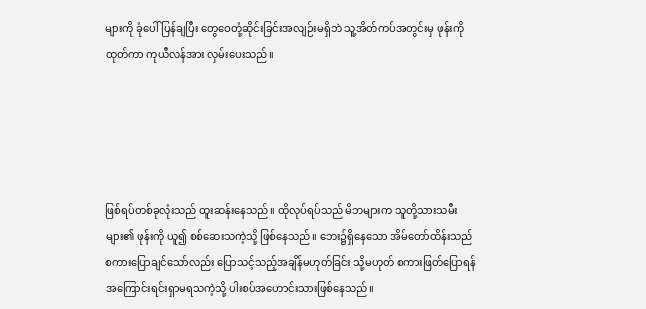များကို ခုံပေါ်ပြန်ချပြီး တွေဝေတုံ့ဆိုင်းခြင်းအလျဉ်းမရှိဘဲ သူ့အိတ်ကပ်အတွင်းမှ ဖုန်းကိုထုတ်ကာ ကုယီလန်အား လှမ်းပေးသည်။





ဖြစ်ရပ်တစ်ခုလုံးသည် ထူးဆန်းနေသည်။ ထိုလုပ်ရပ်သည် မိဘများက သူတို့သားသမီးများ၏ ဖုန်းကို ယူ၍ စစ်ဆေးသကဲ့သို့ ဖြစ်နေသည်။ ဘေး၌ရှိနေသော အိမ်တော်ထိန်းသည် စကားပြောချင်သော်လည်း ပြောသင့်သည့်အချိန်မဟုတ်ခြင်း သို့မဟုတ် စကားဖြတ်ပြောရန် အကြောင်းရင်းရှာမရသကဲ့သို့ ပါးစပ်အဟောင်းသားဖြစ်နေသည်။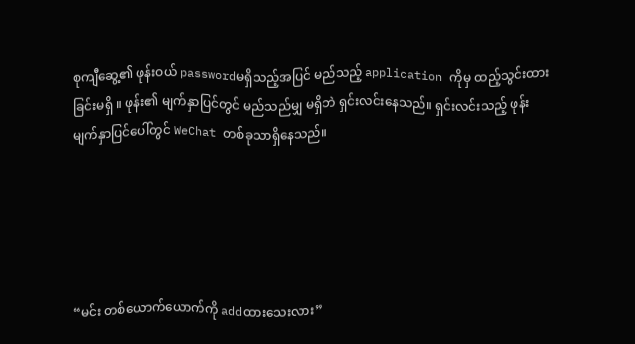စုကျီဆွေ့၏ ဖုန်းဝယ် passwordမရှိသည့်အပြင် မည်သည့် application ကိုမှ ထည့်သွင်းထားခြင်းမရှိ ။ ဖုန်း၏ မျက်နှာပြင်တွင် မည်သည်မျှ မရှိဘဲ ရှင်းလင်းနေသည်။ ရှင်းလင်းသည့် ဖုန်းမျက်နှာပြင်ပေါ်တွင် WeChat တစ်ခုသာရှိနေသည်။





“မင်း တစ်ယောက်ယောက်ကို addထားသေးလား”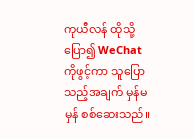ကုယီလန် ထိုသို့ပြော၍ WeChatကိုဖွင့်ကာ သူပြောသည့်အချက် မှန်မမှန် စစ်ဆေးသည်။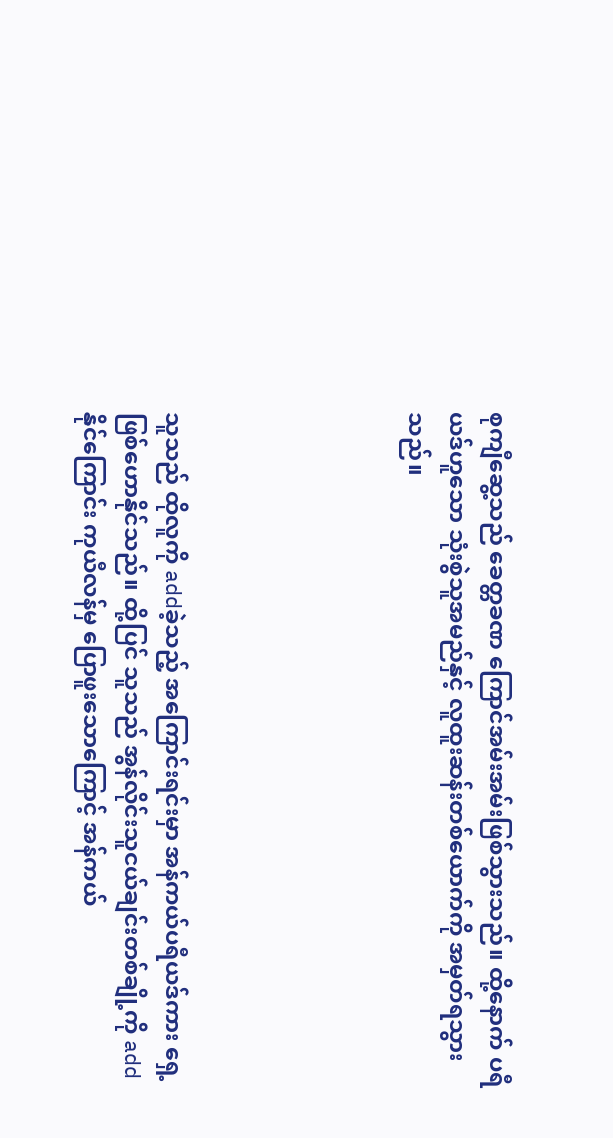စုကျီဆွေ့သည် ခေတ္တခဏ ကြောင်အမ်းအမ်းဖြစ်သွားသည်။ ထို့နောက် ပရီယဒ်ဟူသော သုံးစွဲသူအမည်နှင့် လူထူးဆန်းတစ်ယောက်ကို အမှတ်ရသွားသည်။





သူသည် ထိုလူကို addခဲ့သည့် အကြောင်းရင်းမှာ အန်ကယ်ပရီယဒ်ကား ရှေ့ဖြစ်ဟောနိုင်သည်။ ထို့ပြင် သူသည် အွန်လိုင်းသူငယ်ချင်းတစ်ချို့ကို addနိုင်ကြောင်း ကုယီလန်မှ ပြောဖူးသောကြောင့် အန်ကယ်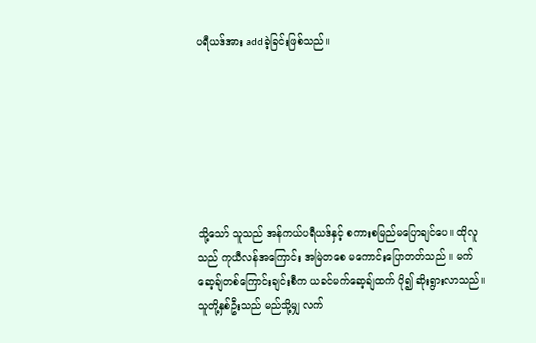ပရီယဒ်အား addခဲ့ခြင်းဖြစ်သည်။







သို့သော် သူသည် အန်ကယ်ပရီယဒ်နှင့် စကားစမြည်မပြောချင်ပေ။ ထိုလူသည် ကုယီလန်အကြောင်း အမြဲတစေ မကောင်းပြောတတ်သည် ။ မက်ဆေ့ချ်တစ်ကြောင်းချင်းစီက ယခင်မက်ဆေ့ချ်ထက် ပို၍ ဆိုးရွားလာသည်။ သူတို့နှစ်ဦးသည် မည်သို့မျှ လက်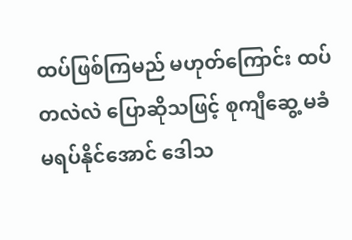ထပ်ဖြစ်ကြမည် မဟုတ်ကြောင်း ထပ်တလဲလဲ ပြောဆိုသဖြင့် စုကျီဆွေ့ မခံမရပ်နိုင်အောင် ဒေါသ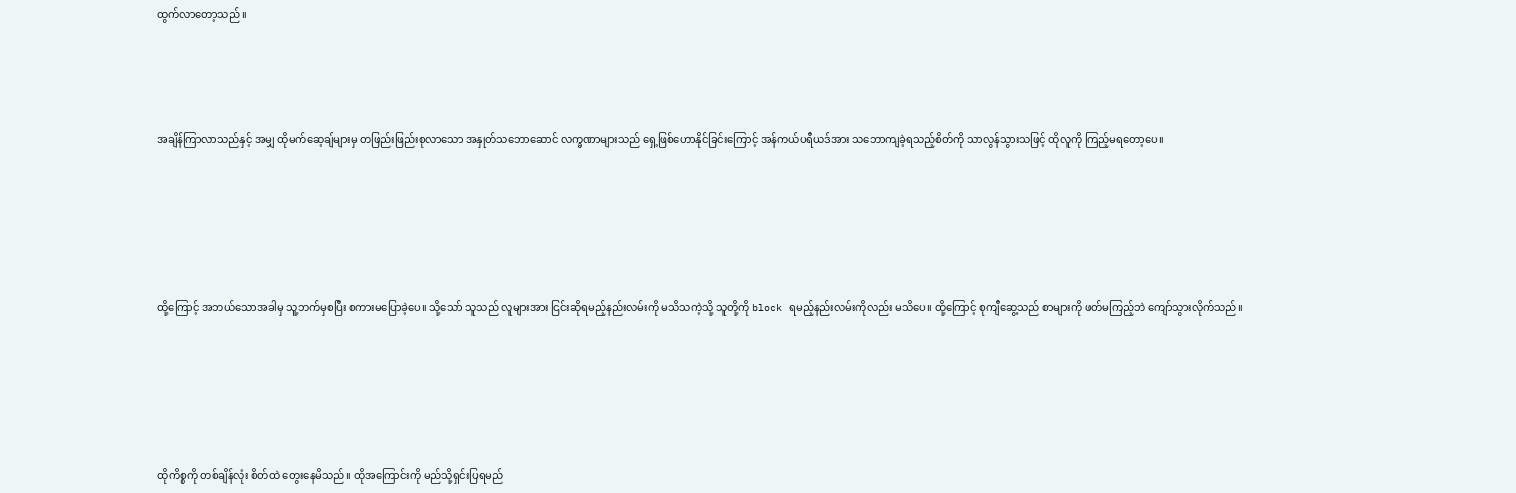ထွက်လာတော့သည် ။





အချိန်ကြာလာသည်နှင့် အမျှ ထိုမက်ဆေ့ချ်များမှ တဖြည်းဖြည်းစုလာသော အနှုတ်သဘောဆောင် လက္ခဏာများသည် ရှေ့ဖြစ်ဟောနိုင်ခြင်းကြောင့် အန်ကယ်ပရီယဒ်အား သဘောကျခဲ့ရသည့်စိတ်ကို သာလွန်သွားသဖြင့် ထိုလူကို ကြည့်မရတော့ပေ။







ထို့ကြောင့် အဘယ်သောအခါမှ သူ့ဘက်မှစပြီး စကားမပြောခဲ့ပေ။ သို့သော် သူသည် လူများအား ငြင်းဆိုရမည့်နည်းလမ်းကို မသိသကဲ့သို့ သူတို့ကို block ရမည့်နည်းလမ်းကိုလည်း မသိပေ။ ထို့ကြောင့် စုကျီဆွေ့သည် စာများကို ဖတ်မကြည့်ဘဲ ကျော်သွားလိုက်သည်။







ထိုကိစ္စကို တစ်ချိန်လုံး စိတ်ထဲ တွေးနေမိသည်။ ထိုအကြောင်းကို မည်သို့ရှင်းပြရမည်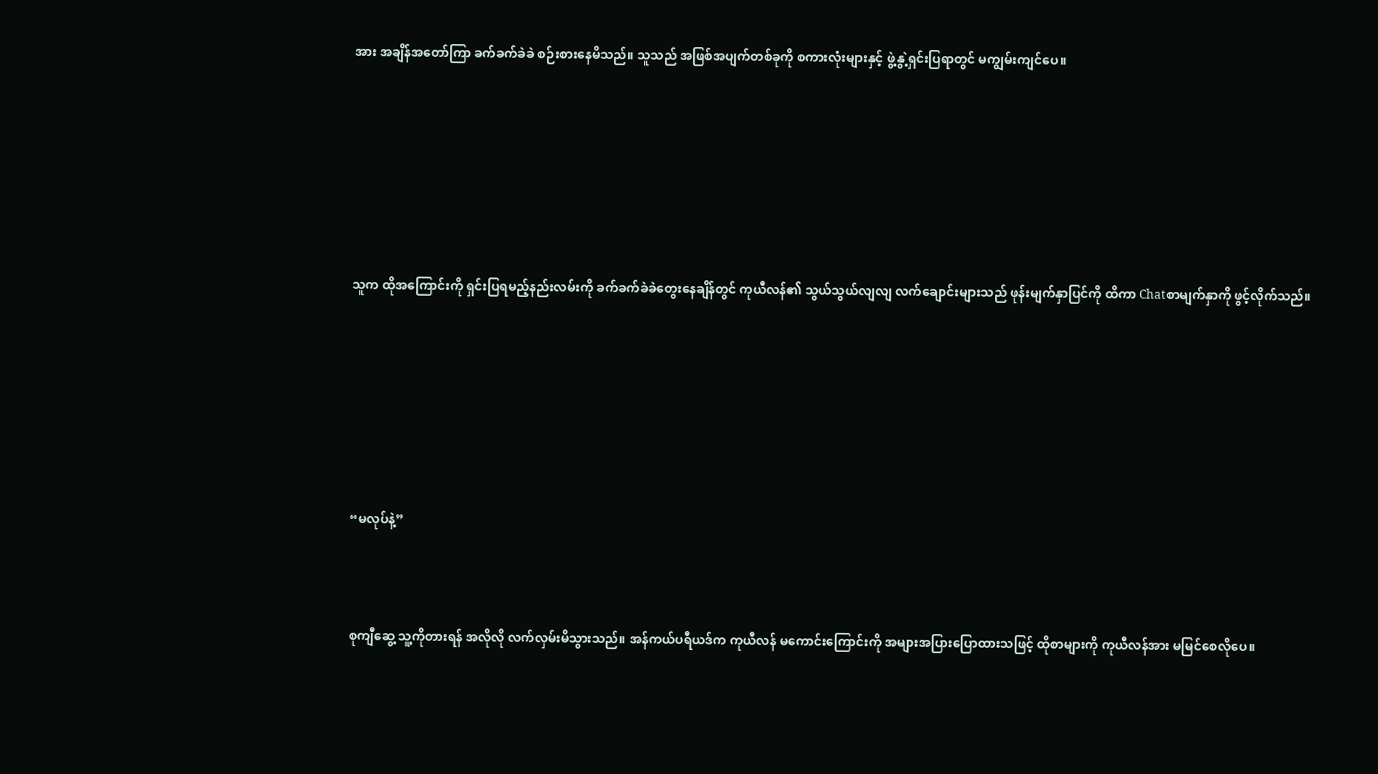အား အချိန်အတော်ကြာ ခက်ခက်ခဲခဲ စဉ်းစားနေမိသည်။ သူသည် အဖြစ်အပျက်တစ်ခုကို စကားလုံးများနှင့် ဖွဲ့နွဲ့ရှင်းပြရာတွင် မကျွမ်းကျင်ပေ။







သူက ထိုအကြောင်းကို ရှင်းပြရမည့်နည်းလမ်းကို ခက်ခက်ခဲခဲတွေးနေချိန်တွင် ကုယီလန်၏ သွယ်သွယ်လျလျ လက်ချောင်းများသည် ဖုန်းမျက်နှာပြင်ကို ထိကာ Chatစာမျက်နှာကို ဖွင့်လိုက်သည်။







“မလုပ်နဲ့”



စုကျီဆွေ့ သူ့ကိုတားရန် အလိုလို လက်လှမ်းမိသွားသည်။ အန်ကယ်ပရီယဒ်က ကုယီလန် မကောင်းကြောင်းကို အများအပြားပြောထားသဖြင့် ထိုစာများကို ကုယီလန်အား မမြင်စေလိုပေ။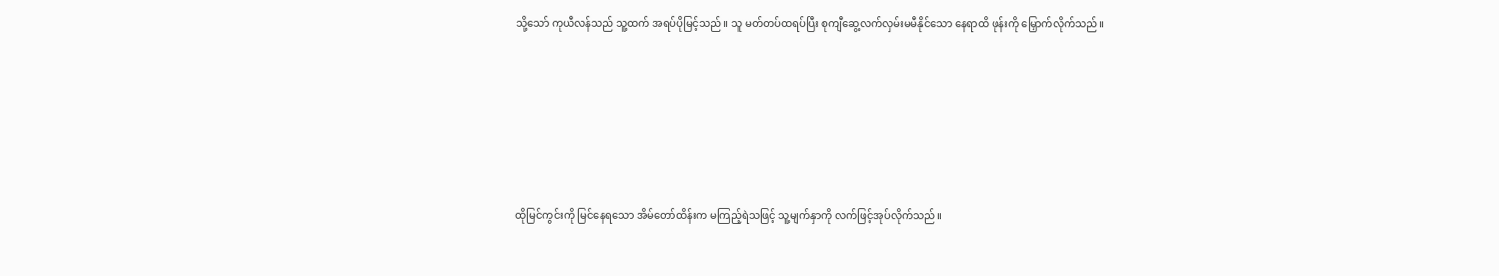သို့သော် ကုယီလန်သည် သူ့ထက် အရပ်ပိုမြင့်သည်။ သူ မတ်တပ်ထရပ်ပြီး စုကျီဆွေ့လက်လှမ်းမမီနိုင်သော နေရာထိ ဖုန်းကို မြှောက်လိုက်သည်။







ထိုမြင်ကွင်းကို မြင်နေရသော အိမ်တော်ထိန်းက မကြည့်ရဲသဖြင့် သူ့မျက်နှာကို လက်ဖြင့်အုပ်လိုက်သည်။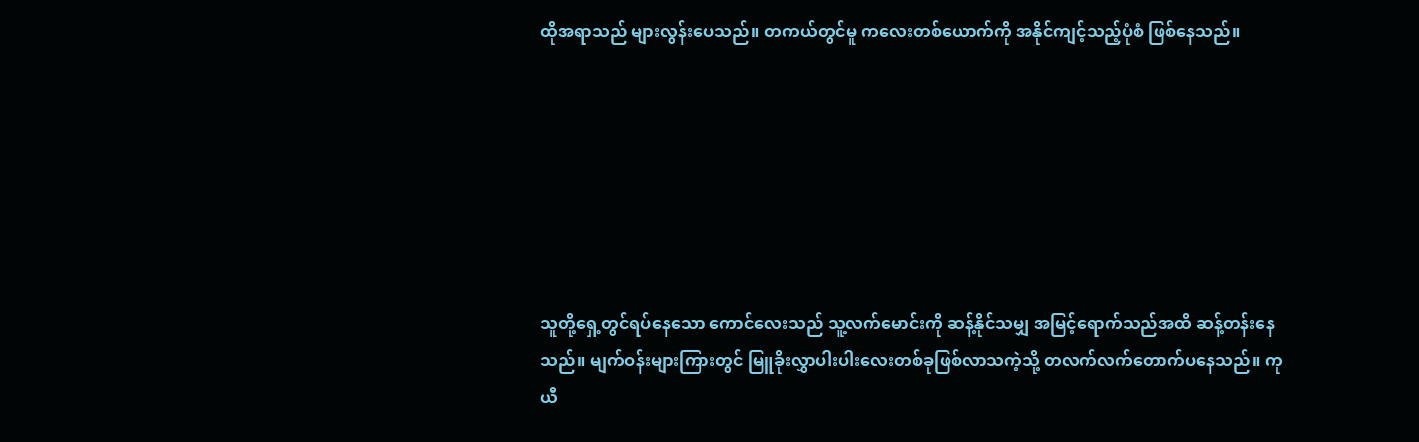ထိုအရာသည် များလွန်းပေသည်။ တကယ်တွင်မူ ကလေးတစ်ယောက်ကို အနိုင်ကျင့်သည့်ပုံစံ ဖြစ်နေသည်။







သူတို့ရှေ့တွင်ရပ်နေသော ကောင်လေးသည် သူ့လက်မောင်းကို ဆန့်နိုင်သမျှ အမြင့်ရောက်သည်အထိ ဆန့်တန်းနေသည်။ မျက်ဝန်းများကြားတွင် မြူခိုးလွှာပါးပါးလေးတစ်ခုဖြစ်လာသကဲ့သို့ တလက်လက်တောက်ပနေသည်။ ကုယီ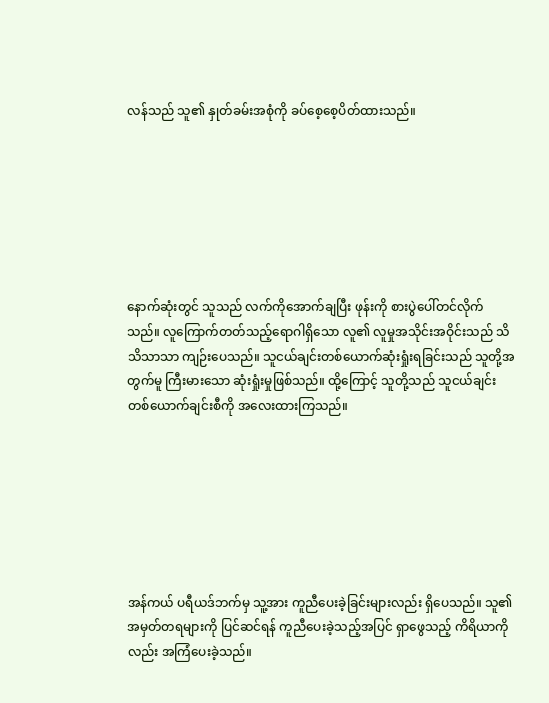လန်သည် သူ၏ နှုတ်ခမ်းအစုံကို ခပ်စေ့စေ့ပိတ်ထားသည်။







နောက်ဆုံးတွင် သူသည် လက်ကိုအောက်ချပြီး ဖုန်းကို စားပွဲပေါ်တင်လိုက်သည်။ လူကြောက်တတ်သည့်ရောဂါရှိသော လူ၏ လူမှုအသိုင်းအဝိုင်းသည် သိသိသာသာ ကျဉ်းပေသည်။ သူငယ်ချင်းတစ်ယောက်ဆုံးရှုံးရခြင်းသည် သူတို့အတွက်မူ ကြီးမားသော ဆုံးရှုံးမှုဖြစ်သည်။ ထို့ကြောင့် သူတို့သည် သူငယ်ချင်းတစ်ယောက်ချင်းစီကို အလေးထားကြသည်။







အန်ကယ် ပရီယဒ်ဘက်မှ သူ့အား ကူညီပေးခဲ့ခြင်းများလည်း ရှိပေသည်။ သူ၏ အမှတ်တရများကို ပြင်ဆင်ရန် ကူညီပေးခဲ့သည့်အပြင် ရှာဖွေသည့် ကိရိယာကိုလည်း အကြံပေးခဲ့သည်။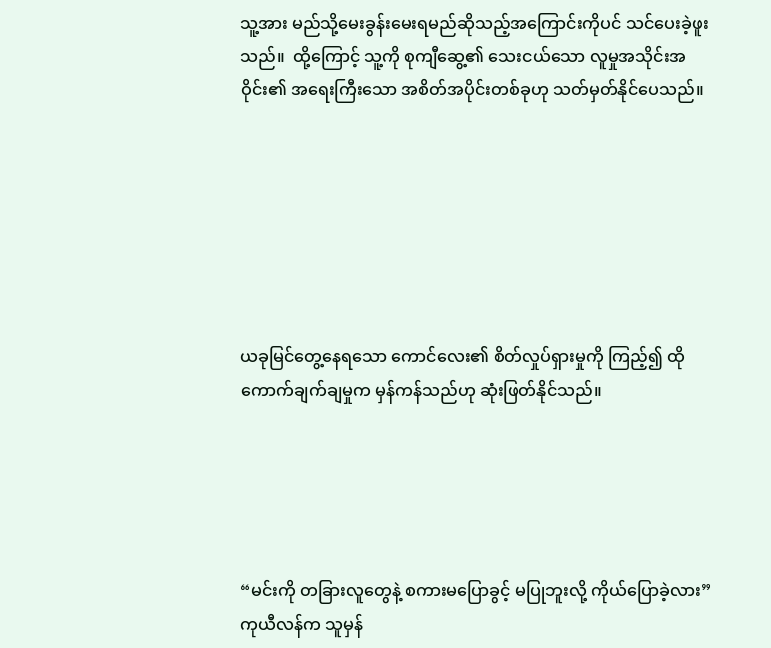သူ့အား မည်သို့မေးခွန်းမေးရမည်ဆိုသည့်အကြောင်းကိုပင် သင်ပေးခဲ့ဖူးသည်။  ထို့ကြောင့် သူ့ကို စုကျီဆွေ့၏ သေးငယ်သော လူမှုအသိုင်းအဝိုင်း၏ အရေးကြီးသော အစိတ်အပိုင်းတစ်ခုဟု သတ်မှတ်နိုင်ပေသည်။







ယခုမြင်တွေ့နေရသော ကောင်လေး၏ စိတ်လှုပ်ရှားမှုကို ကြည့်၍ ထိုကောက်ချက်ချမှုက မှန်ကန်သည်ဟု ဆုံးဖြတ်နိုင်သည်။





“မင်းကို တခြားလူတွေနဲ့ စကားမပြောခွင့် မပြုဘူးလို့ ကိုယ်ပြောခဲ့လား” ကုယီလန်က သူမှန်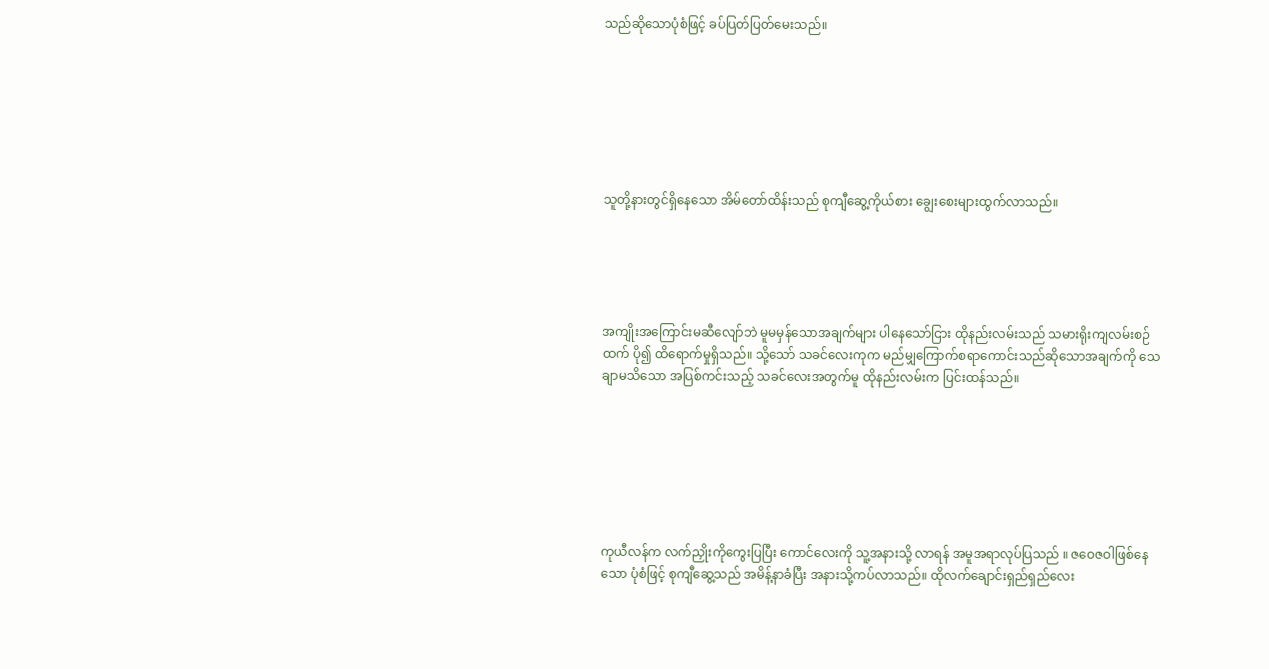သည်ဆိုသောပုံစံဖြင့် ခပ်ပြတ်ပြတ်မေးသည်။







သူတို့နားတွင်ရှိနေသော အိမ်တော်ထိန်းသည် စုကျီဆွေ့ကိုယ်စား ချွေးစေးများထွက်လာသည်။





အကျိုးအကြောင်းမဆီလျော်ဘဲ မူမမှန်သောအချက်များ ပါနေသော်ငြား ထိုနည်းလမ်းသည် သမားရိုးကျလမ်းစဉ်ထက် ပို၍ ထိရောက်မှုရှိသည်။ သို့သော် သခင်လေးကုက မည်မျှကြောက်စရာကောင်းသည်ဆိုသောအချက်ကို သေချာမသိသော အပြစ်ကင်းသည့် သခင်လေးအတွက်မူ ထိုနည်းလမ်းက ပြင်းထန်သည်။







ကုယီလန်က လက်ညှိုးကိုကွေးပြပြီး ကောင်လေးကို သူ့အနားသို့ လာရန် အမူအရာလုပ်ပြသည် ။ ဇဝေဇဝါဖြစ်နေသော ပုံစံဖြင့် စုကျီဆွေ့သည် အမိန့်နာခံပြီး အနားသို့ကပ်လာသည်။ ထိုလက်ချောင်းရှည်ရှည်လေး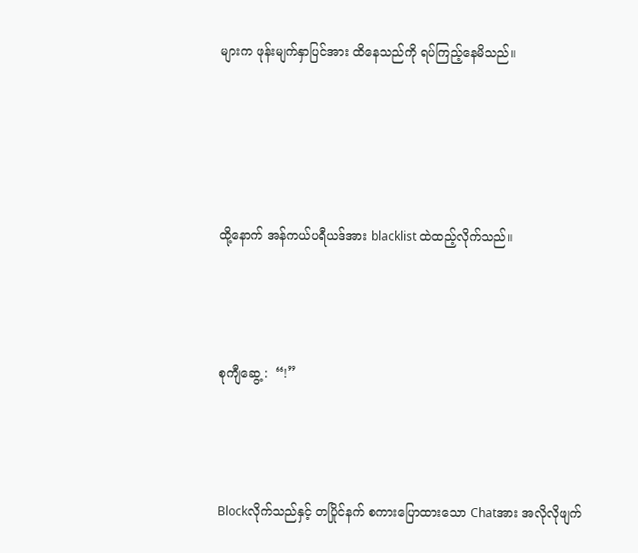များက ဖုန်းမျက်နှာပြင်အား ထိနေသည်ကို ရပ်ကြည့်နေမိသည်။







ထို့နောက် အန်ကယ်ပရီယဒ်အား blacklist ထဲထည့်လိုက်သည်။





စုကျီဆွေ့ :  “!”





Blockလိုက်သည်နှင့် တပြိုင်နက် စကားပြောထားသော Chatအား အလိုလိုဖျက်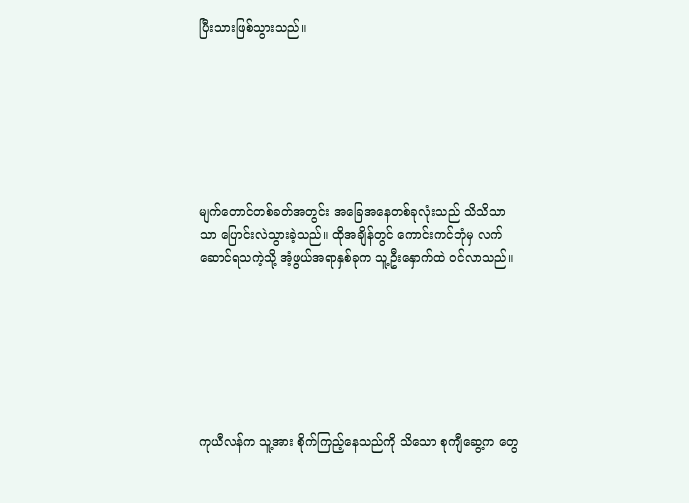ပြီးသားဖြစ်သွားသည်။







မျက်တောင်တစ်ခတ်အတွင်း အခြေအနေတစ်ခုလုံးသည် သိသိသာသာ ပြောင်းလဲသွားခဲ့သည်။ ထိုအချိန်တွင် ကောင်းကင်ဘုံမှ လက်ဆောင်ရသကဲ့သို့ အံ့ဖွယ်အရာနှစ်ခုက သူ့ဦးနှောက်ထဲ ဝင်လာသည်။







ကုယီလန်က သူ့အား စိုက်ကြည့်နေသည်ကို သိသော စုကျီဆွေ့က တွေ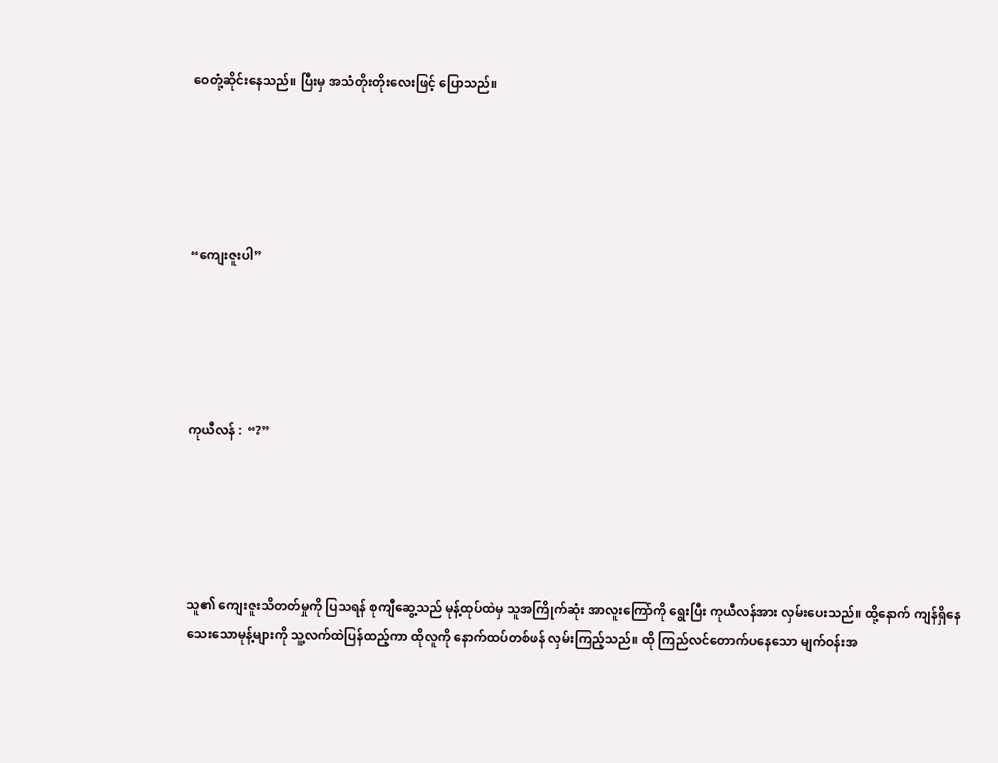ဝေတုံ့ဆိုင်းနေသည်။ ပြီးမှ အသံတိုးတိုးလေးဖြင့် ပြောသည်။





“ကျေးဇူးပါ”





ကုယီလန် :  “?”





သူ၏ ကျေးဇူးသိတတ်မှုကို ပြသရန် စုကျီဆွေ့သည် မုန့်ထုပ်ထဲမှ သူအကြိုက်ဆုံး အာလူးကြော်ကို ရွေးပြီး ကုယီလန်အား လှမ်းပေးသည်။ ထို့နောက် ကျန်ရှိနေသေးသောမုန့်များကို သူ့လက်ထဲပြန်ထည့်ကာ ထိုလူကို နောက်ထပ်တစ်ဖန် လှမ်းကြည့်သည်။ ထို ကြည်လင်တောက်ပနေသော မျက်ဝန်းအ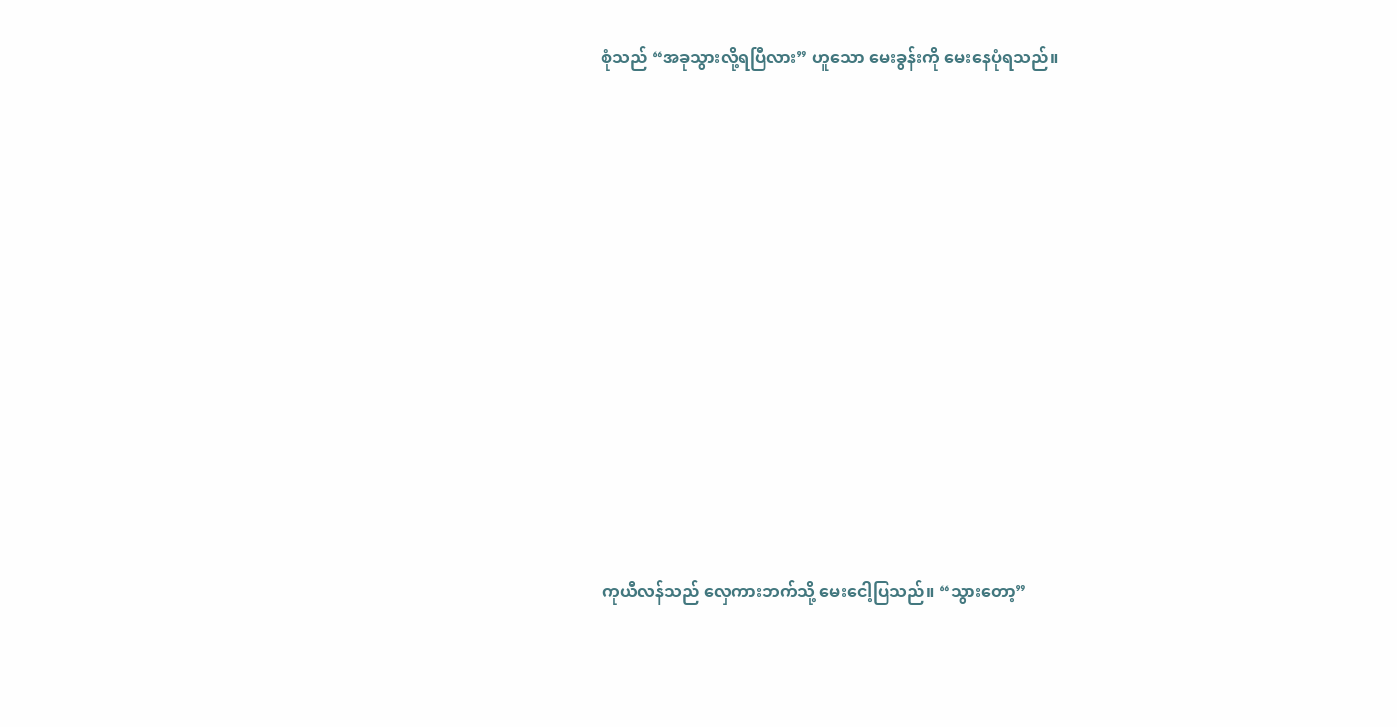စုံသည် “အခုသွားလို့ရပြီလား” ဟူသော မေးခွန်းကို မေးနေပုံရသည်။













ကုယီလန်သည် လှေကားဘက်သို့ မေးငေါ့ပြသည်။ “သွားတော့”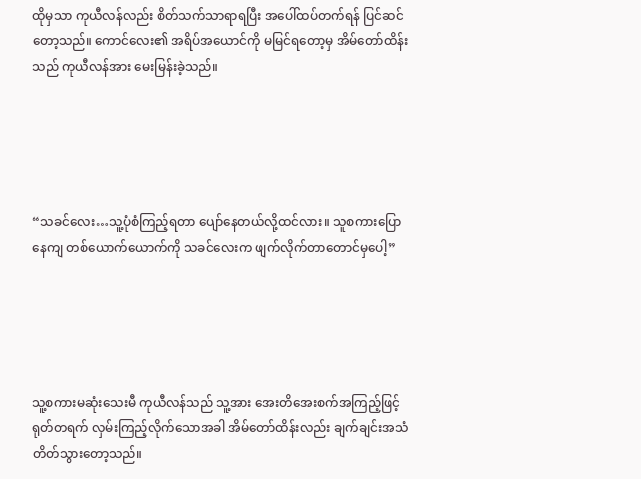ထိုမှသာ ကုယီလန်လည်း စိတ်သက်သာရာရပြီး အပေါ်ထပ်တက်ရန် ပြင်ဆင်တော့သည်။ ကောင်လေး၏ အရိပ်အယောင်ကို မမြင်ရတော့မှ အိမ်တော်ထိန်းသည် ကုယီလန်အား မေးမြန်းခဲ့သည်။





“သခင်လေး…သူ့ပုံစံကြည့်ရတာ ပျော်နေတယ်လို့ထင်လား။ သူစကားပြောနေကျ တစ်ယောက်ယောက်ကို သခင်လေးက ဖျက်လိုက်တာတောင်မှပေါ့”





သူ့စကားမဆုံးသေးမီ ကုယီလန်သည် သူ့အား အေးတိအေးစက်အကြည့်ဖြင့် ရုတ်တရက် လှမ်းကြည့်လိုက်သောအခါ အိမ်တော်ထိန်းလည်း ချက်ချင်းအသံတိတ်သွားတော့သည်။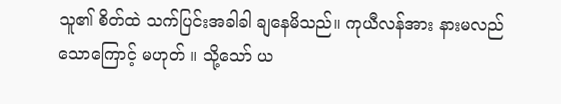သူ၏ စိတ်ထဲ သက်ပြင်းအခါခါ ချနေမိသည်။ ကုယီလန်အား နားမလည်သောကြောင့် မဟုတ် ။ သို့သော် ယ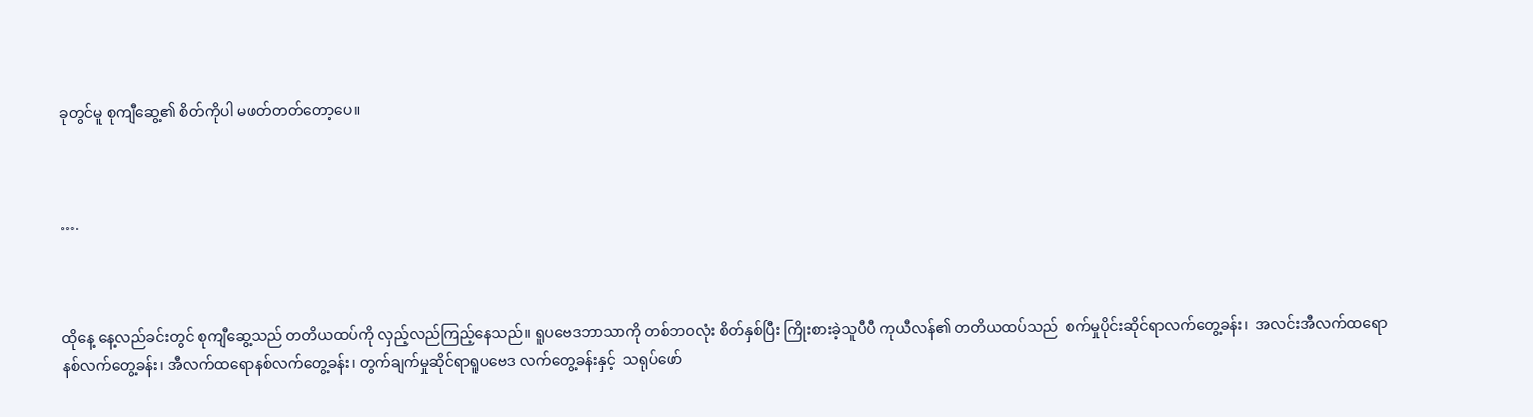ခုတွင်မူ စုကျီဆွေ့၏ စိတ်ကိုပါ မဖတ်တတ်တော့ပေ။



….



ထိုနေ့ နေ့လည်ခင်းတွင် စုကျီဆွေ့သည် တတိယထပ်ကို လှည့်လည်ကြည့်နေသည်။ ရူပဗေဒဘာသာကို တစ်ဘဝလုံး စိတ်နှစ်ပြီး ကြိုးစားခဲ့သူပီပီ ကုယီလန်၏ တတိယထပ်သည်  စက်မှုပိုင်းဆိုင်ရာလက်တွေ့ခန်း၊  အလင်းအီလက်ထရောနစ်လက်တွေ့ခန်း၊ အီလက်ထရောနစ်လက်တွေ့ခန်း၊ တွက်ချက်မှုဆိုင်ရာရူပဗေဒ လက်တွေ့ခန်းနှင့်  သရုပ်ဖော်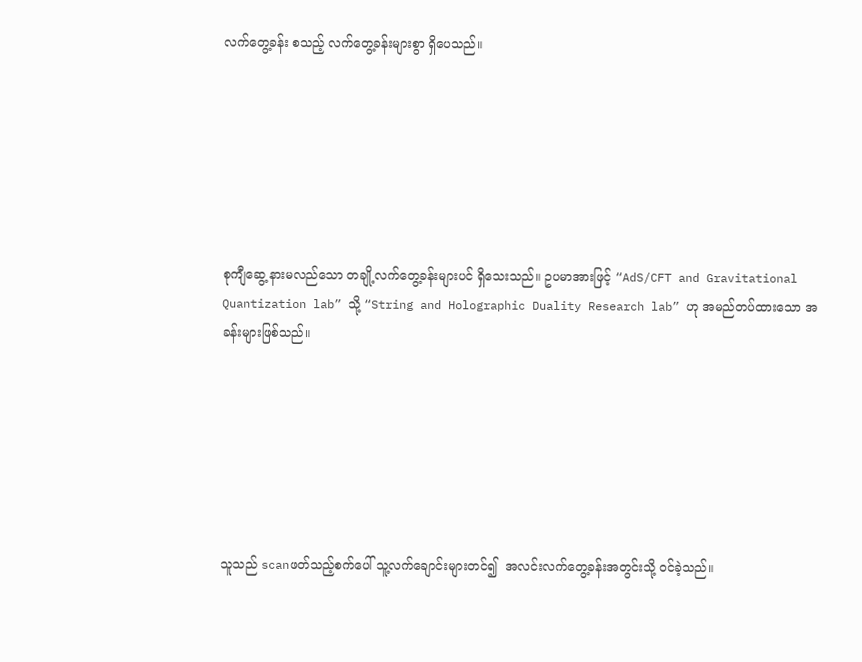လက်တွေ့ခန်း စသည့် လက်တွေ့ခန်းများစွာ ရှိပေသည်။







စုကျီဆွေ့ နားမလည်သော တချို့လက်တွေ့ခန်းများပင် ရှိသေးသည်။ ဥပမာအားဖြင့် “AdS/CFT and Gravitational Quantization lab” သို့ “String and Holographic Duality Research lab” ဟု အမည်တပ်ထားသော အခန်းများဖြစ်သည်။







သူသည် scanဖတ်သည့်စက်ပေါ် သူ့လက်ချောင်းများတင်၍  အလင်းလက်တွေ့ခန်းအတွင်းသို့ ဝင်ခဲ့သည်။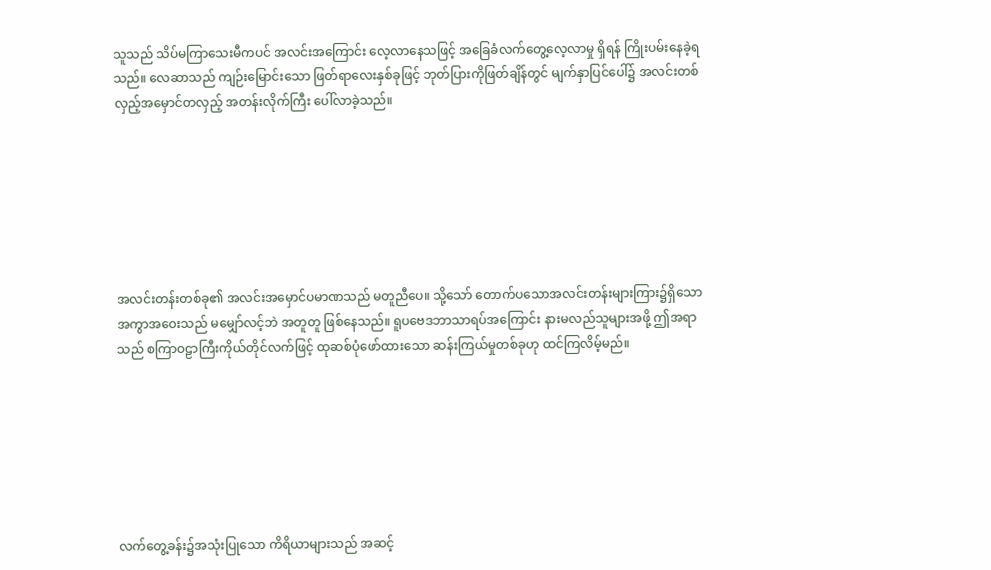သူသည် သိပ်မကြာသေးမီကပင် အလင်းအကြောင်း လေ့လာနေသဖြင့် အခြေခံလက်တွေ့လေ့လာမှု ရှိရန် ကြိုးပမ်းနေခဲ့ရသည်။ လေဆာသည် ကျဉ်းမြောင်းသော ဖြတ်ရာလေးနှစ်ခုဖြင့် ဘုတ်ပြားကိုဖြတ်ချိန်တွင် မျက်နှာပြင်ပေါ်၌ အလင်းတစ်လှည့်အမှောင်တလှည့် အတန်းလိုက်ကြီး ပေါ်လာခဲ့သည်။







အလင်းတန်းတစ်ခု၏ အလင်းအမှောင်ပမာဏသည် မတူညီပေ။ သို့သော် တောက်ပသောအလင်းတန်းများကြား၌ရှိသော အကွာအဝေးသည် မမျှော်လင့်ဘဲ အတူတူ ဖြစ်နေသည်။ ရူပဗေဒဘာသာရပ်အကြောင်း နားမလည်သူများအဖို့ ဤအရာသည် စကြာဝဠာကြီးကိုယ်တိုင်လက်ဖြင့် ထုဆစ်ပုံဖော်ထားသော ဆန်းကြယ်မှုတစ်ခုဟု ထင်ကြလိမ့်မည်။







လက်တွေ့ခန်း၌အသုံးပြုသော ကိရိယာများသည် အဆင့်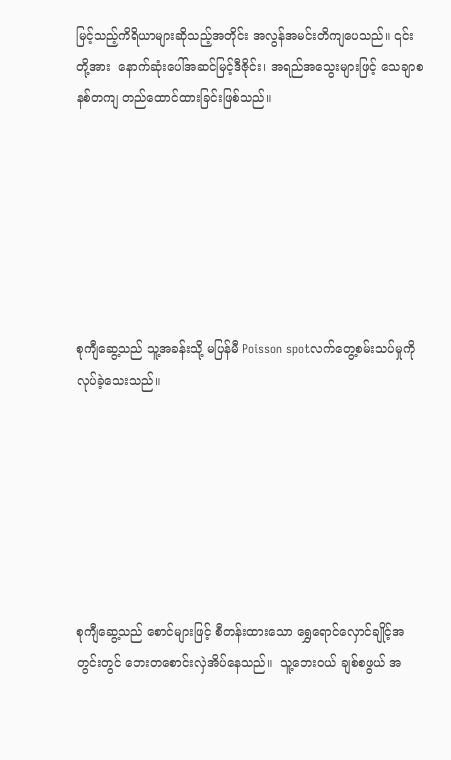မြင့်သည့်ကိရိယာများဆိုသည့်အတိုင်း အလွန်အမင်းတိကျပေသည်။ ၎င်းတို့အား  နောက်ဆုံးပေါ်အဆင်မြင့်ဒီဇိုင်း၊ အရည်အသွေးများဖြင့် သေချာစနစ်တကျ တည်ထောင်ထားခြင်းဖြစ်သည်။







စုကျီဆွေ့သည် သူ့အခန်းသို့ မပြန်မီ Poisson spotလက်တွေ့စမ်းသပ်မှုကို လုပ်ခဲ့သေးသည်။







စုကျီဆွေ့သည် စောင်များဖြင့် စီတန်းထားသော ရွှေရောင်လှောင်ချိုင့်အတွင်းတွင် ဘေးတစောင်းလှဲအိပ်နေသည်။  သူ့ဘေးဝယ် ချစ်စဖွယ် အ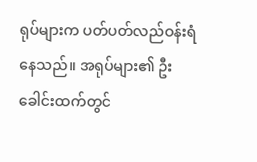ရုပ်များက ပတ်ပတ်လည်ဝန်းရံနေသည်။ အရုပ်များ၏ ဦးခေါင်းထက်တွင်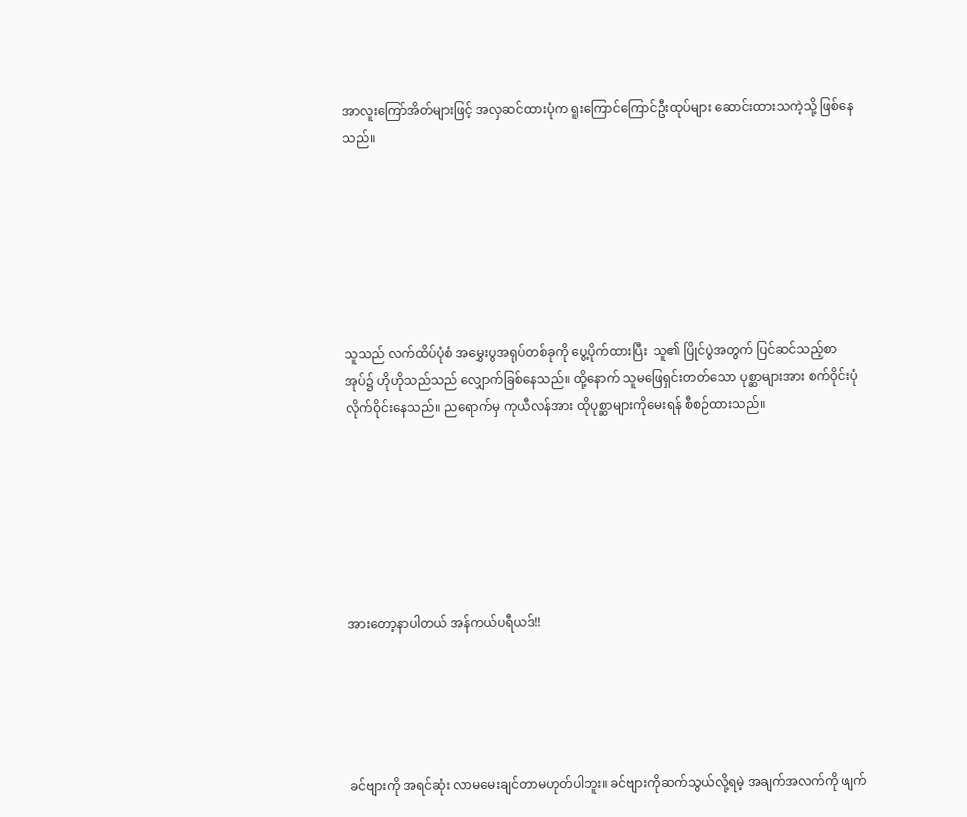အာလူးကြော်အိတ်များဖြင့် အလှဆင်ထားပုံက ရူးကြောင်ကြောင်ဦးထုပ်များ ဆောင်းထားသကဲ့သို့ ဖြစ်နေသည်။







သူသည် လက်ထိပ်ပုံစံ အမွှေးပွအရုပ်တစ်ခုကို ပွေ့ပိုက်ထားပြီး  သူ၏ ပြိုင်ပွဲအတွက် ပြင်ဆင်သည့်စာအုပ်၌ ဟိုဟိုသည်သည် လျှောက်ခြစ်နေသည်။ ထို့နောက် သူမဖြေရှင်းတတ်သော ပုစ္ဆာများအား စက်ဝိုင်းပုံလိုက်ဝိုင်းနေသည်။ ညရောက်မှ ကုယီလန်အား ထိုပုစ္ဆာများကိုမေးရန် စီစဉ်ထားသည်။







အားတော့နာပါတယ် အန်ကယ်ပရီယဒ်!!





ခင်ဗျားကို အရင်ဆုံး လာမမေးချင်တာမဟုတ်ပါဘူး။ ခင်ဗျားကိုဆက်သွယ်လို့ရမဲ့ အချက်အလက်ကို ဖျက်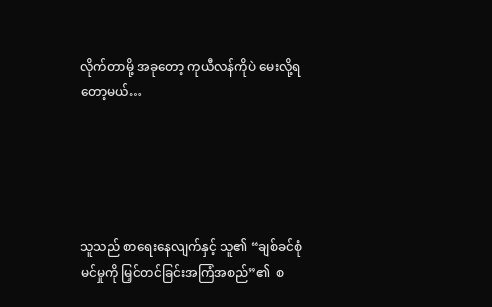လိုက်တာမို့ အခုတော့ ကုယီလန်ကိုပဲ မေးလို့ရတော့မယ်…





သူသည် စာရေးနေလျက်နှင့် သူ၏ “ချစ်ခင်စုံမင်မှုကို မြှင်တင်ခြင်းအကြံအစည်”၏  စ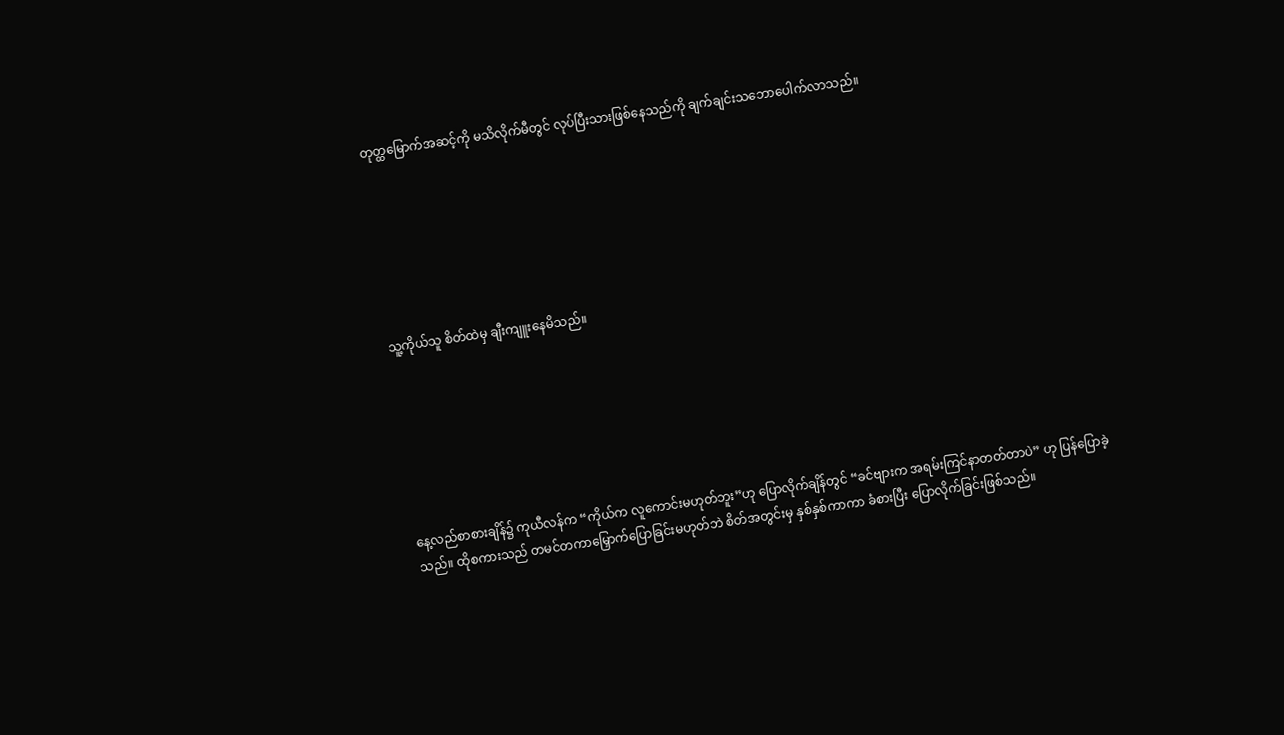တုတ္ထမြောက်အဆင့်ကို မသိလိုက်မီတွင် လုပ်ပြီးသားဖြစ်နေသည်ကို ချက်ချင်းသဘောပေါက်လာသည်။







သူ့ကိုယ်သူ စိတ်ထဲမှ ချီးကျူးနေမိသည်။







နေ့လည်စာစားချိန်၌ ကုယီလန်က “ကိုယ်က လူကောင်းမဟုတ်ဘူး”ဟု ပြောလိုက်ချိန်တွင် “ခင်ဗျားက အရမ်းကြင်နာတတ်တာပဲ” ဟု ပြန်ပြောခဲ့သည်။ ထိုစကားသည် တမင်တကာမြှောက်ပြောခြင်းမဟုတ်ဘဲ စိတ်အတွင်းမှ နှစ်နှစ်ကာကာ ခံစားပြီး ပြောလိုက်ခြင်းဖြစ်သည်။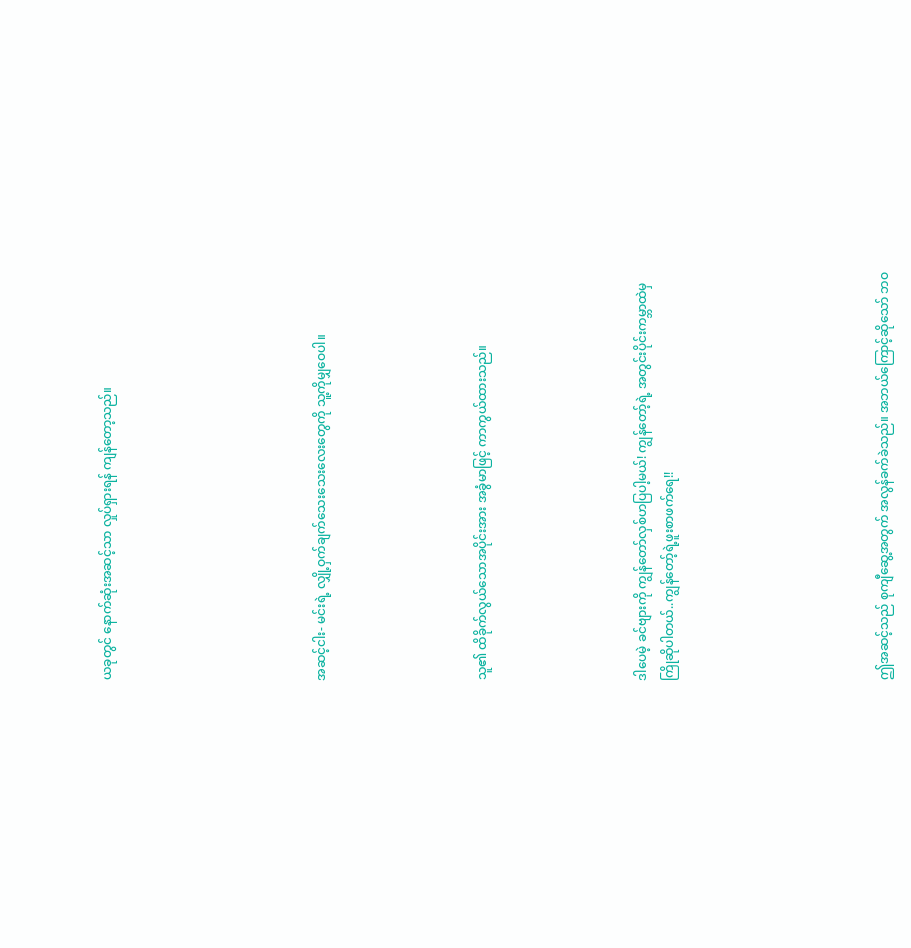ယခုတွင် နောက်ဆုံးအဆင့်သာ လှုပ်ရှားရန် ကျန်တော့သည်။







အဆင့်ငါး- မင်းရဲ့ လျှို့ဝှက်ချက်သေးသေးလေးတွေကို သူ့ကိုမျှဝေပါ။





သူ၏ ထိခိုက်လွယ်သောအပိုင်းအား အခွံမာဖြင့် ကာကွယ်ထားသည်။





ဒါပေမဲ့ ခင်ဗျားကို ကျွန်တော်လှစ်ဟပြပါ့မယ်! ကျွန်တော့်ရဲ့ အတွင်းပိုင်းကမ္ဘာထဲမှ ကြိုဆိုပါတယ်..ကျွန်တော့်ရဲ့ဖူးစာဖက်ရေ!!







ဤအဆင့်သည် စုကျီဆွေ့အတွက် အလွန်ခက်ခဲသည်။ အဘယ်ကြောင့်ဆိုသော် ဘဝ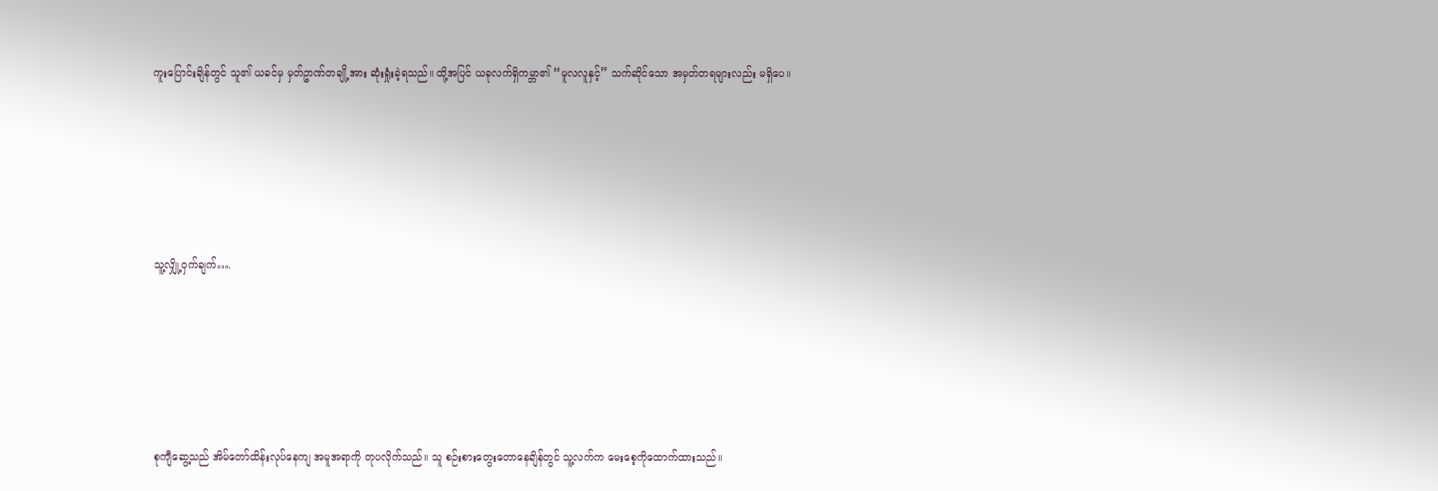ကူးပြောင်းချိန်တွင် သူ၏ ယခင်မှ မှတ်ဥာဏ်တချို့အား ဆုံးရှုံးခဲ့ရသည်။ ထို့အပြင် ယခုလက်ရှိကမ္ဘာ၏ “မူလလူနှင့်” သက်ဆိုင်သော အမှတ်တရများလည်း မရှိပေ။







သူ့လျှို့ဝှက်ချက်….







စုကျီဆွေ့သည် အိမ်တော်ထိန်းလုပ်နေကျ အမူအရာကို တုပလိုက်သည်။ သူ စဉ်းစားတွေးတောနေချိန်တွင် သူ့လက်က မေးစေ့ကိုထောက်ထားသည်။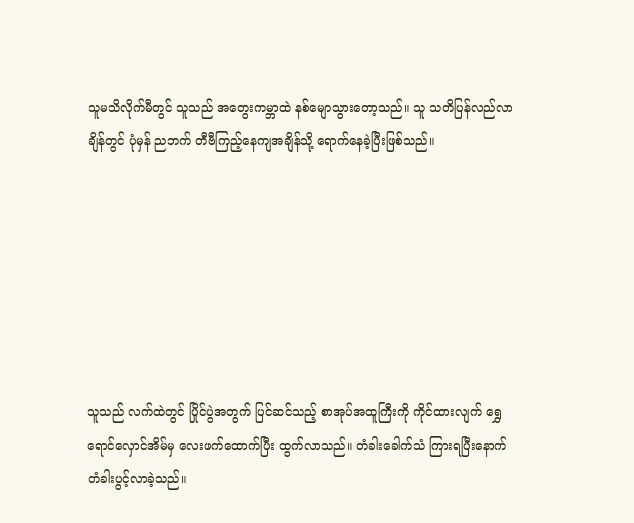သူမသိလိုက်မီတွင် သူသည် အတွေးကမ္ဘာထဲ နစ်မျောသွားတော့သည်။ သူ သတိပြန်လည်လာချိန်တွင် ပုံမှန် ညဘက် တီဗီကြည့်နေကျအချိန်သို့ ရောက်နေခဲ့ပြီးဖြစ်သည်။







သူသည် လက်ထဲတွင် ပြိုင်ပွဲအတွက် ပြင်ဆင်သည့် စာအုပ်အထူကြီးကို ကိုင်ထားလျက် ရွှေရောင်လှောင်အိမ်မှ လေးဖက်ထောက်ပြီး ထွက်လာသည်။ တံခါးခေါက်သံ ကြားရပြီးနောက် တံခါးပွင့်လာခဲ့သည်။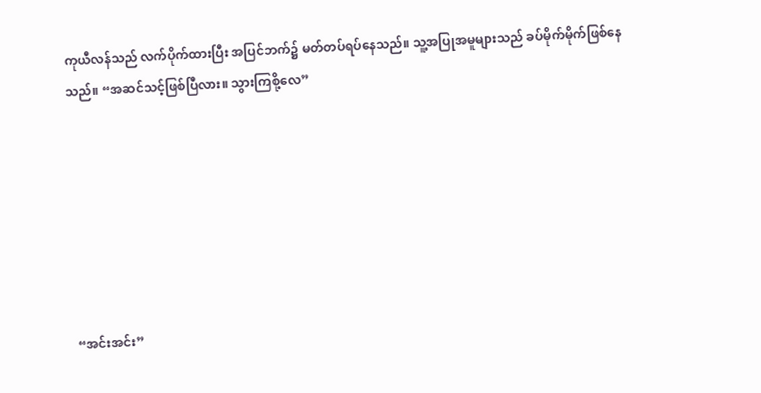ကုယီလန်သည် လက်ပိုက်ထားပြီး အပြင်ဘက်၌ မတ်တပ်ရပ်နေသည်။ သူ့အပြုအမူများသည် ခပ်မိုက်မိုက်ဖြစ်နေသည်။ “အဆင်သင့်ဖြစ်ပြီလား။ သွားကြစို့လေ”







“အင်းအင်း”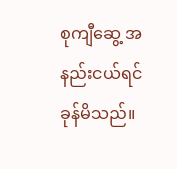စုကျီဆွေ့ အနည်းငယ်ရင်ခုန်မိသည်။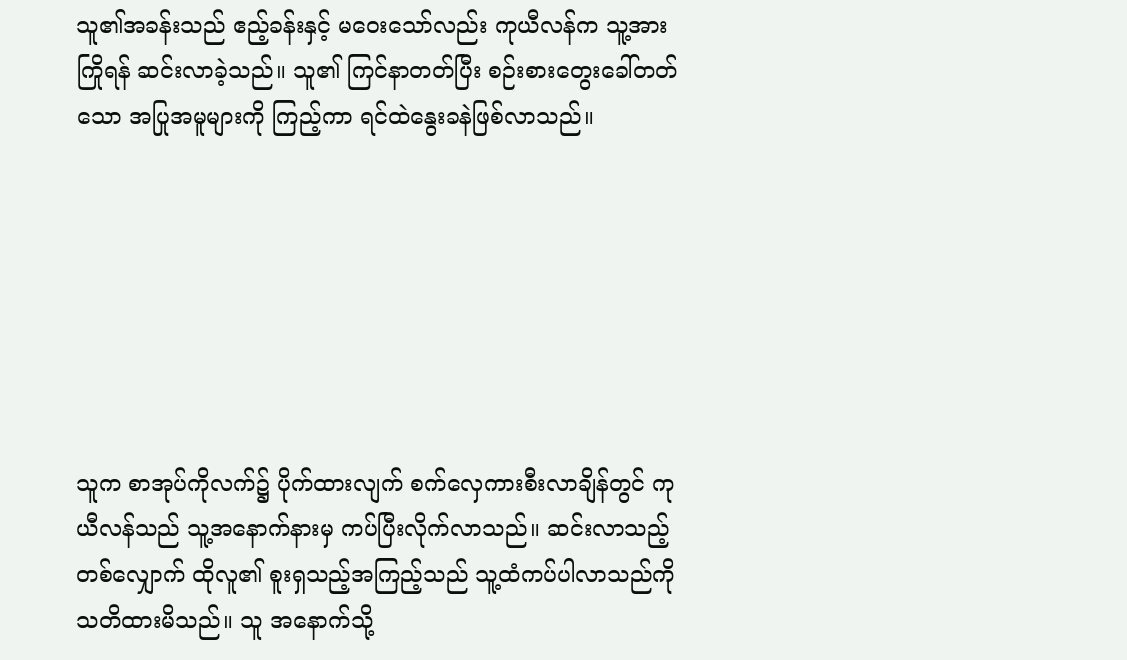သူ၏အခန်းသည် ဧည့်ခန်းနှင့် မဝေးသော်လည်း ကုယီလန်က သူ့အား ကြိုရန် ဆင်းလာခဲ့သည်။ သူ၏ ကြင်နာတတ်ပြီး စဉ်းစားတွေးခေါ်တတ်သော အပြုအမူများကို ကြည့်ကာ ရင်ထဲနွေးခနဲဖြစ်လာသည်။







သူက စာအုပ်ကိုလက်၌ ပိုက်ထားလျက် စက်လှေကားစီးလာချိန်တွင် ကုယီလန်သည် သူ့အနောက်နားမှ ကပ်ပြီးလိုက်လာသည်။ ဆင်းလာသည့်တစ်လျှောက် ထိုလူ၏ စူးရှသည့်အကြည့်သည် သူ့ထံကပ်ပါလာသည်ကို သတိထားမိသည်။ သူ အနောက်သို့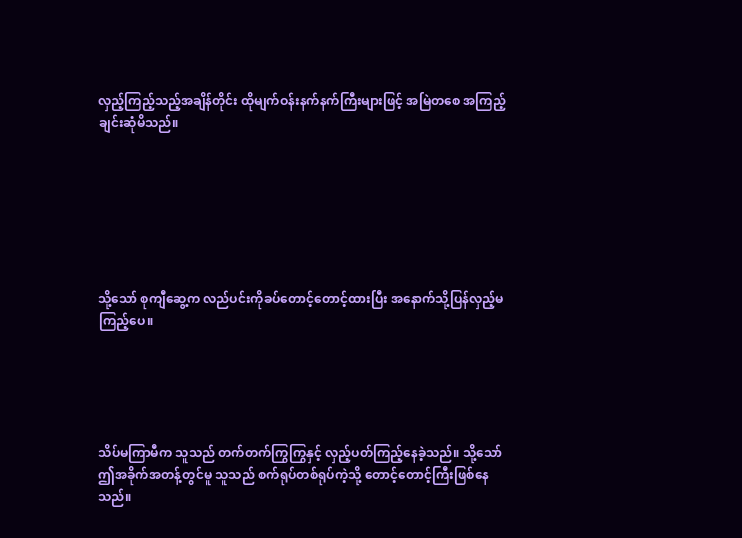လှည့်ကြည့်သည့်အချိန်တိုင်း ထိုမျက်ဝန်းနက်နက်ကြီးများဖြင့် အမြဲတစေ အကြည့်ချင်းဆုံမိသည်။







သို့သော် စုကျီဆွေ့က လည်ပင်းကိုခပ်တောင့်တောင့်ထားပြီး အနောက်သို့ပြန်လှည့်မကြည့်ပေ။





သိပ်မကြာမီက သူသည် တက်တက်ကြွကြွနှင့် လှည့်ပတ်ကြည့်နေခဲ့သည်။ သို့သော် ဤအခိုက်အတန့်တွင်မူ သူသည် စက်ရုပ်တစ်ရုပ်ကဲ့သို့ တောင့်တောင့်ကြီးဖြစ်နေသည်။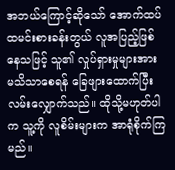အဘယ်ကြောင့်ဆိုသော် အောက်ထပ်ထမင်းစားခန်းတွယ် လူအပြည့်ဖြစ်နေသဖြင့် သူ၏ လှုပ်ရှားမှုများအား မသိသာစေရန် ခြေဖျားထောက်ပြီး လမ်းလျှောက်သည်။ ထိုသို့မဟုတ်ပါက သူ့ကို လူစိမ်းများက အာရုံစိုက်ကြမည်။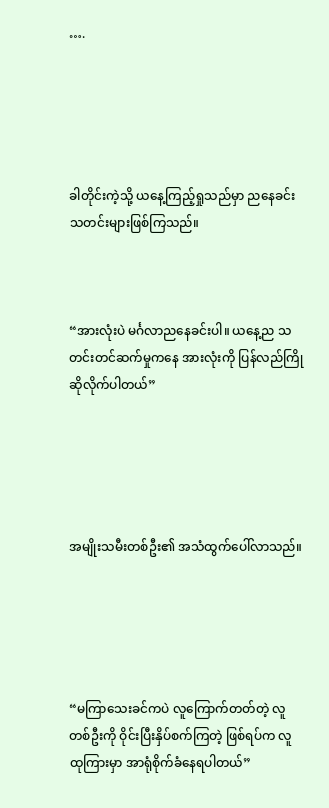….





ခါတိုင်းကဲ့သို့ ယနေ့ကြည့်ရှုသည်မှာ ညနေခင်းသတင်းများဖြစ်ကြသည်။



“အားလုံးပဲ မင်္ဂလာညနေခင်းပါ။ ယနေ့ည သတင်းတင်ဆက်မှုကနေ အားလုံးကို ပြန်လည်ကြိုဆိုလိုက်ပါတယ်”





အမျိုးသမီးတစ်ဦး၏ အသံထွက်ပေါ်လာသည်။





“မကြာသေးခင်ကပဲ လူကြောက်တတ်တဲ့ လူတစ်ဦးကို ဝိုင်းပြီးနှိပ်စက်ကြတဲ့ ဖြစ်ရပ်က လူထုကြားမှာ အာရုံစိုက်ခံနေရပါတယ်”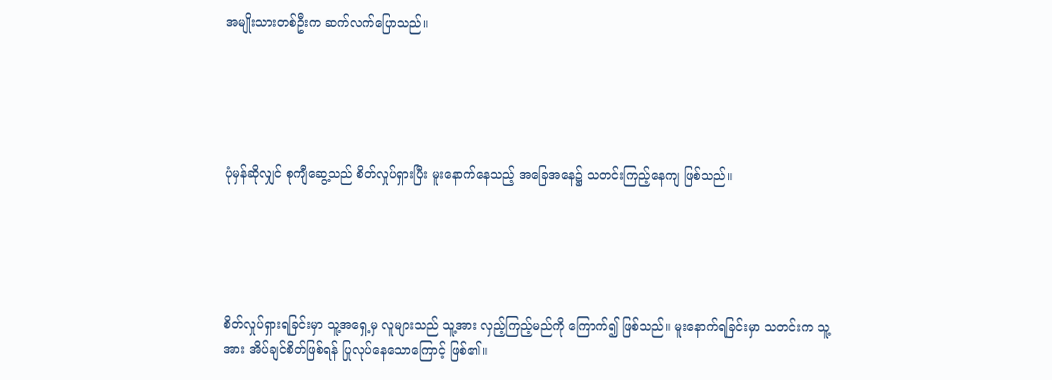အမျိုးသားတစ်ဦးက ဆက်လက်ပြောသည်။





ပုံမှန်ဆိုလျှင် စုကျီဆွေ့သည် စိတ်လှုပ်ရှားပြီး မူးနောက်နေသည့် အခြေအနေ၌ သတင်းကြည့်နေကျ ဖြစ်သည်။





စိတ်လှုပ်ရှားရခြင်းမှာ သူ့အရှေ့မှ လူများသည် သူ့အား လှည့်ကြည့်မည်ကို ကြောက်၍ ဖြစ်သည်။ မူးနောက်ရခြင်းမှာ သတင်းက သူ့အား အိပ်ချင်စိတ်ဖြစ်ရန် ပြုလုပ်နေသောကြောင့် ဖြစ်၏။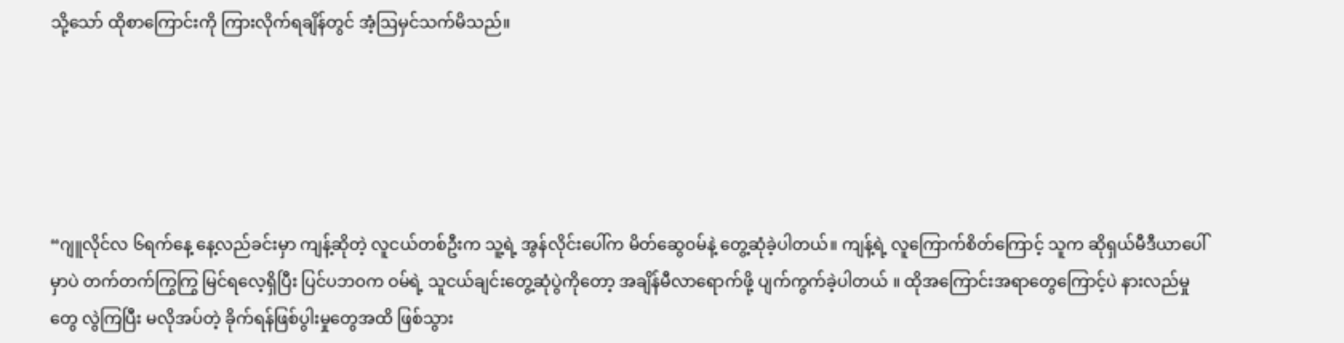သို့သော် ထိုစာကြောင်းကို ကြားလိုက်ရချိန်တွင် အံ့ဩမှင်သက်မိသည်။





“ဂျူလိုင်လ ၆ရက်နေ့ နေ့လည်ခင်းမှာ ကျန့်ဆိုတဲ့ လူငယ်တစ်ဦးက သူ့ရဲ့ အွန်လိုင်းပေါ်က မိတ်ဆွေဝမ်နဲ့ တွေ့ဆုံခဲ့ပါတယ်။ ကျန့်ရဲ့ လူကြောက်စိတ်ကြောင့် သူက ဆိုရှယ်မီဒီယာပေါ်မှာပဲ တက်တက်ကြွကြွ မြင်ရလေ့ရှိပြီး ပြင်ပဘဝက ဝမ်ရဲ့ သူငယ်ချင်းတွေ့ဆုံပွဲကိုတော့ အချိန်မီလာရောက်ဖို့ ပျက်ကွက်ခဲ့ပါတယ် ။ ထိုအကြောင်းအရာတွေကြောင့်ပဲ နားလည်မှုတွေ လွဲကြပြီး မလိုအပ်တဲ့ ခိုက်ရန်ဖြစ်ပွါးမှုတွေအထိ ဖြစ်သွား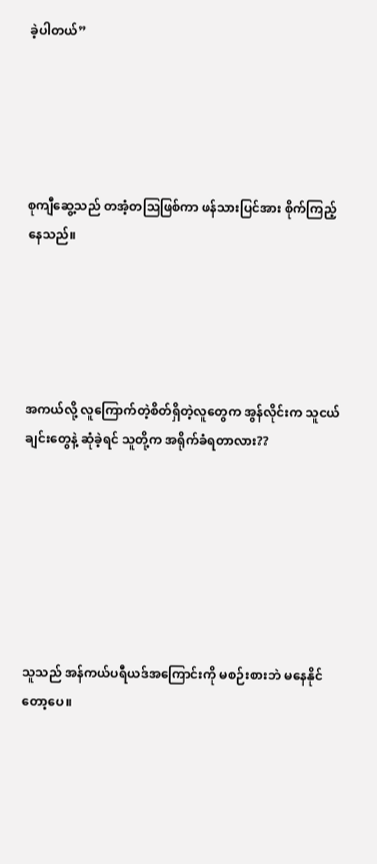ခဲ့ပါတယ်”





စုကျီဆွေ့သည် တအံ့တဩဖြစ်ကာ ဖန်သားပြင်အား စိုက်ကြည့်နေသည်။





အကယ်လို့ လူကြောက်တဲ့စိတ်ရှိတဲ့လူတွေက အွန်လိုင်းက သူငယ်ချင်းတွေနဲ့ ဆုံခဲ့ရင် သူတို့က အရိုက်ခံရတာလား??







သူသည် အန်ကယ်ပရီယဒ်အကြောင်းကို မစဉ်းစားဘဲ မနေနိုင်တော့ပေ။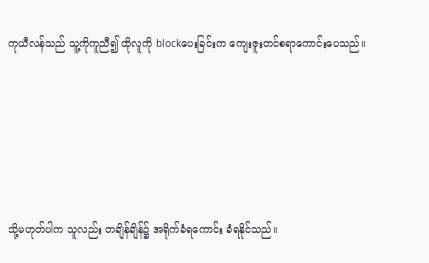ကုယီလန်သည် သူ့ကိုကူညီ၍ ထိုလူကို blockပေးခြင်းက ကျေးဇူးတင်စရာကောင်းပေသည်။





သို့မဟုတ်ပါက သူလည်း တချိန်ချိန်၌ အရိုက်ခံရကောင်း ခံရနိုင်သည်။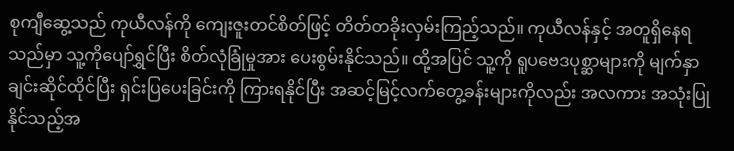စုကျီဆွေ့သည် ကုယီလန်ကို ကျေးဇူးတင်စိတ်ဖြင့် တိတ်တခိုးလှမ်းကြည့်သည်။ ကုယီလန်နှင့် အတူရှိနေရသည်မှာ သူ့ကိုပျော်ရွှင်ပြီး စိတ်လုံခြုံမှုအား ပေးစွမ်းနိုင်သည်။ ထို့အပြင် သူ့ကို ရူပဗေဒပုစ္ဆာများကို မျက်နှာချင်းဆိုင်ထိုင်ပြီး ရှင်းပြပေးခြင်းကို ကြားရနိုင်ပြီး အဆင့်မြင့်လက်တွေ့ခန်းများကိုလည်း အလကား အသုံးပြုနိုင်သည့်အ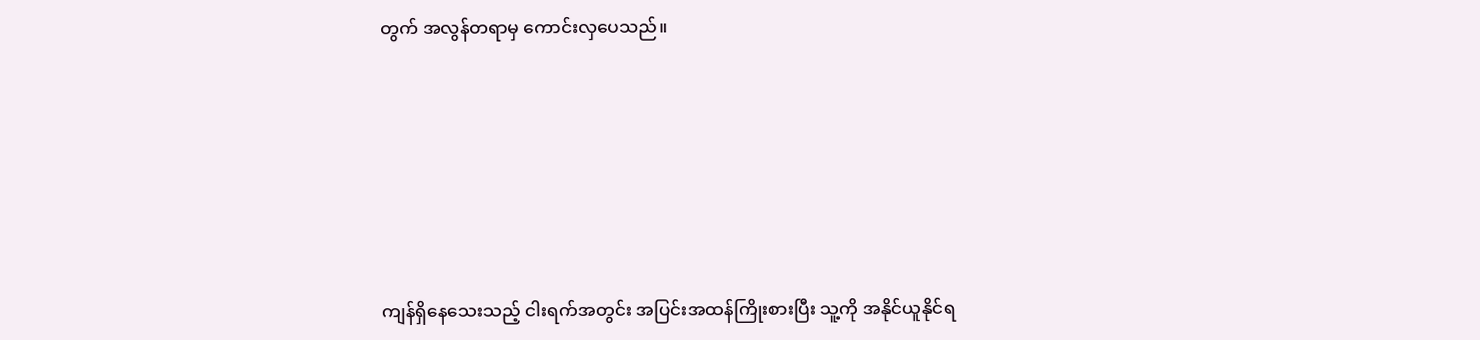တွက် အလွန်တရာမှ ကောင်းလှပေသည်။







ကျန်ရှိနေသေးသည့် ငါးရက်အတွင်း အပြင်းအထန်ကြိုးစားပြီး သူ့ကို အနိုင်ယူနိုင်ရ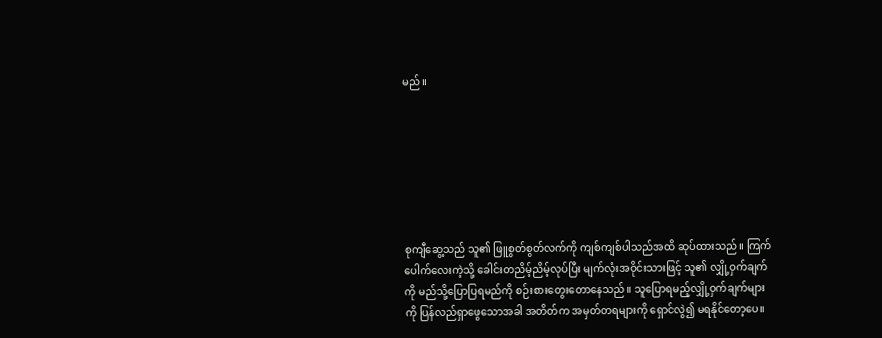မည်။







စုကျီဆွေ့သည် သူ၏ ဖြူစွတ်စွတ်လက်ကို ကျစ်ကျစ်ပါသည်အထိ ဆုပ်ထားသည်။ ကြက်ပေါက်လေးကဲ့သို့ ခေါင်းတညိမ့်ညိမ့်လုပ်ပြီး မျက်လုံးအဝိုင်းသားဖြင့် သူ၏ လျှို့ဝှက်ချက်ကို မည်သို့ပြောပြရမည်ကို စဉ်းစားတွေးတောနေသည်။ သူပြောရမည့်လျှို့ဝှက်ချက်များကို ပြန်လည်ရှာဖွေသောအခါ အတိတ်က အမှတ်တရများကို ရှောင်လွဲ၍ မရနိုင်တော့ပေ။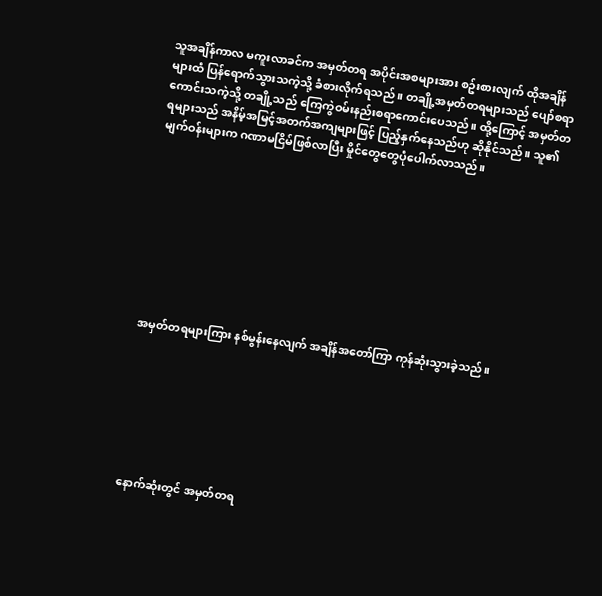သူအချိန်ကာလ မကူးလာခင်က အမှတ်တရ အပိုင်းအစများအား စဥ်းစားလျက် ထိုအချိန်များထံ ပြန်ရောက်သွားသကဲ့သို့ ခံစားလိုက်ရသည် ။ တချို့အမှတ်တရများသည် ပျော်စရာကောင်းသကဲ့သို့ တချို့သည် ကြေကွဲဝမ်းနည်းစရာကောင်းပေသည်။ ထို့ကြောင့် အမှတ်တရများသည် အနိမ့်အမြင့်အတက်အကျများဖြင့် ပြည့်နှက်နေသည်ဟု ဆိုနိုင်သည်။ သူ၏ မျက်ဝန်းများက ဂဏာမငြိမ်ဖြစ်လာပြီး မှိုင်တွေတွေပုံပေါက်လာသည်။









အမှတ်တရများကြား နစ်မွန်းနေလျက် အချိန်အတော်ကြာ ကုန်ဆုံးသွားခဲ့သည်။







နောက်ဆုံးတွင် အမှတ်တရ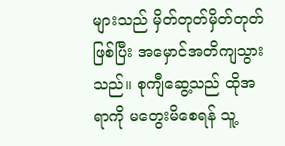များသည် မှိတ်တုတ်မှိတ်တုတ်ဖြစ်ပြီး အမှောင်အတိကျသွားသည်။ စုကျီဆွေ့သည် ထိုအရာကို မတွေးမိစေရန် သူ့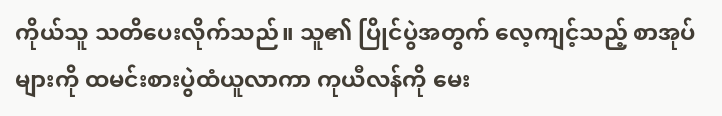ကိုယ်သူ သတိပေးလိုက်သည်။ သူ၏ ပြိုင်ပွဲအတွက် လေ့ကျင့်သည့် စာအုပ်များကို ထမင်းစားပွဲထံယူလာကာ ကုယီလန်ကို မေး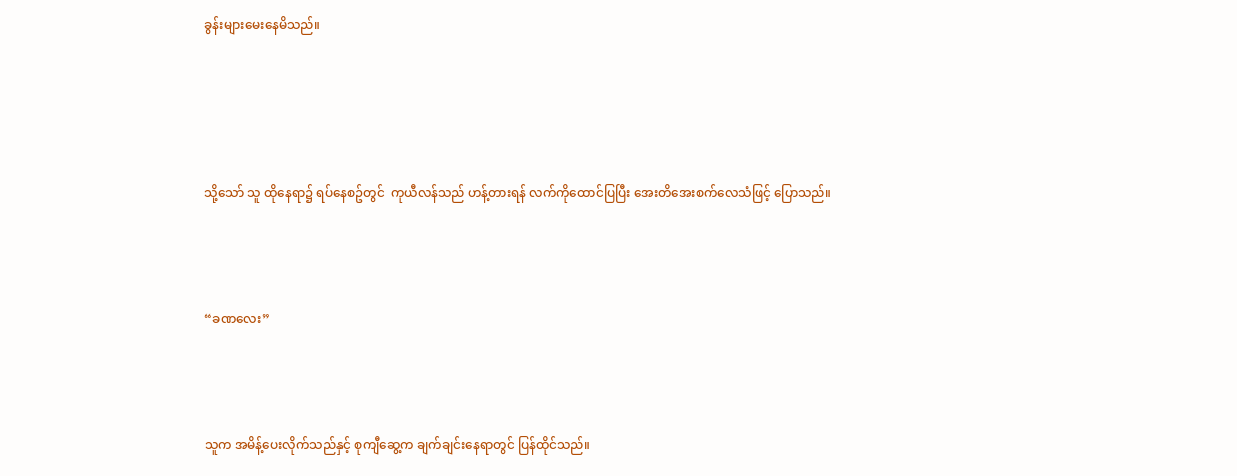ခွန်းများမေးနေမိသည်။







သို့သော် သူ ထိုနေရာ၌ ရပ်နေစဥ်တွင်  ကုယီလန်သည် ဟန့်တားရန် လက်ကိုထောင်ပြပြီး အေးတိအေးစက်လေသံဖြင့် ပြောသည်။





“ခဏလေး”





သူက အမိန့်ပေးလိုက်သည်နှင့် စုကျီဆွေ့က ချက်ချင်းနေရာတွင် ပြန်ထိုင်သည်။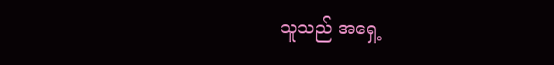သူသည် အရှေ့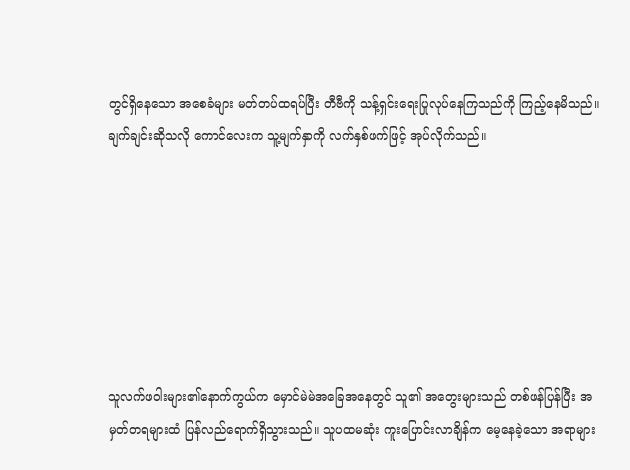တွင်ရှိနေသော အစေခံများ မတ်တပ်ထရပ်ပြီး တီဗီကို သန့်ရှင်းရေးပြုလုပ်နေကြသည်ကို ကြည့်နေမိသည်။ ချက်ချင်းဆိုသလို ကောင်လေးက သူ့မျက်နှာကို လက်နှစ်ဖက်ဖြင့် အုပ်လိုက်သည်။







သူလက်ဖဝါးများ၏နောက်ကွယ်က မှောင်မဲမဲအခြေအနေတွင် သူ၏ အတွေးများသည် တစ်ဖန်ပြန်ပြီး အမှတ်တရများထံ ပြန်လည်ရောက်ရှိသွားသည်။ သူပထမဆုံး ကူးပြောင်းလာချိန်က မေ့နေခဲ့သော အရာများ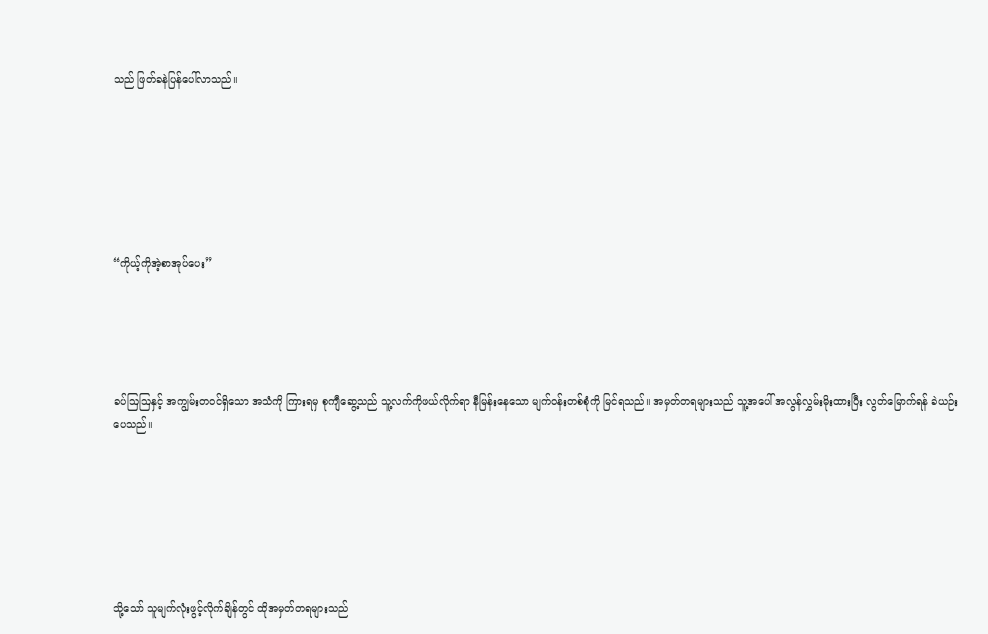သည် ဖြတ်ခနဲပြန်ပေါ်လာသည်။







“ကိုယ့်ကိုအဲ့စာအုပ်ပေး”





ခပ်ဩဩနှင့် အကျွမ်းတဝင်ရှိသော အသံကို ကြားရမှ စုကျီဆွေ့သည် သူ့လက်ကိုဖယ်လိုက်ရာ နီမြန်းနေသော မျက်ဝန်းတစ်စုံကို မြင်ရသည်။ အမှတ်တရများသည် သူ့အပေါ် အလွန်လွှမ်းမိုးထားပြီး လွတ်မြောက်ရန် ခဲယဉ်းပေသည်။







သို့သော် သူမျက်လုံးဖွင့်လိုက်ချိန်တွင် ထိုအမှတ်တရများသည်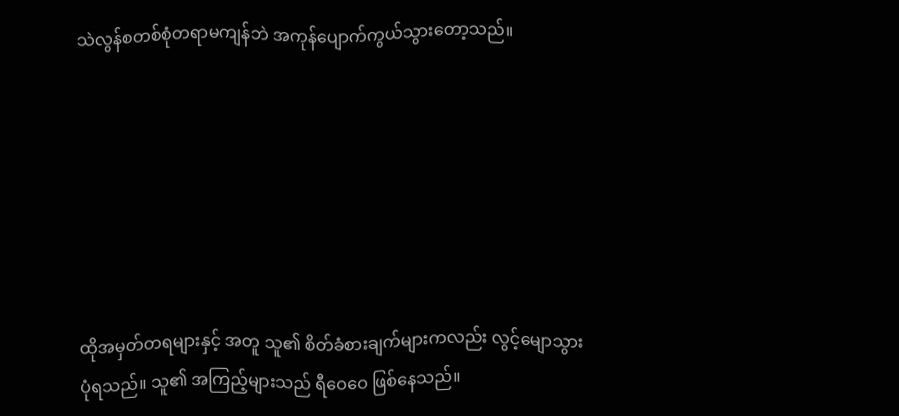သဲလွန်စတစ်စုံတရာမကျန်ဘဲ အကုန်ပျောက်ကွယ်သွားတော့သည်။







ထိုအမှတ်တရများနှင့် အတူ သူ၏ စိတ်ခံစားချက်များကလည်း လွင့်မျောသွားပုံရသည်။ သူ၏ အကြည့်များသည် ရီဝေဝေ ဖြစ်နေသည်။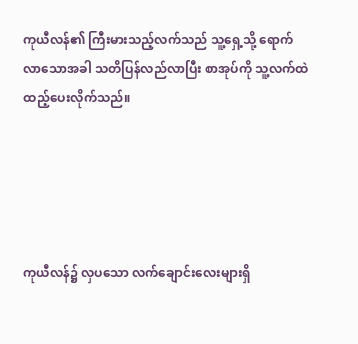ကုယီလန်၏ ကြီးမားသည့်လက်သည် သူ့ရှေ့သို့ ရောက်လာသောအခါ သတိပြန်လည်လာပြီး စာအုပ်ကို သူ့လက်ထဲထည့်ပေးလိုက်သည်။





ကုယီလန်၌ လှပသော လက်ချောင်းလေးများရှိ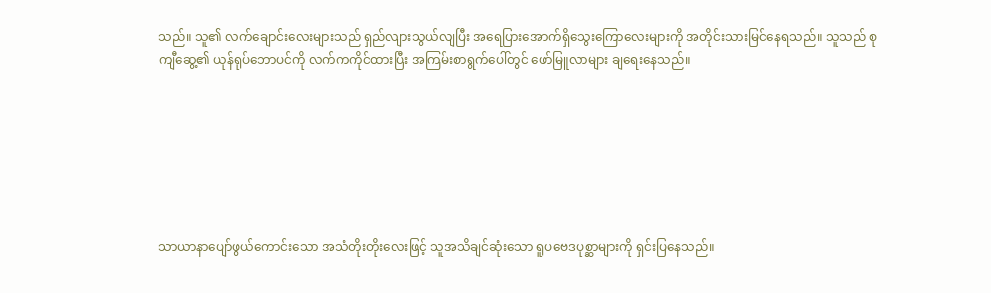သည်။ သူ၏ လက်ချောင်းလေးများသည် ရှည်လျားသွယ်လျပြီး အရေပြားအောက်ရှိသွေးကြောလေးများကို အတိုင်းသားမြင်နေရသည်။ သူသည် စုကျီဆွေ့၏ ယုန်ရုပ်ဘောပင်ကို လက်ကကိုင်ထားပြီး အကြမ်းစာရွက်ပေါ်တွင် ဖော်မြူလာများ ချရေးနေသည်။







သာယာနာပျော်ဖွယ်ကောင်းသော အသံတိုးတိုးလေးဖြင့် သူအသိချင်ဆုံးသော ရူပဗေဒပုစ္ဆာများကို ရှင်းပြနေသည်။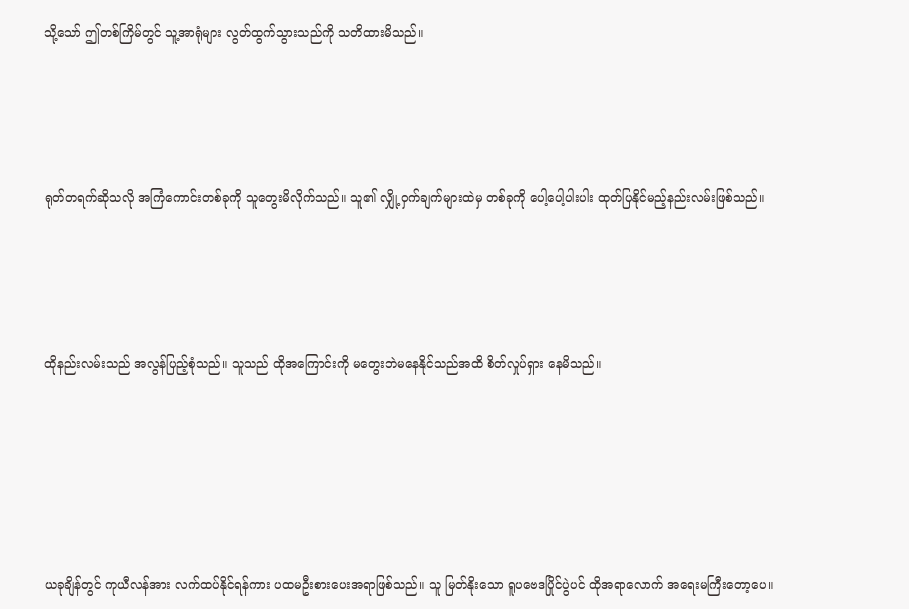သို့သော် ဤတစ်ကြိမ်တွင် သူ့အာရုံများ လွတ်ထွက်သွားသည်ကို သတိထားမိသည်။





ရုတ်တရက်ဆိုသလို အကြံကောင်းတစ်ခုကို သူတွေးမိလိုက်သည်။ သူ၏ လျှို့ဝှက်ချက်များထဲမှ တစ်ခုကို ပေါ့ပေါ့ပါးပါး ထုတ်ပြနိုင်မည့်နည်းလမ်းဖြစ်သည်။





ထိုနည်းလမ်းသည် အလွန်ပြည့်စုံသည်။ သူသည် ထိုအကြောင်းကို မတွေးဘဲမနေနိုင်သည်အထိ စိတ်လှုပ်ရှား နေမိသည်။







ယခုချိန်တွင် ကုယီလန်အား လက်ထပ်နိုင်ရန်ကား ပထမဦးစားပေးအရာဖြစ်သည်။ သူ မြတ်နိုးသော ရူပဗေဒပြိုင်ပွဲပင် ထိုအရာလောက် အရေးမကြီးတော့ပေ။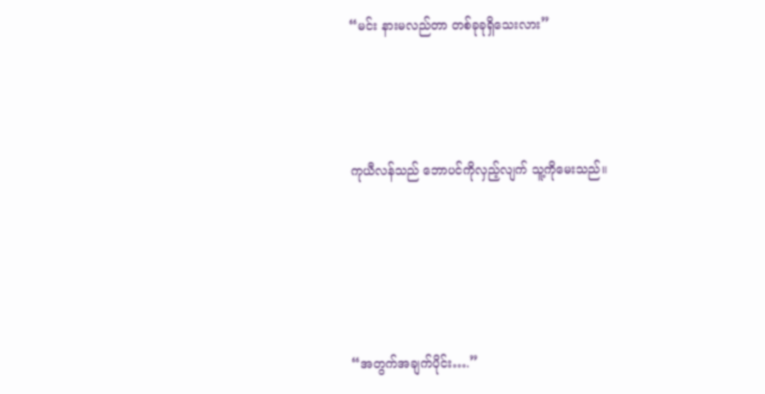“မင်း နားမလည်တာ တစ်ခုခုရှိသေးလား”





ကုယီလန်သည် ဘောပင်ကိုလှည့်လျက် သူ့ကိုမေးသည်။







“အတွက်အချက်ပိုင်း….”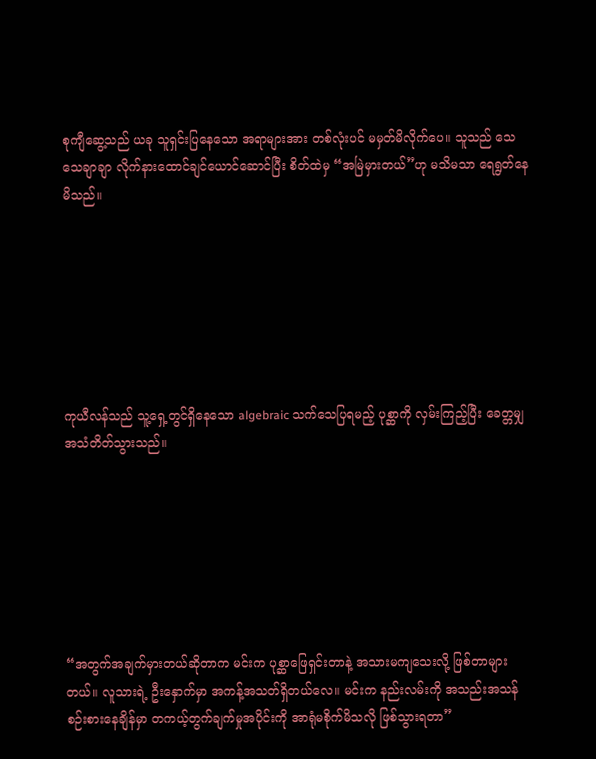စုကျီဆွေ့သည် ယခု သူရှင်းပြနေသော အရာများအား တစ်လုံးပင် မမှတ်မိလိုက်ပေ။ သူသည် သေသေချာချာ လိုက်နားထောင်ချင်ယောင်ဆောင်ပြီး စိတ်ထဲမှ “အမြဲမှားတယ်”ဟု မသိမသာ ရေရွတ်နေမိသည်။







ကုယီလန်သည် သူ့ရှေ့တွင်ရှိနေသော algebraic သက်သေပြရမည့် ပုစ္ဆာကို လှမ်းကြည့်ပြီး ခေတ္တမျှ အသံတိတ်သွားသည်။







“အတွက်အချက်မှားတယ်ဆိုတာက မင်းက ပုစ္ဆာဖြေရှင်းတာနဲ့ အသားမကျသေးလို့ ဖြစ်တာများတယ်။ လူသားရဲ့ ဦးနှောက်မှာ အကန့်အသတ်ရှိတယ်လေ။ မင်းက နည်းလမ်းကို အသည်းအသန်စဉ်းစားနေချိန်မှာ တကယ့်တွက်ချက်မှုအပိုင်းကို အာရုံမစိုက်မိသလို ဖြစ်သွားရတာ”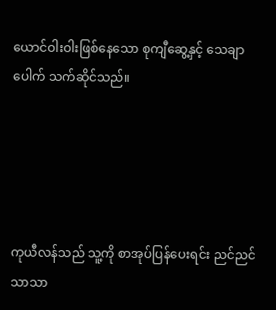ယောင်ဝါးဝါးဖြစ်နေသော စုကျီဆွေ့နှင့် သေချာပေါက် သက်ဆိုင်သည်။





ကုယီလန်သည် သူ့ကို စာအုပ်ပြန်ပေးရင်း ညင်ညင်သာသာ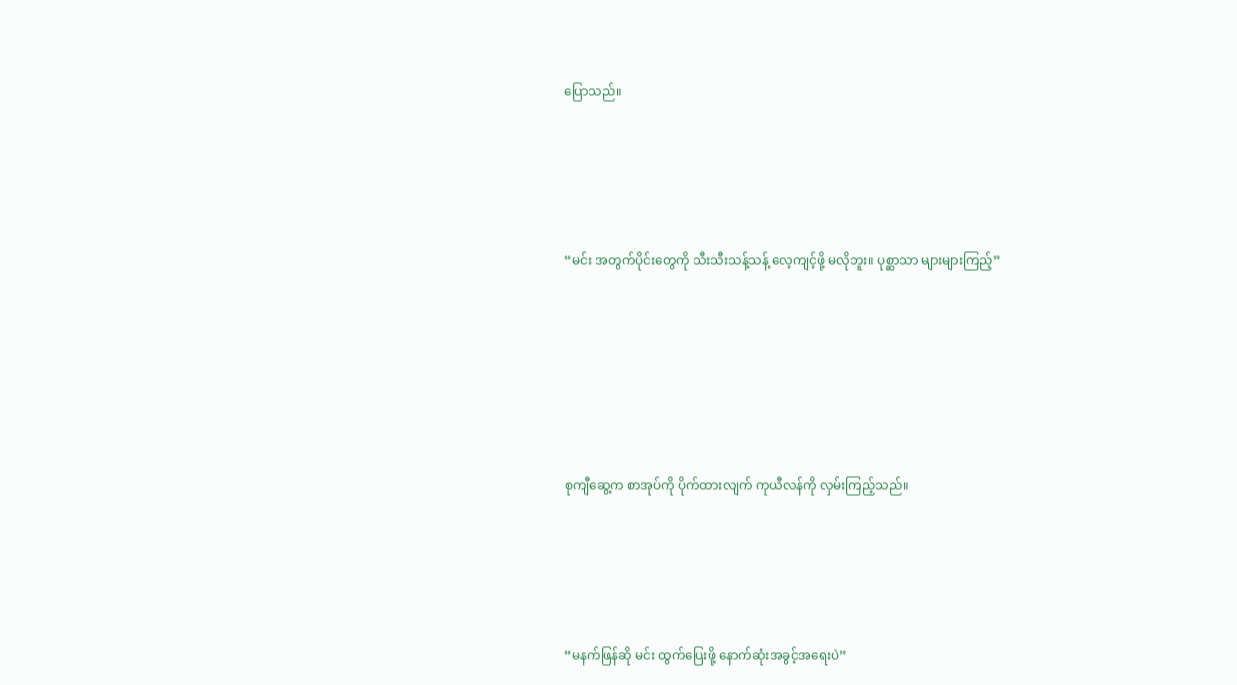ပြောသည်။





“မင်း အတွက်ပိုင်းတွေကို သီးသီးသန့်သန့် လေ့ကျင့်ဖို့ မလိုဘူး။ ပုစ္ဆာသာ များများကြည့်”







စုကျီဆွေ့က စာအုပ်ကို ပိုက်ထားလျက် ကုယီလန်ကို လှမ်းကြည့်သည်။





“မနက်ဖြန်ဆို မင်း ထွက်ပြေးဖို့ နောက်ဆုံးအခွင့်အရေးပဲ”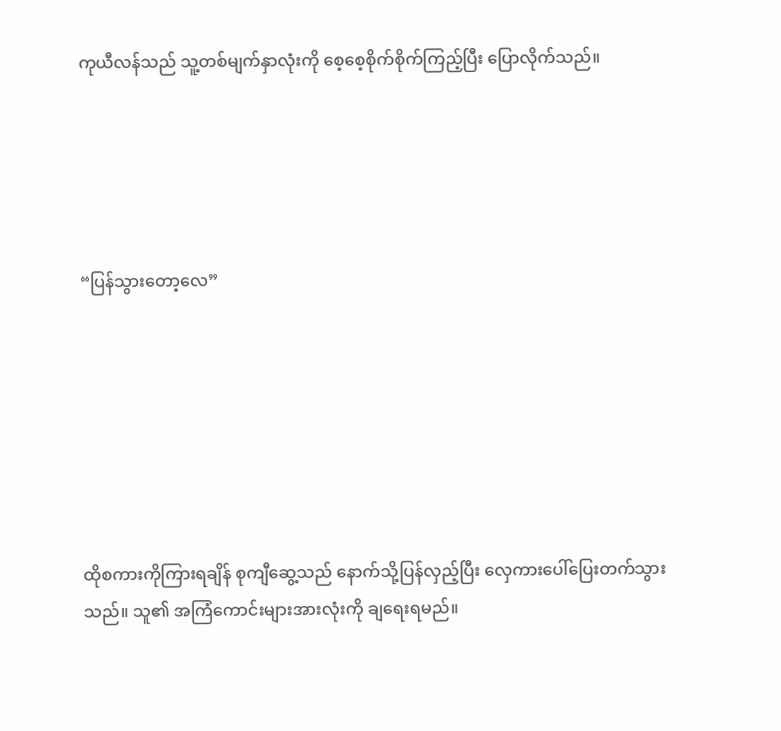ကုယီလန်သည် သူ့တစ်မျက်နှာလုံးကို စေ့စေ့စိုက်စိုက်ကြည့်ပြီး ပြောလိုက်သည်။





“ပြန်သွားတော့လေ”







ထိုစကားကိုကြားရချိန် စုကျီဆွေ့သည် နောက်သို့ပြန်လှည့်ပြီး လှေကားပေါ်ပြေးတက်သွားသည်။ သူ၏ အကြံကောင်းများအားလုံးကို ချရေးရမည်။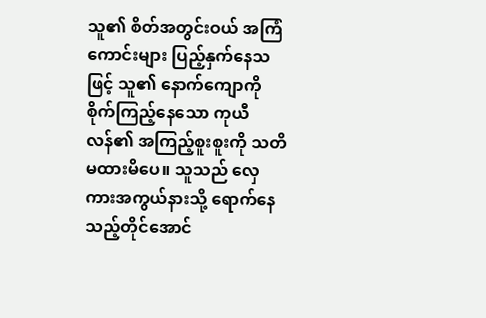သူ၏ စိတ်အတွင်းဝယ် အကြံကောင်းများ ပြည့်နှက်နေသဖြင့် သူ၏ နောက်ကျောကို စိုက်ကြည့်နေသော ကုယီလန်၏ အကြည့်စူးစူးကို သတိမထားမိပေ။ သူသည် လှေကားအကွယ်နားသို့ ရောက်နေသည့်တိုင်အောင်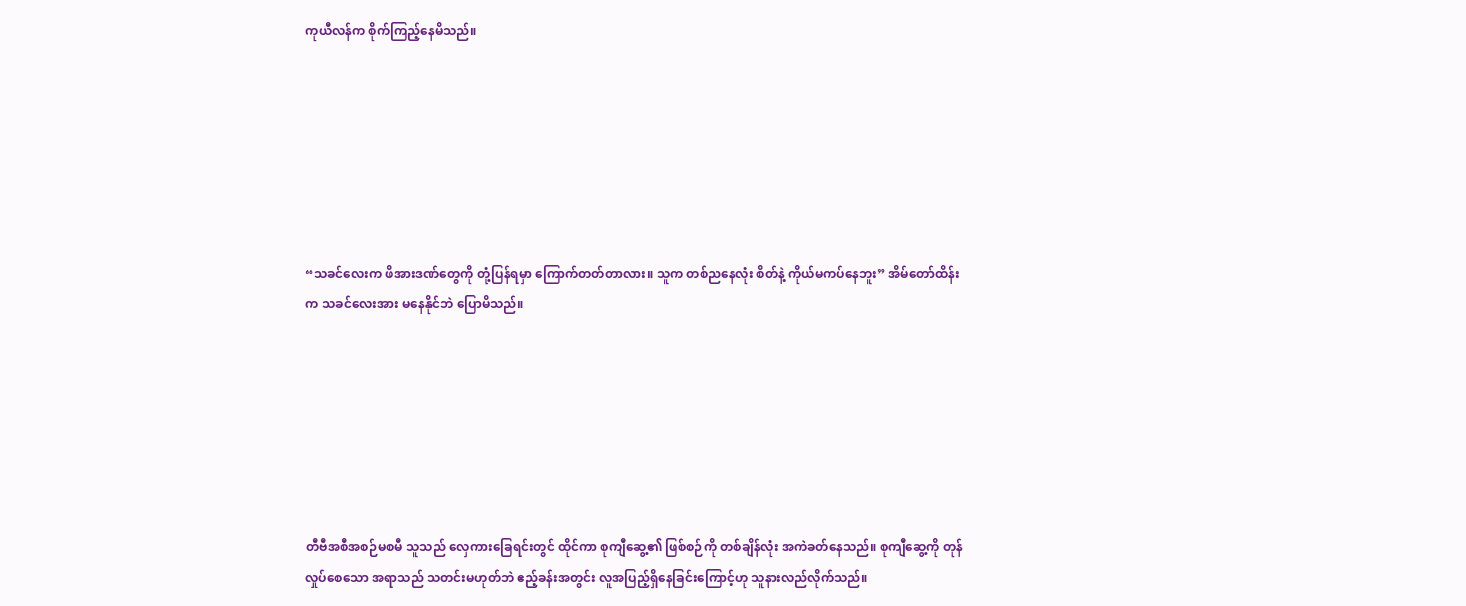ကုယီလန်က စိုက်ကြည့်နေမိသည်။







“သခင်လေးက ဖိအားဒဏ်တွေကို တုံ့ပြန်ရမှာ ကြောက်တတ်တာလား။ သူက တစ်ညနေလုံး စိတ်နဲ့ ကိုယ်မကပ်နေဘူး” အိမ်တော်ထိန်းက သခင်လေးအား မနေနိုင်ဘဲ ပြောမိသည်။







တီဗီအစီအစဉ်မစမီ သူသည် လှေကားခြေရင်းတွင် ထိုင်ကာ စုကျီဆွေ့၏ ဖြစ်စဉ်ကို တစ်ချိန်လုံး အကဲခတ်နေသည်။ စုကျီဆွေ့ကို တုန်လှုပ်စေသော အရာသည် သတင်းမဟုတ်ဘဲ ဧည့်ခန်းအတွင်း လူအပြည့်ရှိနေခြင်းကြောင့်ဟု သူနားလည်လိုက်သည်။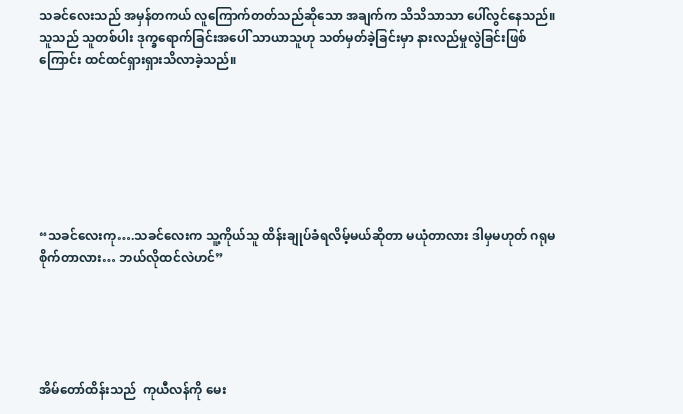သခင်လေးသည် အမှန်တကယ် လူကြောက်တတ်သည်ဆိုသော အချက်က သိသိသာသာ ပေါ်လွင်နေသည်။ သူသည် သူတစ်ပါး ဒုက္ခရောက်ခြင်းအပေါ် သာယာသူဟု သတ်မှတ်ခဲ့ခြင်းမှာ နားလည်မှုလွဲခြင်းဖြစ်ကြောင်း ထင်ထင်ရှားရှားသိလာခဲ့သည်။







“သခင်လေးကု….သခင်လေးက သူ့ကိုယ်သူ ထိန်းချုပ်ခံရလိမ့်မယ်ဆိုတာ မယုံတာလား ဒါမှမဟုတ် ဂရုမစိုက်တာလား… ဘယ်လိုထင်လဲဟင်”





အိမ်တော်ထိန်းသည်  ကုယီလန်ကို မေး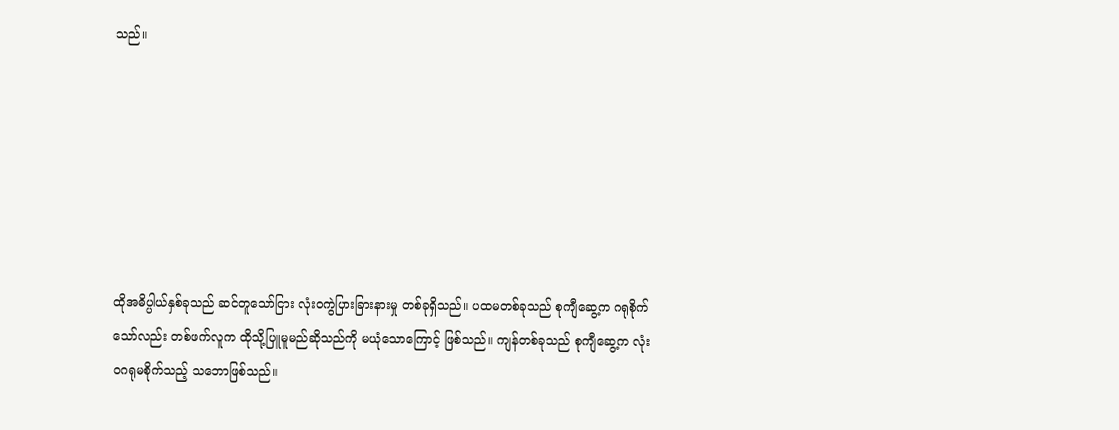သည်။







ထိုအဓိပ္ပါယ်နှစ်ခုသည် ဆင်တူသော်ငြား လုံးဝကွဲပြားခြားနားမှု တစ်ခုရှိသည်။ ပထမတစ်ခုသည် စုကျီဆွေ့က ဂရုစိုက်သော်လည်း တစ်ဖက်လူက ထိုသို့ပြူမူမည်ဆိုသည်ကို မယုံသောကြောင့် ဖြစ်သည်။ ကျန်တစ်ခုသည် စုကျီဆွေ့က လုံးဝဂရုမစိုက်သည့် သဘောဖြစ်သည်။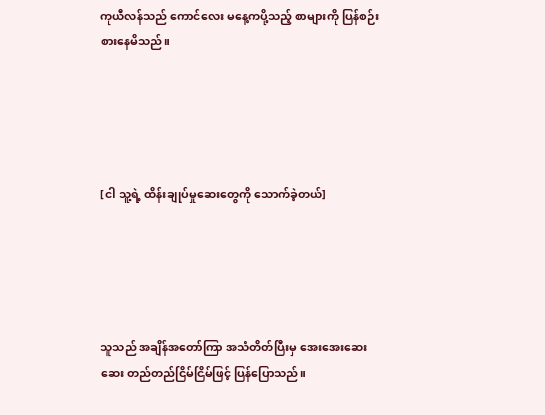ကုယီလန်သည် ကောင်လေး မနေ့ကပို့သည့် စာများကို ပြန်စဉ်းစားနေမိသည်။





[ငါ သူ့ရဲ့ ထိန်းချုပ်မှုဆေးတွေကို သောက်ခဲ့တယ်]





သူသည် အချိန်အတော်ကြာ အသံတိတ်ပြီးမှ အေးအေးဆေးဆေး တည်တည်ငြိမ်ငြိမ်ဖြင့် ပြန်ပြောသည်။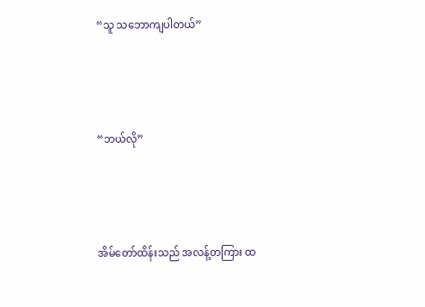“သူ သဘောကျပါတယ်”





“ဘယ်လို”





အိမ်တော်ထိန်းသည် အလန့်တကြား ထ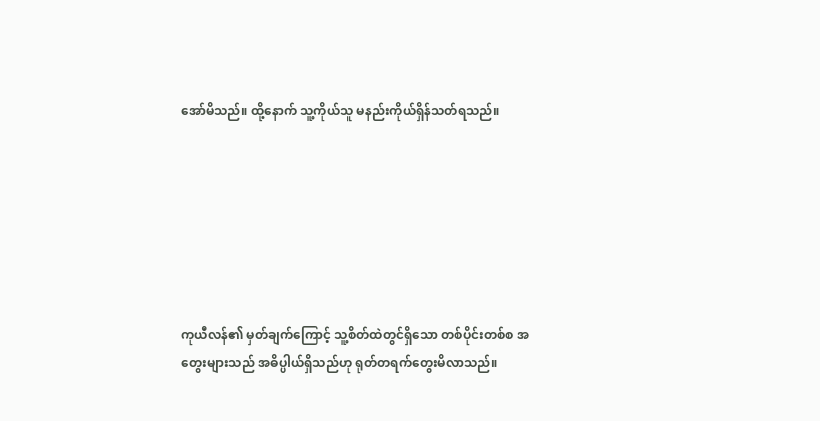အော်မိသည်။ ထို့နောက် သူ့ကိုယ်သူ မနည်းကိုယ်ရှိန်သတ်ရသည်။







ကုယီလန်၏ မှတ်ချက်ကြောင့် သူ့စိတ်ထဲတွင်ရှိသော တစ်ပိုင်းတစ်စ အတွေးများသည် အဓိပ္ပါယ်ရှိသည်ဟု ရုတ်တရက်တွေးမိလာသည်။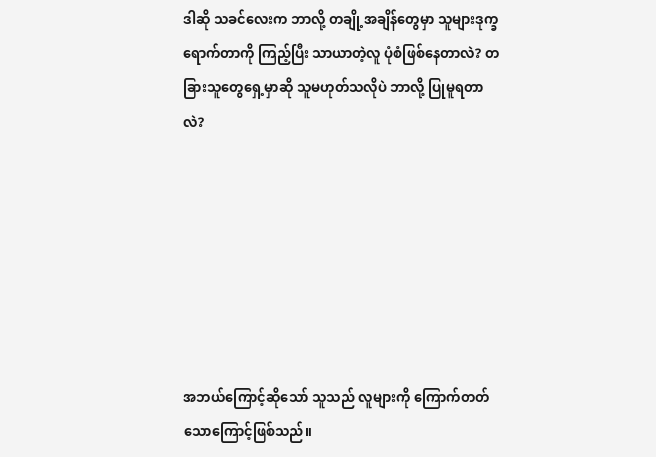ဒါဆို သခင်လေးက ဘာလို့ တချို့အချိန်တွေမှာ သူများဒုက္ခရောက်တာကို ကြည့်ပြီး သာယာတဲ့လူ ပုံစံဖြစ်နေတာလဲ? တခြားသူတွေရှေ့မှာဆို သူမဟုတ်သလိုပဲ ဘာလို့ ပြုမူရတာလဲ?







အဘယ်ကြောင့်ဆိုသော် သူသည် လူများကို ကြောက်တတ်သောကြောင့်ဖြစ်သည်။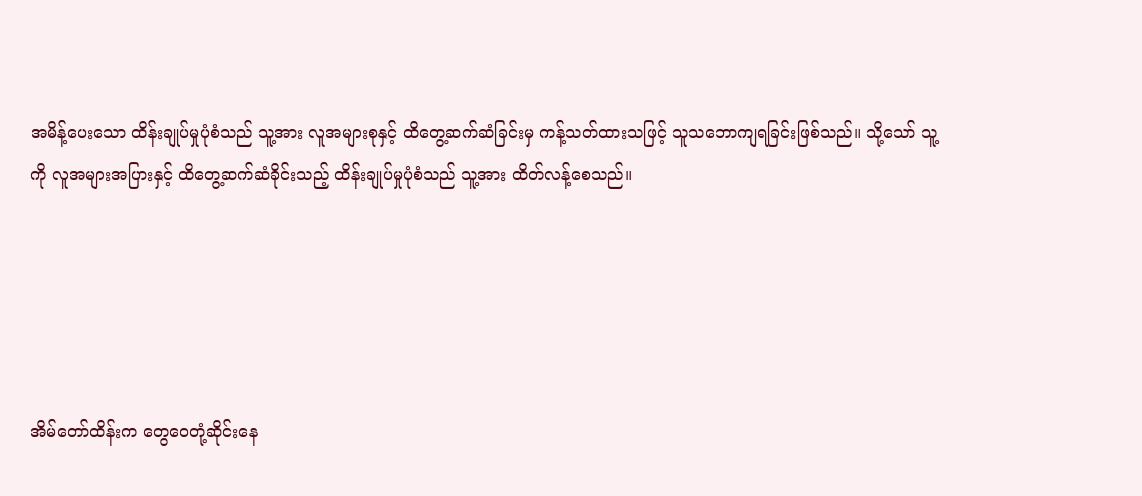အမိန့်ပေးသော ထိန်းချုပ်မှုပုံစံသည် သူ့အား လူအများစုနှင့် ထိတွေ့ဆက်ဆံခြင်းမှ ကန့်သတ်ထားသဖြင့် သူသဘောကျရခြင်းဖြစ်သည်။ သို့သော် သူ့ကို လူအများအပြားနှင့် ထိတွေ့ဆက်ဆံခိုင်းသည့် ထိန်းချုပ်မှုပုံစံသည် သူ့အား ထိတ်လန့်စေသည်။





အိမ်တော်ထိန်းက တွေဝေတုံ့ဆိုင်းနေ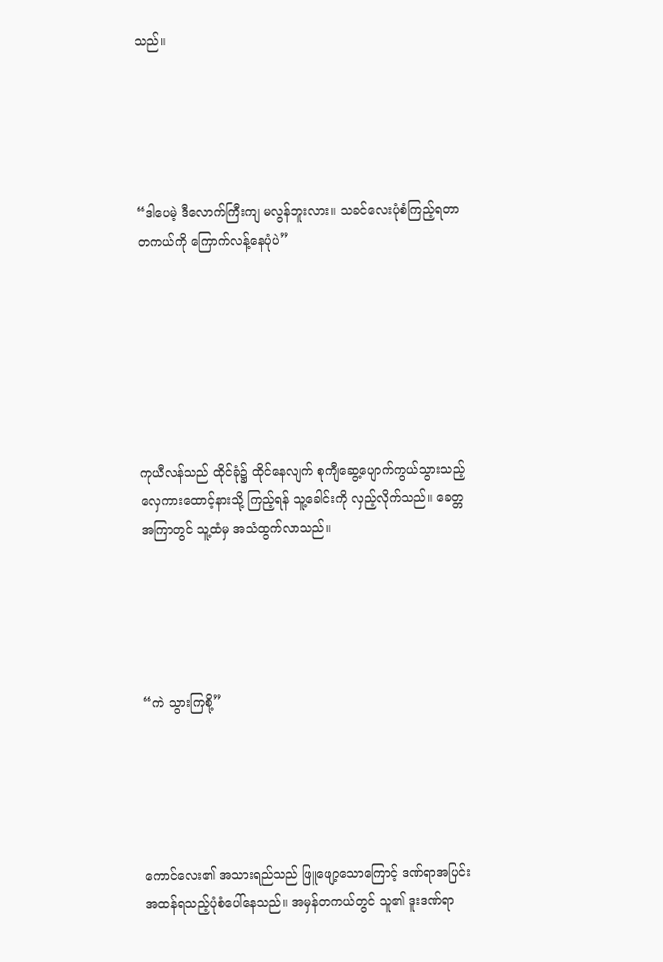သည်။





“ဒါပေမဲ့ ဒီလောက်ကြီးကျ မလွန်ဘူးလား။ သခင်လေးပုံစံကြည့်ရတာ တကယ်ကို ကြောက်လန့်နေပုံပဲ”







ကုယီလန်သည် ထိုင်ခုံ၌ ထိုင်နေလျက် စုကျီဆွေ့ပျောက်ကွယ်သွားသည့် လှေကားထောင့်နားသို့ ကြည့်ရန် သူ့ခေါင်းကို လှည့်လိုက်သည်။ ခေတ္တအကြာတွင် သူ့ထံမှ အသံထွက်လာသည်။





“ကဲ သွားကြစို့”





ကောင်လေး၏ အသားရည်သည် ဖြူဖျော့သောကြောင့် ဒဏ်ရာအပြင်းအထန်ရသည့်ပုံစံပေါ်နေသည်။ အမှန်တကယ်တွင် သူ၏ ဒူးဒဏ်ရာ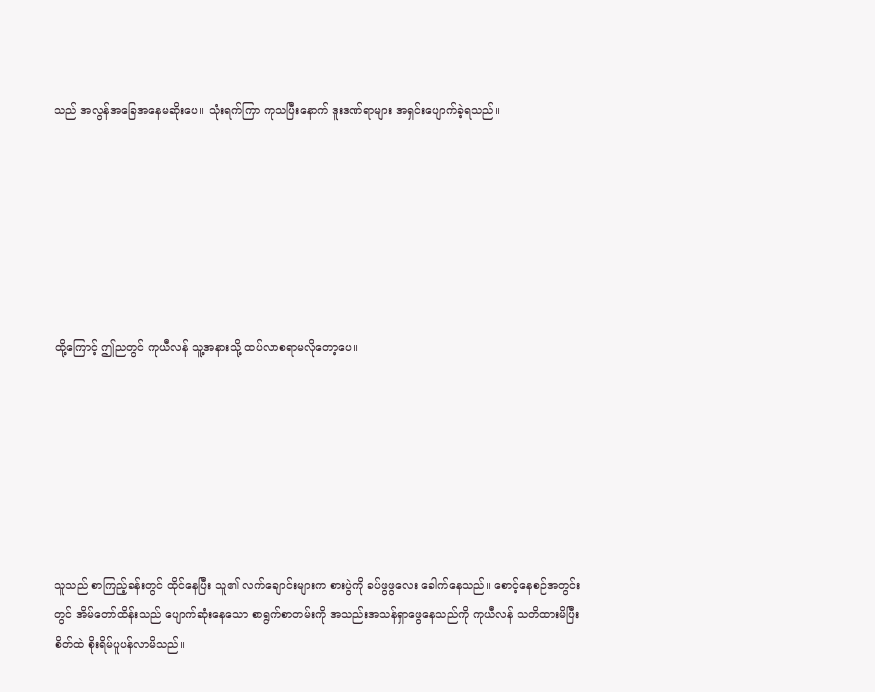သည် အလွန်အခြေအနေမဆိုးပေ။ သုံးရက်ကြာ ကုသပြီးနောက် ဒူးဒဏ်ရာများ အရှင်းပျောက်ခဲ့ရသည်။







ထို့ကြောင့် ဤညတွင် ကုယီလန် သူ့အနားသို့ ထပ်လာစရာမလိုတော့ပေ။







သူသည် စာကြည့်ခန်းတွင် ထိုင်နေပြီး သူ၏ လက်ချောင်းများက စားပွဲကို ခပ်ဖွဖွလေး ခေါက်နေသည်။ စောင့်နေစဉ်အတွင်းတွင် အိမ်တော်ထိန်းသည် ပျောက်ဆုံးနေသော စာရွက်စာတမ်းကို အသည်းအသန်ရှာဖွေနေသည်ကို ကုယီလန် သတိထားမိပြီး စိတ်ထဲ စိုးရိမ်ပူပန်လာမိသည်။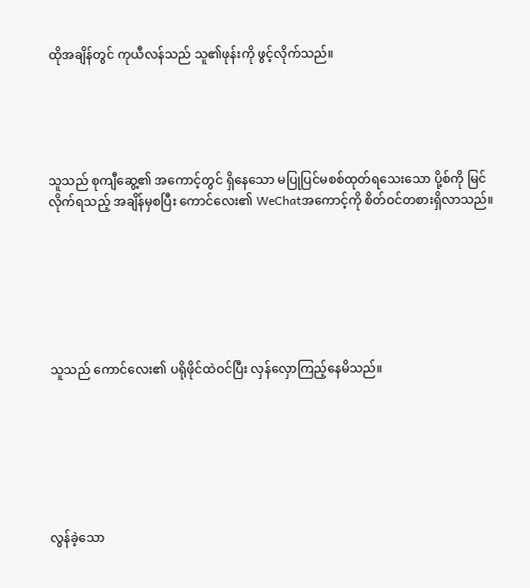ထိုအချိန်တွင် ကုယီလန်သည် သူ၏ဖုန်းကို ဖွင့်လိုက်သည်။





သူသည် စုကျီဆွေ့၏ အကောင့်တွင် ရှိနေသော မပြုပြင်မစစ်ထုတ်ရသေးသော ပို့စ်ကို မြင်လိုက်ရသည့် အချိန်မှစပြီး ကောင်လေး၏ WeChatအကောင့်ကို စိတ်ဝင်တစားရှိလာသည်။







သူသည် ကောင်လေး၏ ပရိုဖိုင်ထဲဝင်ပြီး လှန်လှောကြည့်နေမိသည်။







လွန်ခဲ့သော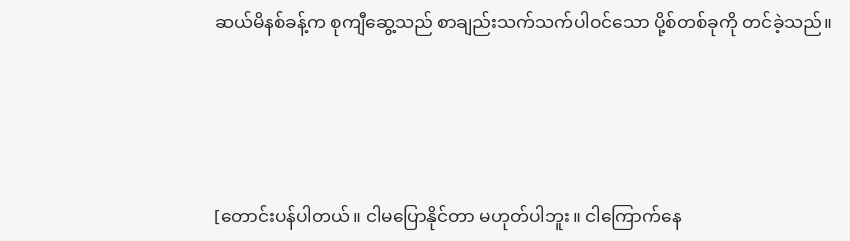ဆယ်မိနစ်ခန့်က စုကျီဆွေ့သည် စာချည်းသက်သက်ပါဝင်သော ပို့စ်တစ်ခုကို တင်ခဲ့သည်။





[တောင်းပန်ပါတယ်။ ငါမပြောနိုင်တာ မဟုတ်ပါဘူး။ ငါကြောက်နေ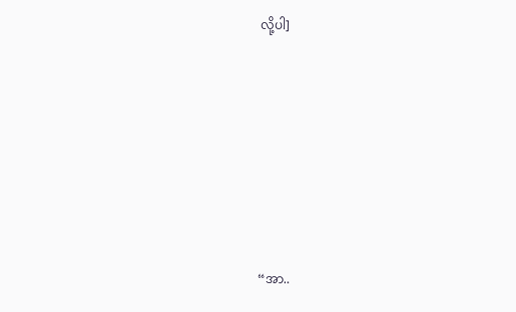လို့ပါ]







“အာ..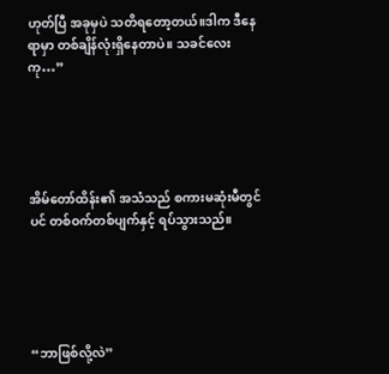ဟုတ်ပြီ အခုမှပဲ သတိရတော့တယ်။ဒါက ဒီနေရာမှာ တစ်ချိန်လုံးရှိနေတာပဲ။ သခင်လေးကု…”





အိမ်တော်ထိန်း၏ အသံသည် စကားမဆုံးမီတွင်ပင် တစ်ဝက်တစ်ပျက်နှင့် ရပ်သွားသည်။





“ဘာဖြစ်လို့လဲ”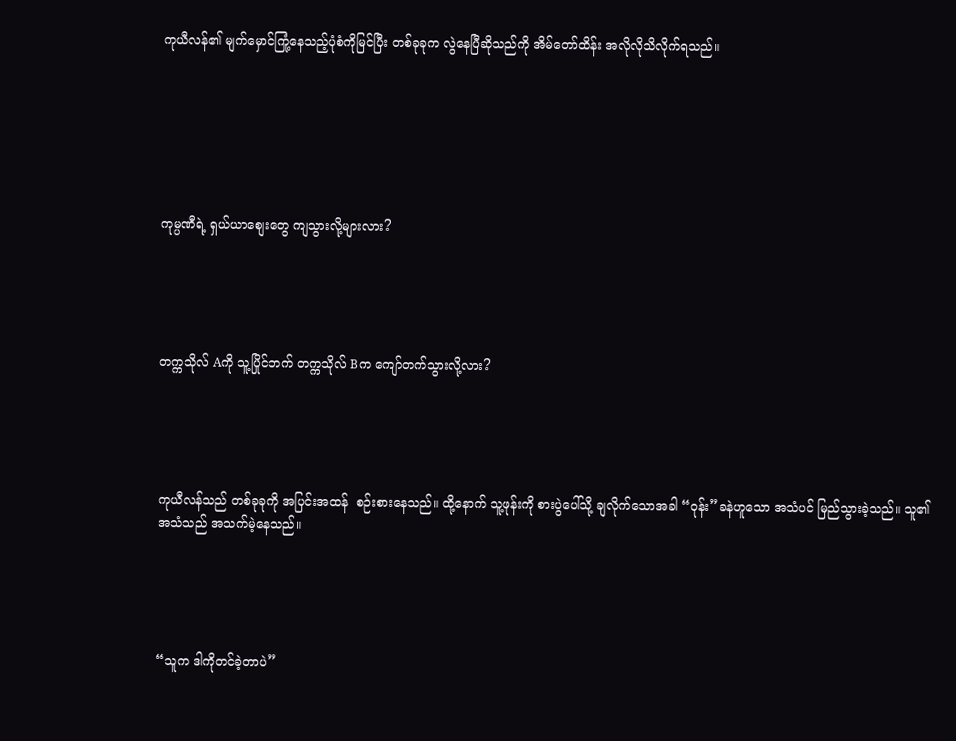ကုယီလန်၏ မျက်မှောင်ကြုံ့နေသည့်ပုံစံကိုမြင်ပြီး တစ်ခုခုက လွဲနေပြီဆိုသည်ကို အိမ်တော်ထိန်း အလိုလိုသိလိုက်ရသည်။







ကုမ္ပဏီရဲ့ ရှယ်ယာစျေးတွေ ကျသွားလို့များလား?





တက္ကသိုလ် Aကို သူ့ပြိုင်ဘက် တက္ကသိုလ် Bက ကျော်တက်သွားလို့လား?





ကုယီလန်သည် တစ်ခုခုကို အပြင်းအထန်  စဉ်းစားနေသည်။ ထို့နောက် သူ့ဖုန်းကို စားပွဲပေါ်သို့ ချလိုက်သောအခါ “ဝုန်း”ခနဲဟူသော အသံပင် မြည်သွားခဲ့သည်။ သူ၏ အသံသည် အသက်မဲ့နေသည်။





“သူက ဒါကိုတင်ခဲ့တာပဲ”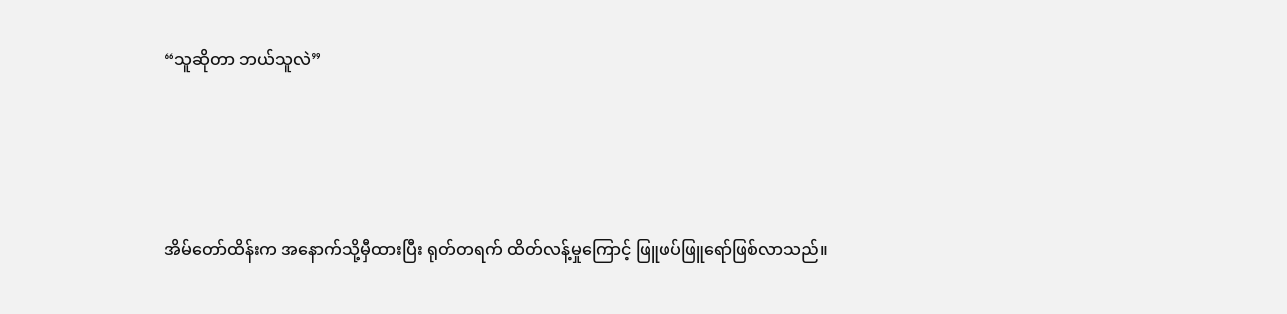“သူဆိုတာ ဘယ်သူလဲ”





အိမ်တော်ထိန်းက အနောက်သို့မှီထားပြီး ရုတ်တရက် ထိတ်လန့်မှုကြောင့် ဖြူဖပ်ဖြူရော်ဖြစ်လာသည်။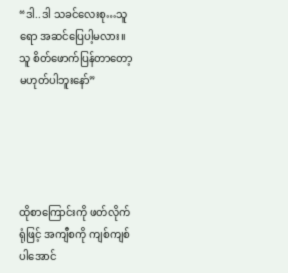“ဒါ..ဒါ သခင်လေးစု…သူရော အဆင်ပြေပါ့မလား။ သူ စိတ်ဖောက်ပြန်တာတော့ မဟုတ်ပါဘူးနော်”





ထိုစာကြောင်းကို ဖတ်လိုက်ရုံဖြင့် အကျီစကို ကျစ်ကျစ်ပါအောင်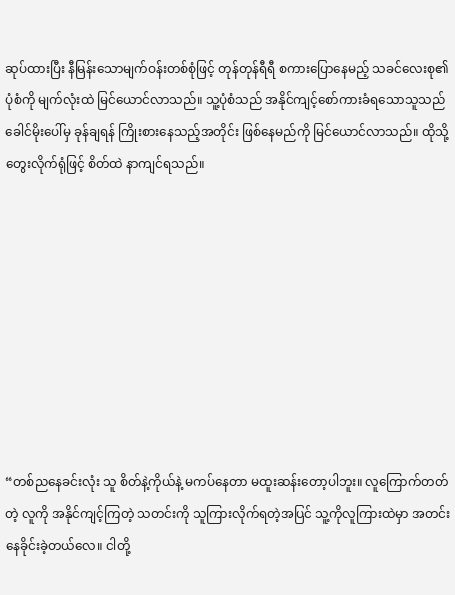ဆုပ်ထားပြီး နီမြန်းသောမျက်ဝန်းတစ်စုံဖြင့် တုန်တုန်ရီရီ စကားပြောနေမည့် သခင်လေးစု၏ ပုံစံကို မျက်လုံးထဲ မြင်ယောင်လာသည်။ သူ့ပုံစံသည် အနိုင်ကျင့်စော်ကားခံရသောသူသည် ခေါင်မိုးပေါ်မှ ခုန်ချရန် ကြိုးစားနေသည့်အတိုင်း ဖြစ်နေမည်ကို မြင်ယောင်လာသည်။ ထိုသို့တွေးလိုက်ရုံဖြင့် စိတ်ထဲ နာကျင်ရသည်။









“တစ်ညနေခင်းလုံး သူ စိတ်နဲ့ကိုယ်နဲ့ မကပ်နေတာ မထူးဆန်းတော့ပါဘူး။ လူကြောက်တတ်တဲ့ လူကို အနိုင်ကျင့်ကြတဲ့ သတင်းကို သူကြားလိုက်ရတဲ့အပြင် သူ့ကိုလူကြားထဲမှာ အတင်းနေခိုင်းခဲ့တယ်လေ။ ငါတို့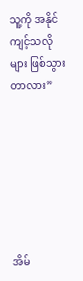သူ့ကို အနိုင်ကျင့်သလိုများ ဖြစ်သွားတာလား”







အိမ်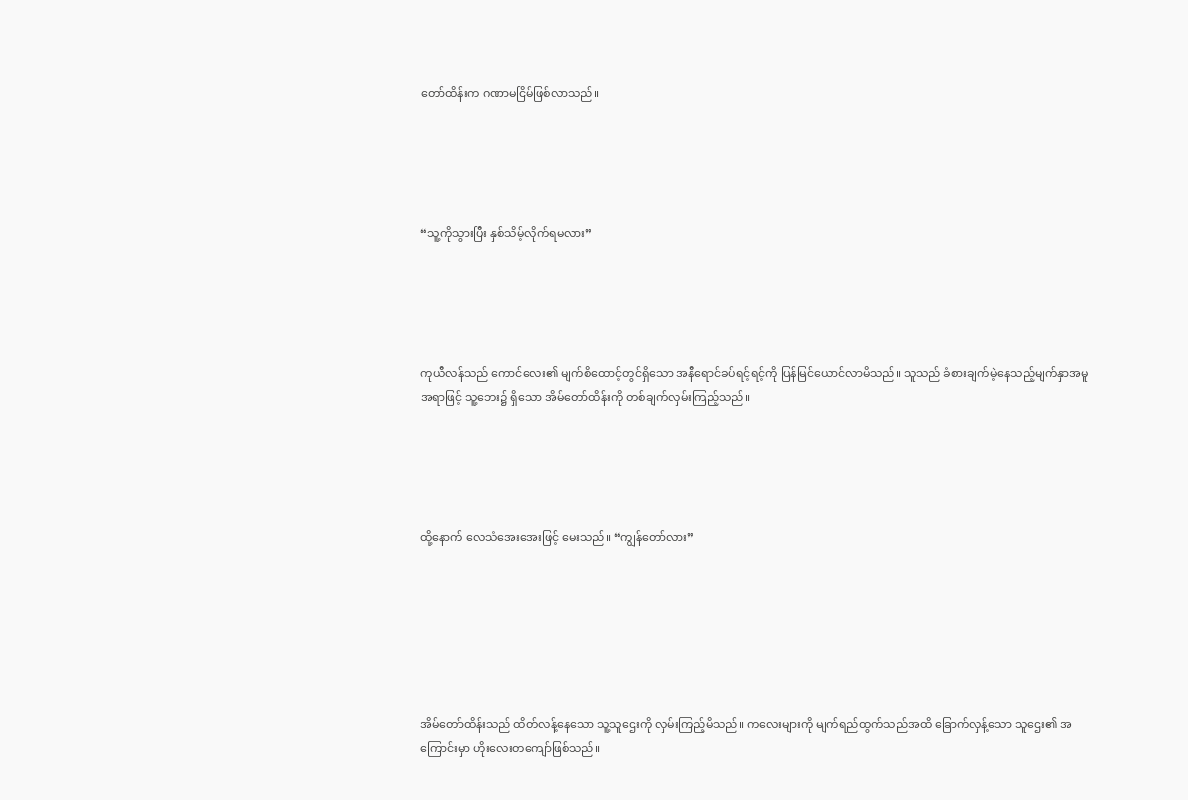တော်ထိန်းက ဂဏာမငြိမ်ဖြစ်လာသည်။





“သူ့ကိုသွားပြီး နှစ်သိမ့်လိုက်ရမလား”





ကုယီလန်သည် ကောင်လေး၏ မျက်စိထောင့်တွင်ရှိသော အနီရောင်ခပ်ရင့်ရင့်ကို ပြန်မြင်ယောင်လာမိသည်။ သူသည် ခံစားချက်မဲ့နေသည့်မျက်နှာအမူအရာဖြင့် သူ့ဘေး၌ ရှိသော အိမ်တော်ထိန်းကို တစ်ချက်လှမ်းကြည့်သည်။





ထို့နောက် လေသံအေးအေးဖြင့် မေးသည်။ “ကျွန်တော်လား”







အိမ်တော်ထိန်းသည် ထိတ်လန့်နေသော သူ့သူဌေးကို လှမ်းကြည့်မိသည်။ ကလေးများကို မျက်ရည်ထွက်သည်အထိ ခြောက်လှန့်သော သူဌေး၏ အကြောင်းမှာ ဟိုးလေးတကျော်ဖြစ်သည်။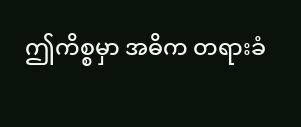ဤကိစ္စမှာ အဓိက တရားခံ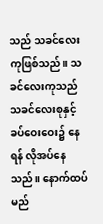သည် သခင်လေးကုဖြစ်သည်။ သခင်လေးကုသည် သခင်လေးစုနှင့် ခပ်ဝေးဝေး၌ နေရန် လိုအပ်နေသည်။ နောက်ထပ် မည်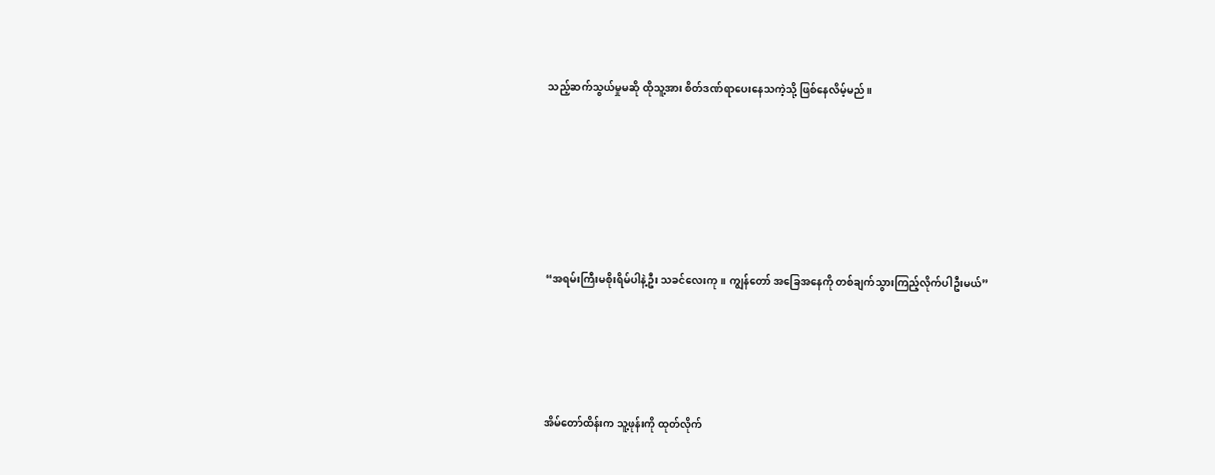သည့်ဆက်သွယ်မှုမဆို ထိုသူ့အား စိတ်ဒဏ်ရာပေးနေသကဲ့သို့ ဖြစ်နေလိမ့်မည်။







“အရမ်းကြီးမစိုးရိမ်ပါနဲ့ဦး သခင်လေးကု။ ကျွန်တော် အခြေအနေကို တစ်ချက်သွားကြည့်လိုက်ပါဦးမယ်”





အိမ်တော်ထိန်းက သူ့ဖုန်းကို ထုတ်လိုက်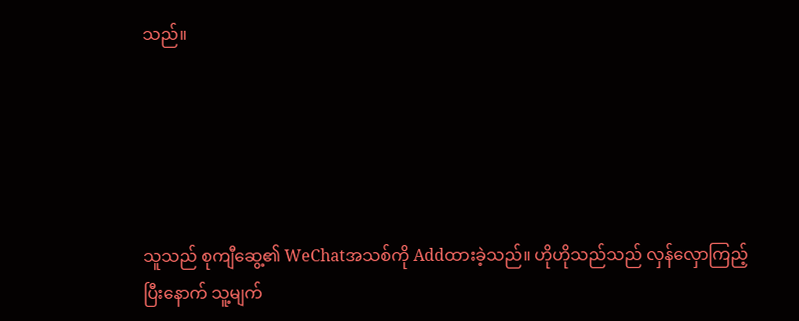သည်။





သူသည် စုကျီဆွေ့၏ WeChatအသစ်ကို Addထားခဲ့သည်။ ဟိုဟိုသည်သည် လှန်လှောကြည့်ပြီးနောက် သူ့မျက်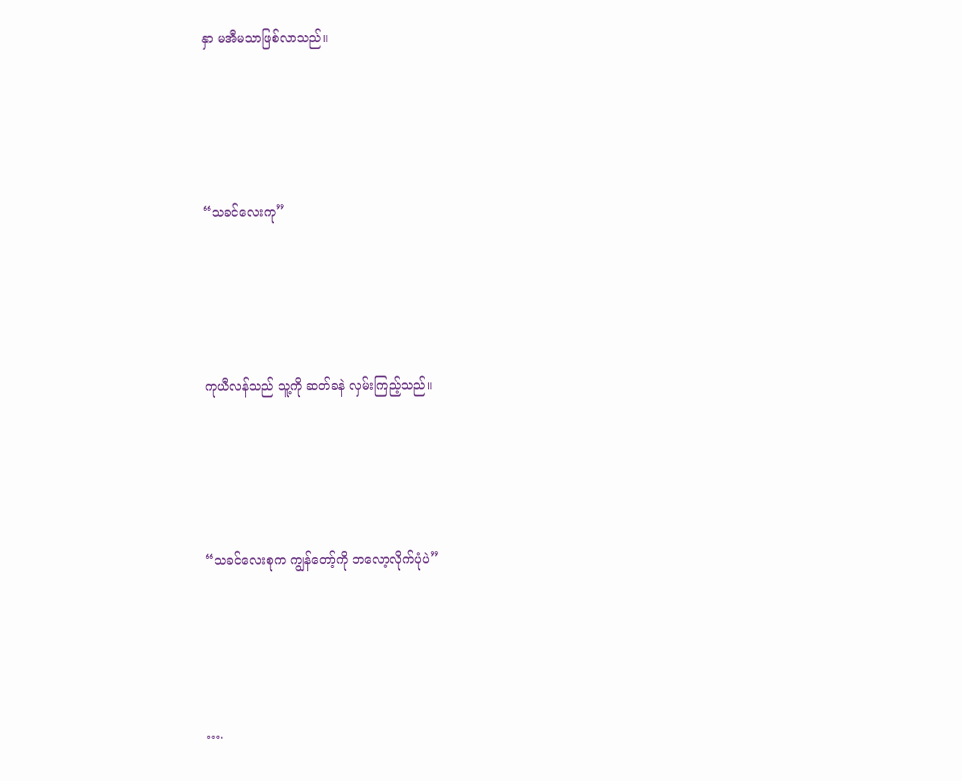နှာ မအီမသာဖြစ်လာသည်။





“သခင်လေးကု”





ကုယီလန်သည် သူ့ကို ဆတ်ခနဲ လှမ်းကြည့်သည်။





“သခင်လေးစုက ကျွန်တော့်ကို ဘလော့လိုက်ပုံပဲ”





….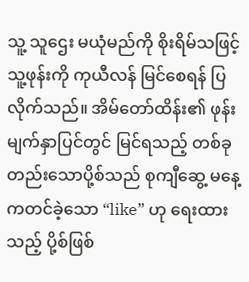သူ့ သူဌေး မယုံမည်ကို စိုးရိမ်သဖြင့် သူ့ဖုန်းကို ကုယီလန် မြင်စေရန် ပြလိုက်သည်။ အိမ်တော်ထိန်း၏ ဖုန်းမျက်နှာပြင်တွင် မြင်ရသည့် တစ်ခုတည်းသောပို့စ်သည် စုကျီဆွေ့ မနေ့ကတင်ခဲ့သော “like” ဟု ရေးထားသည့် ပို့စ်ဖြစ်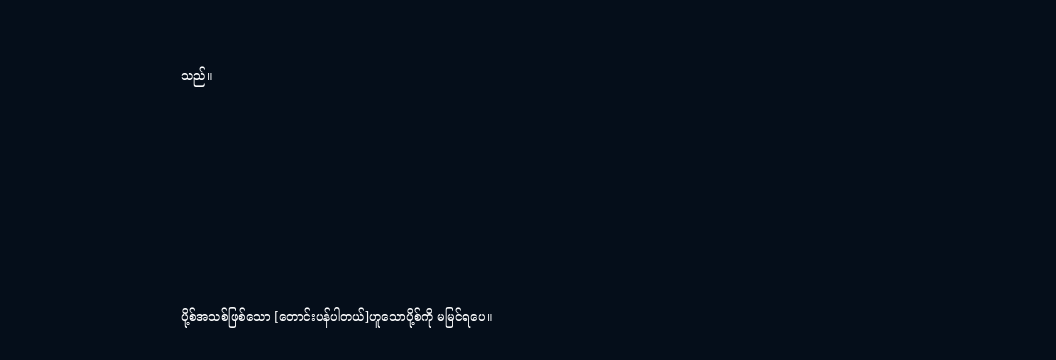သည်။







ပို့စ်အသစ်ဖြစ်သော [တောင်းပန်ပါတယ်]ဟူသောပို့စ်ကို မမြင်ရပေ။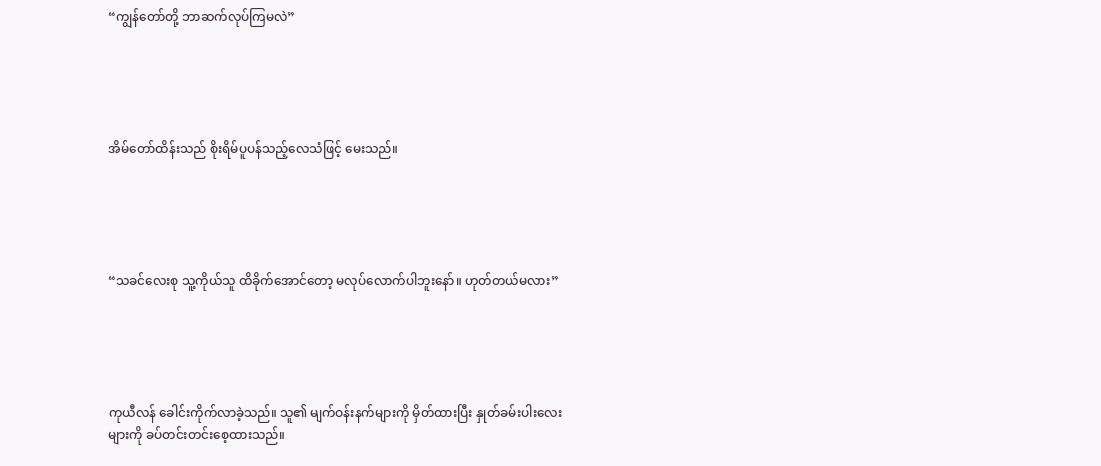“ကျွန်တော်တို့ ဘာဆက်လုပ်ကြမလဲ”





အိမ်တော်ထိန်းသည် စိုးရိမ်ပူပန်သည့်လေသံဖြင့် မေးသည်။





“သခင်လေးစု သူ့ကိုယ်သူ ထိခိုက်အောင်တော့ မလုပ်လောက်ပါဘူးနော်။ ဟုတ်တယ်မလား”





ကုယီလန် ခေါင်းကိုက်လာခဲ့သည်။ သူ၏ မျက်ဝန်းနက်များကို မှိတ်ထားပြီး နှုတ်ခမ်းပါးလေးများကို ခပ်တင်းတင်းစေ့ထားသည်။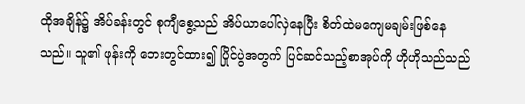ထိုအချိန်၌ အိပ်ခန်းတွင် စုကျီစွေ့သည် အိပ်ယာပေါ်လှဲနေပြီး စိတ်ထဲမကျေမချမ်းဖြစ်နေသည်။ သူ၏ ဖုန်းကို ဘေးတွင်ထား၍ ပြိုင်ပွဲအတွက် ပြင်ဆင်သည့်စာအုပ်ကို ဟိုဟိုသည်သည်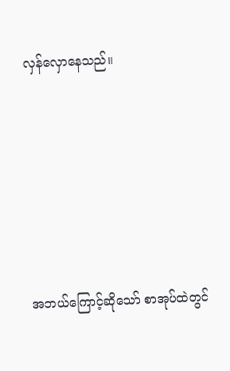လှန်လှောနေသည်။







အဘယ်ကြောင့်ဆိုသော် စာအုပ်ထဲတွင်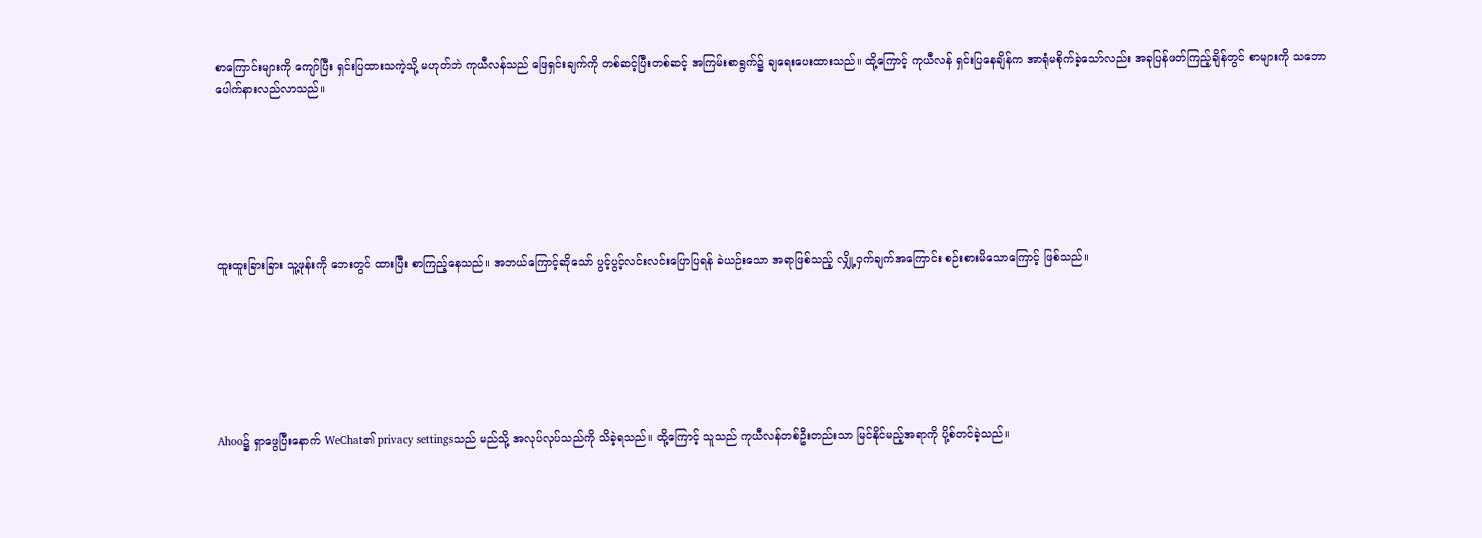စာကြောင်းများကို ကျော်ပြီး ရှင်းပြထားသကဲ့သို့ မဟုတ်ဘဲ ကုယီလန်သည် ဖြေရှင်းချက်ကို တစ်ဆင့်ပြီးတစ်ဆင့် အကြမ်းစာရွက်၌ ချရေးပေးထားသည်။ ထို့ကြောင့် ကုယီလန် ရှင်းပြနေချိန်က အာရုံမစိုက်ခဲ့သော်လည်း အခုပြန်ဖတ်ကြည့်ချိန်တွင် စာများကို သဘောပေါက်နားလည်လာသည်။







ထူးထူးခြားခြား သူ့ဖုန်းကို ဘေးတွင် ထားပြီး စာကြည့်နေသည်။ အဘယ်ကြောင့်ဆိုသော် ပွင့်ပွင့်လင်းလင်းပြောပြရန် ခဲယဉ်းသော အရာဖြစ်သည့် လျှို့ဝှက်ချက်အကြောင်း စဉ်းစားမိသောကြောင့် ဖြစ်သည်။







Ahoo၌ ရှာဖွေပြီးနောက် WeChat၏ privacy settingsသည် မည်သို့ အလုပ်လုပ်သည်ကို သိခဲ့ရသည်။ ထို့ကြောင့် သူသည် ကုယီလန်တစ်ဦးတည်းသာ မြင်နိုင်မည့်အရာကို ပို့စ်တင်ခဲ့သည်။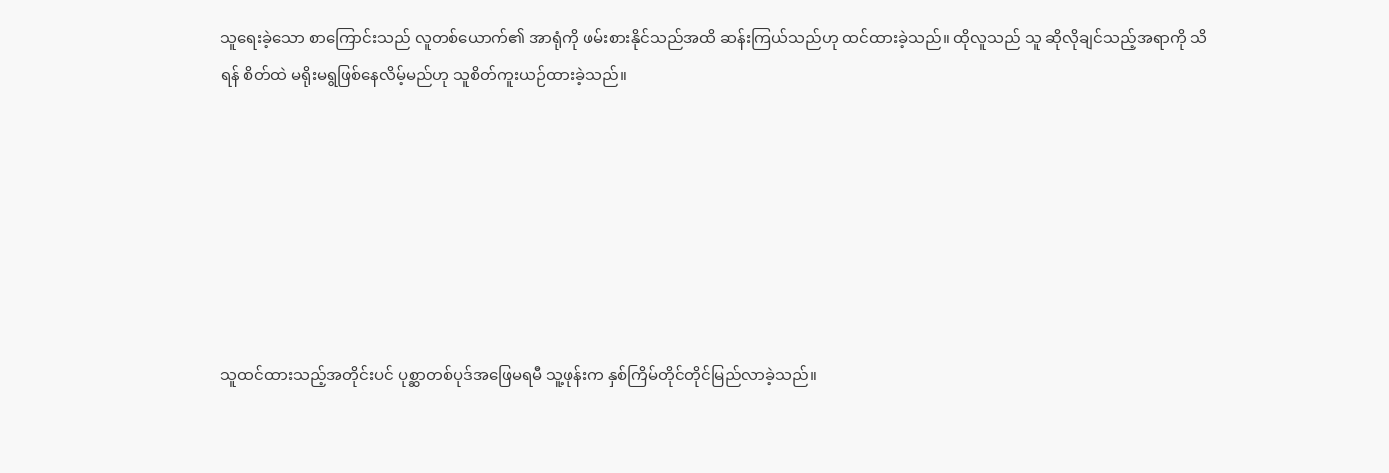သူရေးခဲ့သော စာကြောင်းသည် လူတစ်ယောက်၏ အာရုံကို ဖမ်းစားနိုင်သည်အထိ ဆန်းကြယ်သည်ဟု ထင်ထားခဲ့သည်။ ထိုလူသည် သူ ဆိုလိုချင်သည့်အရာကို သိရန် စိတ်ထဲ မရိုးမရွဖြစ်နေလိမ့်မည်ဟု သူစိတ်ကူးယဉ်ထားခဲ့သည်။







သူထင်ထားသည့်အတိုင်းပင် ပုစ္ဆာတစ်ပုဒ်အဖြေမရမီ သူ့ဖုန်းက နှစ်ကြိမ်တိုင်တိုင်မြည်လာခဲ့သည်။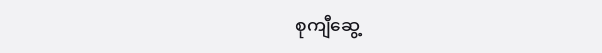စုကျီဆွေ့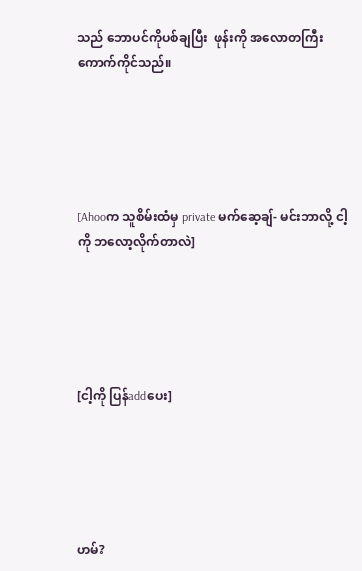သည် ဘောပင်ကိုပစ်ချပြီး  ဖုန်းကို အလောတကြီးကောက်ကိုင်သည်။





[Ahooက သူစိမ်းထံမှ private မက်ဆေ့ချ်- မင်းဘာလို့ ငါ့ကို ဘလော့လိုက်တာလဲ]





[ငါ့ကို ပြန်addပေး]





ဟမ်?